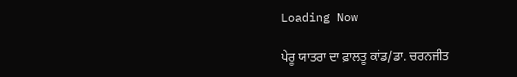Loading Now

ਪੇਰੂ ਯਾਤਰਾ ਦਾ ਫ਼ਾਲਤੂ ਕਾਂਡ/ਡਾ. ਚਰਨਜੀਤ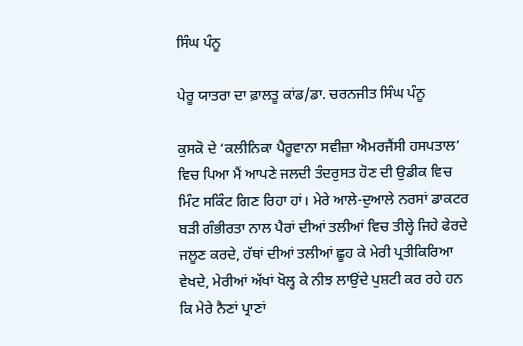ਸਿੰਘ ਪੰਨੂ

ਪੇਰੂ ਯਾਤਰਾ ਦਾ ਫ਼ਾਲਤੂ ਕਾਂਡ/ਡਾ. ਚਰਨਜੀਤ ਸਿੰਘ ਪੰਨੂ

ਕੁਸਕੋ ਦੇ ‘ਕਲੀਨਿਕਾ ਪੈਰੂਵਾਨਾ ਸਵੀਜ਼ਾ ਐਮਰਜੈਂਸੀ ਹਸਪਤਾਲ’ ਵਿਚ ਪਿਆ ਮੈਂ ਆਪਣੇ ਜਲਦੀ ਤੰਦਰੁਸਤ ਹੋਣ ਦੀ ਉਡੀਕ ਵਿਚ ਮਿੰਟ ਸਕਿੰਟ ਗਿਣ ਰਿਹਾ ਹਾਂ। ਮੇਰੇ ਆਲੇ-ਦੁਆਲੇ ਨਰਸਾਂ ਡਾਕਟਰ ਬੜੀ ਗੰਭੀਰਤਾ ਨਾਲ ਪੈਰਾਂ ਦੀਆਂ ਤਲੀਆਂ ਵਿਚ ਤੀਲ੍ਹੇ ਜਿਹੇ ਫੇਰਦੇ ਜਲੂਣ ਕਰਦੇ, ਹੱਥਾਂ ਦੀਆਂ ਤਲੀਆਂ ਛੂਹ ਕੇ ਮੇਰੀ ਪ੍ਰਤੀਕਿਰਿਆ ਵੇਖਦੇ, ਮੇਰੀਆਂ ਅੱਖਾਂ ਖੋਲ੍ਹ ਕੇ ਨੀਝ ਲਾਉਂਦੇ ਪੁਸ਼ਟੀ ਕਰ ਰਹੇ ਹਨ ਕਿ ਮੇਰੇ ਨੈਣਾਂ ਪ੍ਰਾਣਾਂ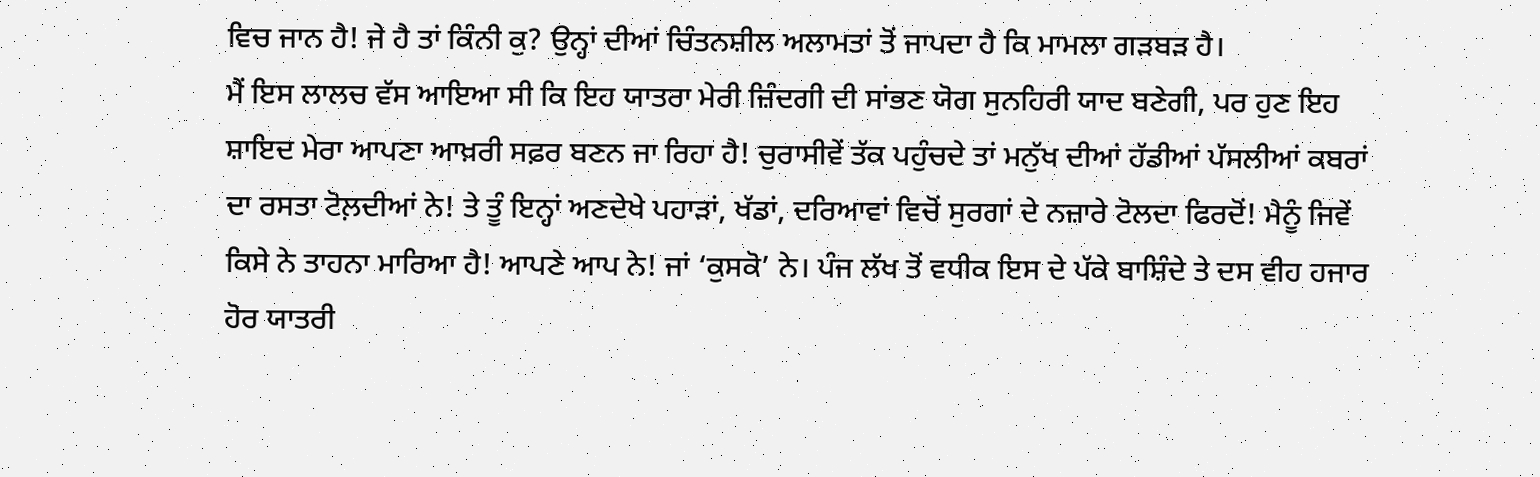ਵਿਚ ਜਾਨ ਹੈ! ਜੇ ਹੈ ਤਾਂ ਕਿੰਨੀ ਕੁ? ਉਨ੍ਹਾਂ ਦੀਆਂ ਚਿੰਤਨਸ਼ੀਲ ਅਲਾਮਤਾਂ ਤੋਂ ਜਾਪਦਾ ਹੈ ਕਿ ਮਾਮਲਾ ਗੜਬੜ ਹੈ।
ਮੈਂ ਇਸ ਲਾਲਚ ਵੱਸ ਆਇਆ ਸੀ ਕਿ ਇਹ ਯਾਤਰਾ ਮੇਰੀ ਜ਼ਿੰਦਗੀ ਦੀ ਸਾਂਭਣ ਯੋਗ ਸੁਨਹਿਰੀ ਯਾਦ ਬਣੇਗੀ, ਪਰ ਹੁਣ ਇਹ ਸ਼ਾਇਦ ਮੇਰਾ ਆਪਣਾ ਆਖ਼ਰੀ ਸਫ਼ਰ ਬਣਨ ਜਾ ਰਿਹਾ ਹੈ! ਚੁਰਾਸੀਵੇਂ ਤੱਕ ਪਹੁੰਚਦੇ ਤਾਂ ਮਨੁੱਖ ਦੀਆਂ ਹੱਡੀਆਂ ਪੱਸਲੀਆਂ ਕਬਰਾਂ ਦਾ ਰਸਤਾ ਟੋਲ਼ਦੀਆਂ ਨੇ! ਤੇ ਤੂੰ ਇਨ੍ਹਾਂ ਅਣਦੇਖੇ ਪਹਾੜਾਂ, ਖੱਡਾਂ, ਦਰਿਆਵਾਂ ਵਿਚੋਂ ਸੁਰਗਾਂ ਦੇ ਨਜ਼ਾਰੇ ਟੋਲਦਾ ਫਿਰਦੋਂ! ਮੈਨੂੰ ਜਿਵੇਂ ਕਿਸੇ ਨੇ ਤਾਹਨਾ ਮਾਰਿਆ ਹੈ! ਆਪਣੇ ਆਪ ਨੇ! ਜਾਂ ‘ਕੁਸਕੋ’ ਨੇ। ਪੰਜ ਲੱਖ ਤੋਂ ਵਧੀਕ ਇਸ ਦੇ ਪੱਕੇ ਬਾਸ਼ਿੰਦੇ ਤੇ ਦਸ ਵੀਹ ਹਜਾਰ ਹੋਰ ਯਾਤਰੀ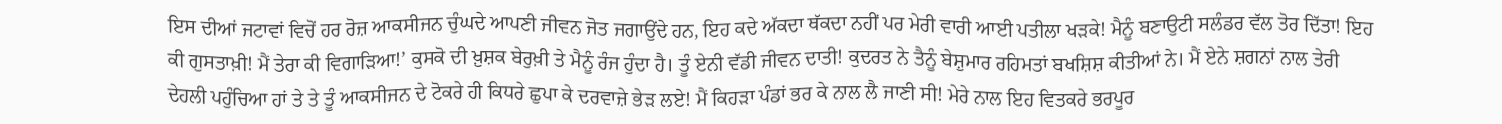ਇਸ ਦੀਆਂ ਜਟਾਵਾਂ ਵਿਚੋਂ ਹਰ ਰੋਜ਼ ਆਕਸੀਜਨ ਚੁੰਘਦੇ ਆਪਣੀ ਜੀਵਨ ਜੋਤ ਜਗਾਉਂਦੇ ਹਨ, ਇਹ ਕਦੇ ਅੱਕਦਾ ਥੱਕਦਾ ਨਹੀਂ ਪਰ ਮੇਰੀ ਵਾਰੀ ਆਈ ਪਤੀਲਾ ਖੜਕੇ! ਮੈਨੂੰ ਬਣਾਉਟੀ ਸਲੰਡਰ ਵੱਲ ਤੋਰ ਦਿੱਤਾ! ਇਹ ਕੀ ਗੁਸਤਾਖ਼ੀ! ਮੈਂ ਤੇਰਾ ਕੀ ਵਿਗਾੜਿਆ!’ ਕੁਸਕੋ ਦੀ ਖ਼ੁਸ਼ਕ ਬੇਰੁਖ਼ੀ ਤੇ ਮੈਨੂੰ ਰੰਜ ਹੁੰਦਾ ਹੈ। ਤੂੰ ਏਨੀ ਵੱਡੀ ਜੀਵਨ ਦਾਤੀ! ਕੁਦਰਤ ਨੇ ਤੈਨੂੰ ਬੇਸ਼ੁਮਾਰ ਰਹਿਮਤਾਂ ਬਖਸ਼ਿਸ਼ ਕੀਤੀਆਂ ਨੇ। ਮੈਂ ਏਨੇ ਸ਼ਗਨਾਂ ਨਾਲ ਤੇਰੀ ਦੇਹਲੀ ਪਹੁੰਚਿਆ ਹਾਂ ਤੇ ਤੇ ਤੂੰ ਆਕਸੀਜਨ ਦੇ ਟੋਕਰੇ ਹੀ ਕਿਧਰੇ ਛੁਪਾ ਕੇ ਦਰਵਾਜ਼ੇ ਭੇੜ ਲਏ! ਮੈਂ ਕਿਹੜਾ ਪੰਡਾਂ ਭਰ ਕੇ ਨਾਲ ਲੈ ਜਾਣੀ ਸੀ! ਮੇਰੇ ਨਾਲ ਇਹ ਵਿਤਕਰੇ ਭਰਪੂਰ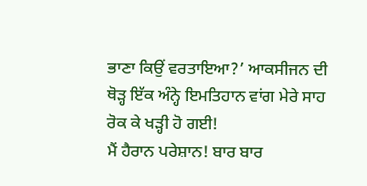ਭਾਣਾ ਕਿਉਂ ਵਰਤਾਇਆ?’ ਆਕਸੀਜਨ ਦੀ ਥੋੜ੍ਹ ਇੱਕ ਅੰਨ੍ਹੇ ਇਮਤਿਹਾਨ ਵਾਂਗ ਮੇਰੇ ਸਾਹ ਰੋਕ ਕੇ ਖੜ੍ਹੀ ਹੋ ਗਈ!
ਮੈਂ ਹੈਰਾਨ ਪਰੇਸ਼ਾਨ! ਬਾਰ ਬਾਰ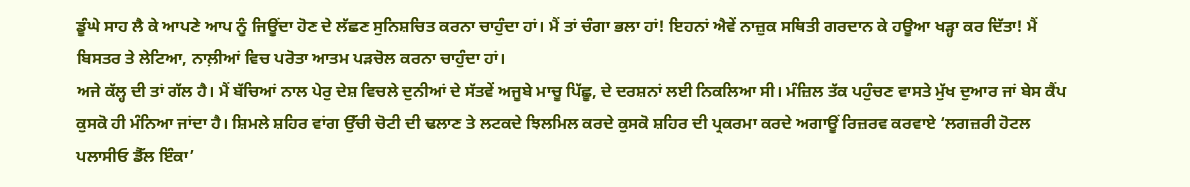ਡੂੰਘੇ ਸਾਹ ਲੈ ਕੇ ਆਪਣੇ ਆਪ ਨੂੰ ਜਿਊਂਦਾ ਹੋਣ ਦੇ ਲੱਛਣ ਸੁਨਿਸ਼ਚਿਤ ਕਰਨਾ ਚਾਹੁੰਦਾ ਹਾਂ। ਮੈਂ ਤਾਂ ਚੰਗਾ ਭਲਾ ਹਾਂ! ਇਹਨਾਂ ਐਵੇਂ ਨਾਜ਼ੁਕ ਸਥਿਤੀ ਗਰਦਾਨ ਕੇ ਹਊਆ ਖੜ੍ਹਾ ਕਰ ਦਿੱਤਾ! ਮੈਂ ਬਿਸਤਰ ਤੇ ਲੇਟਿਆ, ਨਾਲ਼ੀਆਂ ਵਿਚ ਪਰੋਤਾ ਆਤਮ ਪੜਚੋਲ ਕਰਨਾ ਚਾਹੁੰਦਾ ਹਾਂ।
ਅਜੇ ਕੱਲ੍ਹ ਦੀ ਤਾਂ ਗੱਲ ਹੈ। ਮੈਂ ਬੱਚਿਆਂ ਨਾਲ ਪੇਰੁ ਦੇਸ਼ ਵਿਚਲੇ ਦੁਨੀਆਂ ਦੇ ਸੱਤਵੇਂ ਅਜੂਬੇ ਮਾਚੂ ਪਿੱਛੂ, ਦੇ ਦਰਸ਼ਨਾਂ ਲਈ ਨਿਕਲਿਆ ਸੀ। ਮੰਜ਼ਿਲ ਤੱਕ ਪਹੁੰਚਣ ਵਾਸਤੇ ਮੁੱਖ ਦੁਆਰ ਜਾਂ ਬੇਸ ਕੈਂਪ ਕੁਸਕੋ ਹੀ ਮੰਨਿਆ ਜਾਂਦਾ ਹੈ। ਸ਼ਿਮਲੇ ਸ਼ਹਿਰ ਵਾਂਗ ਉੱਚੀ ਚੋਟੀ ਦੀ ਢਲਾਣ ਤੇ ਲਟਕਦੇ ਝਿਲਮਿਲ ਕਰਦੇ ਕੁਸਕੋ ਸ਼ਹਿਰ ਦੀ ਪ੍ਰਕਰਮਾ ਕਰਦੇ ਅਗਾਊਂ ਰਿਜ਼ਰਵ ਕਰਵਾਏ ‘ਲਗਜ਼ਰੀ ਹੋਟਲ ਪਲਾਸੀਓ ਡੈੱਲ ਇੰਕਾ’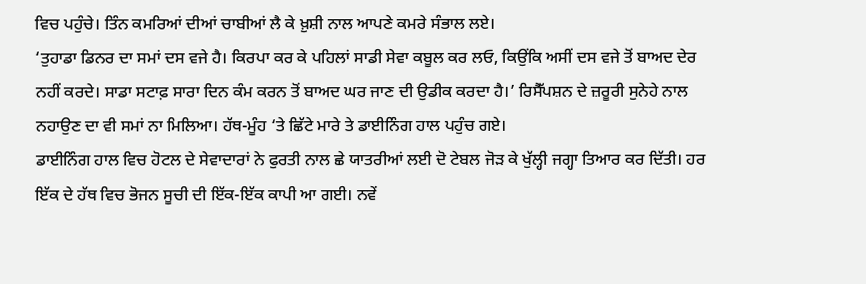ਵਿਚ ਪਹੁੰਚੇ। ਤਿੰਨ ਕਮਰਿਆਂ ਦੀਆਂ ਚਾਬੀਆਂ ਲੈ ਕੇ ਖ਼ੁਸ਼ੀ ਨਾਲ ਆਪਣੇ ਕਮਰੇ ਸੰਭਾਲ ਲਏ।
‘ਤੁਹਾਡਾ ਡਿਨਰ ਦਾ ਸਮਾਂ ਦਸ ਵਜੇ ਹੈ। ਕਿਰਪਾ ਕਰ ਕੇ ਪਹਿਲਾਂ ਸਾਡੀ ਸੇਵਾ ਕਬੂਲ ਕਰ ਲਓ, ਕਿਉਂਕਿ ਅਸੀਂ ਦਸ ਵਜੇ ਤੋਂ ਬਾਅਦ ਦੇਰ ਨਹੀਂ ਕਰਦੇ। ਸਾਡਾ ਸਟਾਫ਼ ਸਾਰਾ ਦਿਨ ਕੰਮ ਕਰਨ ਤੋਂ ਬਾਅਦ ਘਰ ਜਾਣ ਦੀ ਉਡੀਕ ਕਰਦਾ ਹੈ।’ ਰਿਸੈੱਪਸ਼ਨ ਦੇ ਜ਼ਰੂਰੀ ਸੁਨੇਹੇ ਨਾਲ ਨਹਾਉਣ ਦਾ ਵੀ ਸਮਾਂ ਨਾ ਮਿਲਿਆ। ਹੱਥ-ਮੂੰਹ ‘ਤੇ ਛਿੱਟੇ ਮਾਰੇ ਤੇ ਡਾਈਨਿੰਗ ਹਾਲ ਪਹੁੰਚ ਗਏ।
ਡਾਈਨਿੰਗ ਹਾਲ ਵਿਚ ਹੋਟਲ ਦੇ ਸੇਵਾਦਾਰਾਂ ਨੇ ਫੁਰਤੀ ਨਾਲ ਛੇ ਯਾਤਰੀਆਂ ਲਈ ਦੋ ਟੇਬਲ ਜੋੜ ਕੇ ਖੁੱਲ੍ਹੀ ਜਗ੍ਹਾ ਤਿਆਰ ਕਰ ਦਿੱਤੀ। ਹਰ ਇੱਕ ਦੇ ਹੱਥ ਵਿਚ ਭੋਜਨ ਸੂਚੀ ਦੀ ਇੱਕ-ਇੱਕ ਕਾਪੀ ਆ ਗਈ। ਨਵੇਂ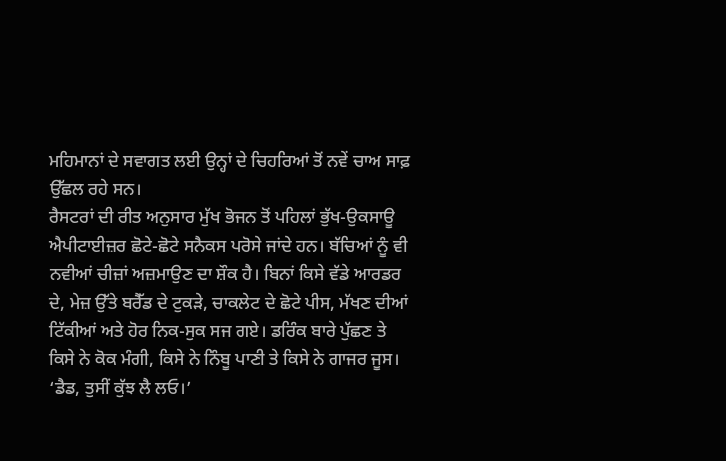ਮਹਿਮਾਨਾਂ ਦੇ ਸਵਾਗਤ ਲਈ ਉਨ੍ਹਾਂ ਦੇ ਚਿਹਰਿਆਂ ਤੋਂ ਨਵੇਂ ਚਾਅ ਸਾਫ਼ ਉੱਛਲ ਰਹੇ ਸਨ।
ਰੈਸਟਰਾਂ ਦੀ ਰੀਤ ਅਨੁਸਾਰ ਮੁੱਖ ਭੋਜਨ ਤੋਂ ਪਹਿਲਾਂ ਭੁੱਖ-ਉਕਸਾਊ ਐਪੀਟਾਈਜ਼ਰ ਛੋਟੇ-ਛੋਟੇ ਸਨੈਕਸ ਪਰੋਸੇ ਜਾਂਦੇ ਹਨ। ਬੱਚਿਆਂ ਨੂੰ ਵੀ ਨਵੀਆਂ ਚੀਜ਼ਾਂ ਅਜ਼ਮਾਉਣ ਦਾ ਸ਼ੌਕ ਹੈ। ਬਿਨਾਂ ਕਿਸੇ ਵੱਡੇ ਆਰਡਰ ਦੇ, ਮੇਜ਼ ਉੱਤੇ ਬਰੈੱਡ ਦੇ ਟੁਕੜੇ, ਚਾਕਲੇਟ ਦੇ ਛੋਟੇ ਪੀਸ, ਮੱਖਣ ਦੀਆਂ ਟਿੱਕੀਆਂ ਅਤੇ ਹੋਰ ਨਿਕ-ਸੁਕ ਸਜ ਗਏ। ਡਰਿੰਕ ਬਾਰੇ ਪੁੱਛਣ ਤੇ ਕਿਸੇ ਨੇ ਕੋਕ ਮੰਗੀ, ਕਿਸੇ ਨੇ ਨਿੰਬੂ ਪਾਣੀ ਤੇ ਕਿਸੇ ਨੇ ਗਾਜਰ ਜੂਸ।
‘ਡੈਡ, ਤੁਸੀਂ ਕੁੱਝ ਲੈ ਲਓ।’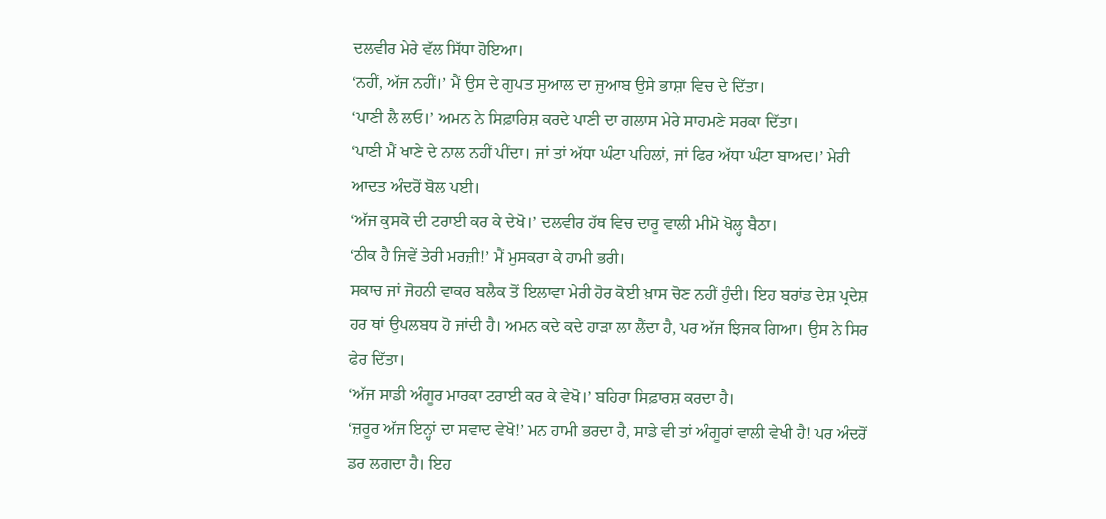ਦਲਵੀਰ ਮੇਰੇ ਵੱਲ ਸਿੱਧਾ ਹੋਇਆ।
‘ਨਹੀਂ, ਅੱਜ ਨਹੀਂ।’ ਮੈਂ ਉਸ ਦੇ ਗੁਪਤ ਸੁਆਲ ਦਾ ਜੁਆਬ ਉਸੇ ਭਾਸ਼ਾ ਵਿਚ ਦੇ ਦਿੱਤਾ।
‘ਪਾਣੀ ਲੈ ਲਓ।’ ਅਮਨ ਨੇ ਸਿਫ਼ਾਰਿਸ਼ ਕਰਦੇ ਪਾਣੀ ਦਾ ਗਲਾਸ ਮੇਰੇ ਸਾਹਮਣੇ ਸਰਕਾ ਦਿੱਤਾ।
‘ਪਾਣੀ ਮੈਂ ਖਾਣੇ ਦੇ ਨਾਲ ਨਹੀਂ ਪੀਂਦਾ। ਜਾਂ ਤਾਂ ਅੱਧਾ ਘੰਟਾ ਪਹਿਲਾਂ, ਜਾਂ ਫਿਰ ਅੱਧਾ ਘੰਟਾ ਬਾਅਦ।’ ਮੇਰੀ ਆਦਤ ਅੰਦਰੋਂ ਬੋਲ ਪਈ।
‘ਅੱਜ ਕੁਸਕੋ ਦੀ ਟਰਾਈ ਕਰ ਕੇ ਦੇਖੋ।’ ਦਲਵੀਰ ਹੱਥ ਵਿਚ ਦਾਰੂ ਵਾਲੀ ਮੀਮੋ ਖੋਲ੍ਹ ਬੈਠਾ।
‘ਠੀਕ ਹੈ ਜਿਵੇਂ ਤੇਰੀ ਮਰਜ਼ੀ!’ ਮੈਂ ਮੁਸਕਰਾ ਕੇ ਹਾਮੀ ਭਰੀ।
ਸਕਾਚ ਜਾਂ ਜੋਹਨੀ ਵਾਕਰ ਬਲੈਕ ਤੋਂ ਇਲਾਵਾ ਮੇਰੀ ਹੋਰ ਕੋਈ ਖ਼ਾਸ ਚੋਣ ਨਹੀਂ ਹੁੰਦੀ। ਇਹ ਬਰਾਂਡ ਦੇਸ਼ ਪ੍ਰਦੇਸ਼ ਹਰ ਥਾਂ ਉਪਲਬਧ ਹੋ ਜਾਂਦੀ ਹੈ। ਅਮਨ ਕਦੇ ਕਦੇ ਹਾੜਾ ਲਾ ਲੈਂਦਾ ਹੈ, ਪਰ ਅੱਜ ਝਿਜਕ ਗਿਆ। ਉਸ ਨੇ ਸਿਰ ਫੇਰ ਦਿੱਤਾ।
‘ਅੱਜ ਸਾਡੀ ਅੰਗੂਰ ਮਾਰਕਾ ਟਰਾਈ ਕਰ ਕੇ ਵੇਖੋ।’ ਬਹਿਰਾ ਸਿਫ਼ਾਰਸ਼ ਕਰਦਾ ਹੈ।
‘ਜ਼ਰੂਰ ਅੱਜ ਇਨ੍ਹਾਂ ਦਾ ਸਵਾਦ ਵੇਖੋ!’ ਮਨ ਹਾਮੀ ਭਰਦਾ ਹੈ, ਸਾਡੇ ਵੀ ਤਾਂ ਅੰਗੂਰਾਂ ਵਾਲੀ ਵੇਖੀ ਹੈ! ਪਰ ਅੰਦਰੋਂ ਡਰ ਲਗਦਾ ਹੈ। ਇਹ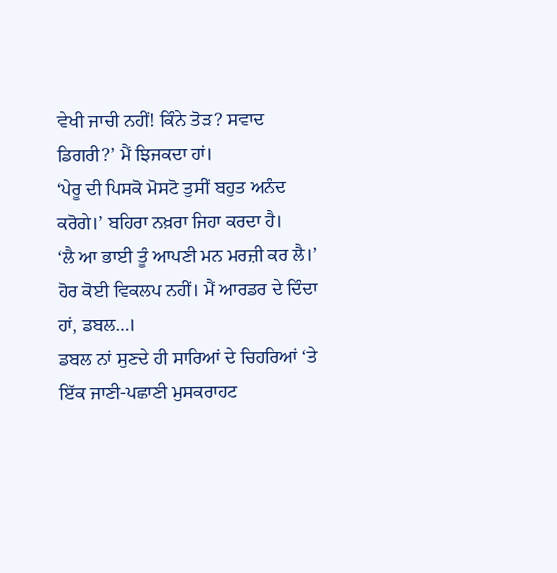ਵੇਖੀ ਜਾਚੀ ਨਹੀਂ! ਕਿੰਨੇ ਤੋੜ? ਸਵਾਦ ਡਿਗਰੀ?’ ਮੈਂ ਝਿਜਕਦਾ ਹਾਂ।
‘ਪੇਰੂ ਦੀ ਪਿਸਕੋ ਮੋਸਟੋ ਤੁਸੀਂ ਬਹੁਤ ਅਨੰਦ ਕਰੋਗੇ।’ ਬਹਿਰਾ ਨਖ਼ਰਾ ਜਿਹਾ ਕਰਦਾ ਹੈ।
‘ਲੈ ਆ ਭਾਈ ਤੂੰ ਆਪਣੀ ਮਨ ਮਰਜ਼ੀ ਕਰ ਲੈ।’ ਹੋਰ ਕੋਈ ਵਿਕਲਪ ਨਹੀਂ। ਮੈਂ ਆਰਡਰ ਦੇ ਦਿੰਦਾ ਹਾਂ, ਡਬਲ…।
ਡਬਲ ਨਾਂ ਸੁਣਦੇ ਹੀ ਸਾਰਿਆਂ ਦੇ ਚਿਹਰਿਆਂ ‘ਤੇ ਇੱਕ ਜਾਣੀ-ਪਛਾਣੀ ਮੁਸਕਰਾਹਟ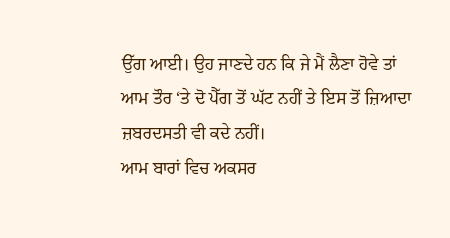ਉੱਗ ਆਈ। ਉਹ ਜਾਣਦੇ ਹਨ ਕਿ ਜੇ ਮੈਂ ਲੈਣਾ ਹੋਵੇ ਤਾਂ ਆਮ ਤੌਰ ‘ਤੇ ਦੋ ਪੈੱਗ ਤੋਂ ਘੱਟ ਨਹੀਂ ਤੇ ਇਸ ਤੋਂ ਜ਼ਿਆਦਾ ਜ਼ਬਰਦਸਤੀ ਵੀ ਕਦੇ ਨਹੀਂ।
ਆਮ ਬਾਰਾਂ ਵਿਚ ਅਕਸਰ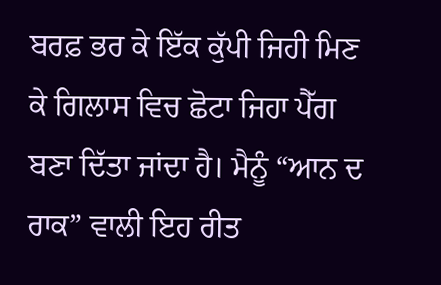ਬਰਫ਼ ਭਰ ਕੇ ਇੱਕ ਕੁੱਪੀ ਜਿਹੀ ਮਿਣ ਕੇ ਗਿਲਾਸ ਵਿਚ ਛੋਟਾ ਜਿਹਾ ਪੈੱਗ ਬਣਾ ਦਿੱਤਾ ਜਾਂਦਾ ਹੈ। ਮੈਨੂੰ “ਆਨ ਦ ਰਾਕ” ਵਾਲੀ ਇਹ ਰੀਤ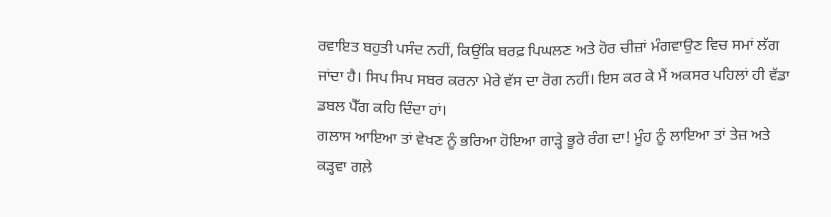ਰਵਾਇਤ ਬਹੁਤੀ ਪਸੰਦ ਨਹੀਂ, ਕਿਉਂਕਿ ਬਰਫ਼ ਪਿਘਲਣ ਅਤੇ ਹੋਰ ਚੀਜ਼ਾਂ ਮੰਗਵਾਉਣ ਵਿਚ ਸਮਾਂ ਲੱਗ ਜਾਂਦਾ ਹੈ। ਸਿਪ ਸਿਪ ਸਬਰ ਕਰਨਾ ਮੇਰੇ ਵੱਸ ਦਾ ਰੋਗ ਨਹੀਂ। ਇਸ ਕਰ ਕੇ ਮੈਂ ਅਕਸਰ ਪਹਿਲਾਂ ਹੀ ਵੱਡਾ ਡਬਲ ਪੈੱਗ ਕਹਿ ਦਿੰਦਾ ਹਾਂ।
ਗਲਾਸ ਆਇਆ ਤਾਂ ਵੇਖਣ ਨੂੰ ਭਰਿਆ ਹੋਇਆ ਗਾੜ੍ਹੇ ਭੂਰੇ ਰੰਗ ਦਾ! ਮੂੰਹ ਨੂੰ ਲਾਇਆ ਤਾਂ ਤੇਜ਼ ਅਤੇ ਕੜ੍ਹਵਾ ਗਲ਼ੇ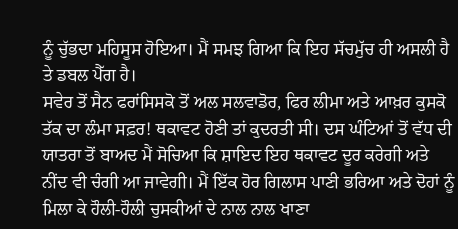ਨੂੰ ਚੁੱਭਦਾ ਮਹਿਸੂਸ ਹੋਇਆ। ਮੈਂ ਸਮਝ ਗਿਆ ਕਿ ਇਹ ਸੱਚਮੁੱਚ ਹੀ ਅਸਲੀ ਹੈ ਤੇ ਡਬਲ ਪੈੱਗ ਹੈ।
ਸਵੇਰ ਤੋਂ ਸੈਨ ਫਰਾਂਸਿਸਕੋ ਤੋਂ ਅਲ ਸਲਵਾਡੋਰ, ਫਿਰ ਲੀਮਾ ਅਤੇ ਆਖ਼ਰ ਕੁਸਕੋ ਤੱਕ ਦਾ ਲੰਮਾ ਸਫ਼ਰ! ਥਕਾਵਟ ਹੋਣੀ ਤਾਂ ਕੁਦਰਤੀ ਸੀ। ਦਸ ਘੰਟਿਆਂ ਤੋਂ ਵੱਧ ਦੀ ਯਾਤਰਾ ਤੋਂ ਬਾਅਦ ਮੈਂ ਸੋਚਿਆ ਕਿ ਸ਼ਾਇਦ ਇਹ ਥਕਾਵਟ ਦੂਰ ਕਰੇਗੀ ਅਤੇ ਨੀਂਦ ਵੀ ਚੰਗੀ ਆ ਜਾਵੇਗੀ। ਮੈਂ ਇੱਕ ਹੋਰ ਗਿਲਾਸ ਪਾਣੀ ਭਰਿਆ ਅਤੇ ਦੋਹਾਂ ਨੂੰ ਮਿਲਾ ਕੇ ਹੌਲੀ-ਹੌਲੀ ਚੁਸਕੀਆਂ ਦੇ ਨਾਲ ਨਾਲ ਖਾਣਾ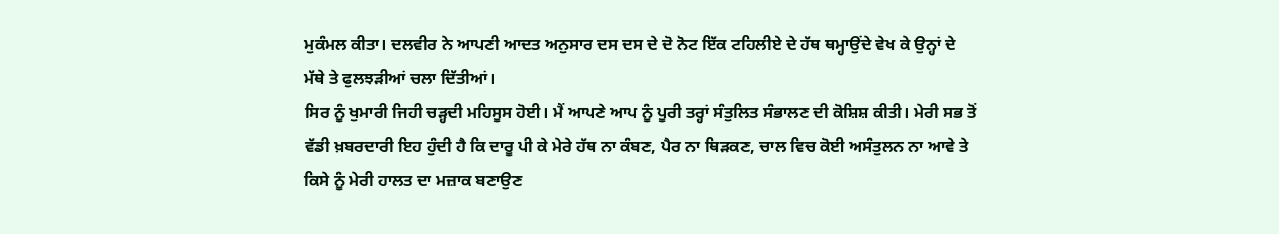ਮੁਕੰਮਲ ਕੀਤਾ। ਦਲਵੀਰ ਨੇ ਆਪਣੀ ਆਦਤ ਅਨੁਸਾਰ ਦਸ ਦਸ ਦੇ ਦੋ ਨੋਟ ਇੱਕ ਟਹਿਲੀਏ ਦੇ ਹੱਥ ਥਮ੍ਹਾਉਂਦੇ ਵੇਖ ਕੇ ਉਨ੍ਹਾਂ ਦੇ ਮੱਥੇ ਤੇ ਫੁਲਝੜੀਆਂ ਚਲਾ ਦਿੱਤੀਆਂ।
ਸਿਰ ਨੂੰ ਖੁਮਾਰੀ ਜਿਹੀ ਚੜ੍ਹਦੀ ਮਹਿਸੂਸ ਹੋਈ। ਮੈਂ ਆਪਣੇ ਆਪ ਨੂੰ ਪੂਰੀ ਤਰ੍ਹਾਂ ਸੰਤੁਲਿਤ ਸੰਭਾਲਣ ਦੀ ਕੋਸ਼ਿਸ਼ ਕੀਤੀ। ਮੇਰੀ ਸਭ ਤੋਂ ਵੱਡੀ ਖ਼ਬਰਦਾਰੀ ਇਹ ਹੁੰਦੀ ਹੈ ਕਿ ਦਾਰੂ ਪੀ ਕੇ ਮੇਰੇ ਹੱਥ ਨਾ ਕੰਬਣ, ਪੈਰ ਨਾ ਥਿੜਕਣ, ਚਾਲ ਵਿਚ ਕੋਈ ਅਸੰਤੁਲਨ ਨਾ ਆਵੇ ਤੇ ਕਿਸੇ ਨੂੰ ਮੇਰੀ ਹਾਲਤ ਦਾ ਮਜ਼ਾਕ ਬਣਾਉਣ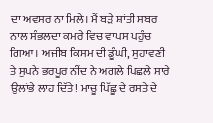ਦਾ ਅਵਸਰ ਨਾ ਮਿਲੇ। ਮੈਂ ਬੜੇ ਸ਼ਾਂਤੀ ਸਬਰ ਨਾਲ ਸੰਭਲਦਾ ਕਮਰੇ ਵਿਚ ਵਾਪਸ ਪਹੁੰਚ ਗਿਆ। ਅਜੀਬ ਕਿਸਮ ਦੀ ਡੂੰਘੀ, ਸੁਹਾਵਣੀ ਤੇ ਸੁਪਨੇ ਭਰਪੂਰ ਨੀਂਦ ਨੇ ਅਗਲੇ ਪਿਛਲੇ ਸਾਰੇ ਉਲਾਂਭੇ ਲਾਹ ਦਿੱਤੇ! ਮਾਚੂ ਪਿੱਛੂ ਦੇ ਰਸਤੇ ਦੇ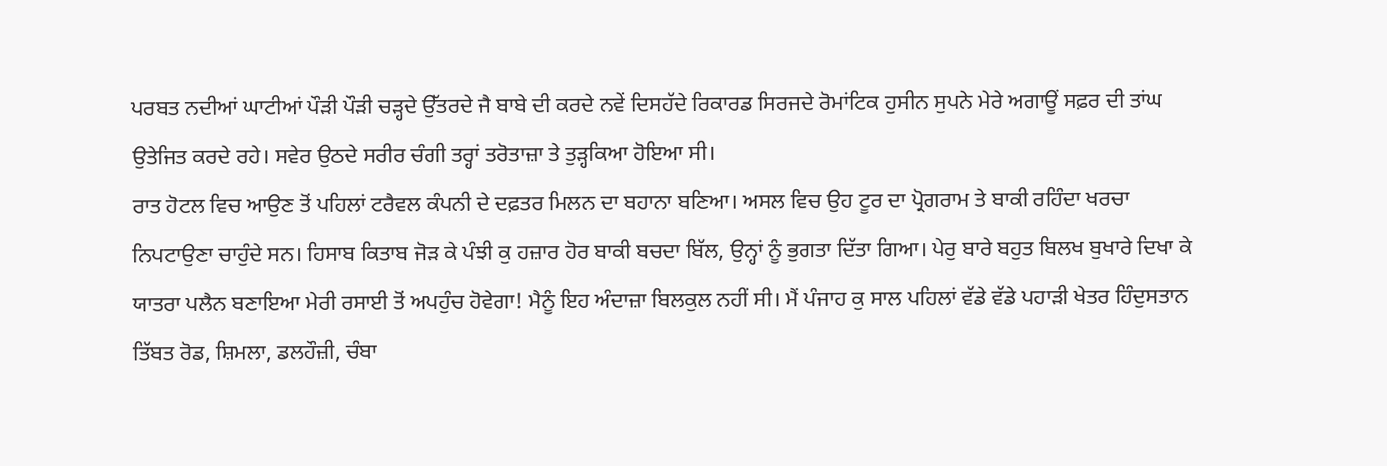ਪਰਬਤ ਨਦੀਆਂ ਘਾਟੀਆਂ ਪੌੜੀ ਪੌੜੀ ਚੜ੍ਹਦੇ ਉੱਤਰਦੇ ਜੈ ਬਾਬੇ ਦੀ ਕਰਦੇ ਨਵੇਂ ਦਿਸਹੱਦੇ ਰਿਕਾਰਡ ਸਿਰਜਦੇ ਰੋਮਾਂਟਿਕ ਹੁਸੀਨ ਸੁਪਨੇ ਮੇਰੇ ਅਗਾਊਂ ਸਫ਼ਰ ਦੀ ਤਾਂਘ ਉਤੇਜਿਤ ਕਰਦੇ ਰਹੇ। ਸਵੇਰ ਉਠਦੇ ਸਰੀਰ ਚੰਗੀ ਤਰ੍ਹਾਂ ਤਰੋਤਾਜ਼ਾ ਤੇ ਤੁੜ੍ਹਕਿਆ ਹੋਇਆ ਸੀ।
ਰਾਤ ਹੋਟਲ ਵਿਚ ਆਉਣ ਤੋਂ ਪਹਿਲਾਂ ਟਰੈਵਲ ਕੰਪਨੀ ਦੇ ਦਫ਼ਤਰ ਮਿਲਨ ਦਾ ਬਹਾਨਾ ਬਣਿਆ। ਅਸਲ ਵਿਚ ਉਹ ਟੂਰ ਦਾ ਪ੍ਰੋਗਰਾਮ ਤੇ ਬਾਕੀ ਰਹਿੰਦਾ ਖਰਚਾ ਨਿਪਟਾਉਣਾ ਚਾਹੁੰਦੇ ਸਨ। ਹਿਸਾਬ ਕਿਤਾਬ ਜੋੜ ਕੇ ਪੰਝੀ ਕੁ ਹਜ਼ਾਰ ਹੋਰ ਬਾਕੀ ਬਚਦਾ ਬਿੱਲ, ਉਨ੍ਹਾਂ ਨੂੰ ਭੁਗਤਾ ਦਿੱਤਾ ਗਿਆ। ਪੇਰੁ ਬਾਰੇ ਬਹੁਤ ਬਿਲਖ ਬੁਖਾਰੇ ਦਿਖਾ ਕੇ ਯਾਤਰਾ ਪਲੈਨ ਬਣਾਇਆ ਮੇਰੀ ਰਸਾਈ ਤੋਂ ਅਪਹੁੰਚ ਹੋਵੇਗਾ! ਮੈਨੂੰ ਇਹ ਅੰਦਾਜ਼ਾ ਬਿਲਕੁਲ ਨਹੀਂ ਸੀ। ਮੈਂ ਪੰਜਾਹ ਕੁ ਸਾਲ ਪਹਿਲਾਂ ਵੱਡੇ ਵੱਡੇ ਪਹਾੜੀ ਖੇਤਰ ਹਿੰਦੁਸਤਾਨ ਤਿੱਬਤ ਰੋਡ, ਸ਼ਿਮਲਾ, ਡਲਹੌਜ਼ੀ, ਚੰਬਾ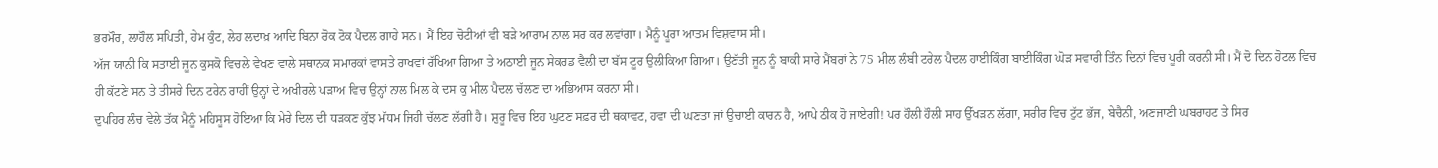ਭਰਮੌਰ, ਲਾਹੌਲ ਸਪਿਤੀ, ਹੇਮ ਕੁੰਟ, ਲੇਹ ਲਦਾਖ਼ ਆਦਿ ਬਿਨਾ ਰੋਕ ਟੋਕ ਪੈਦਲ ਗਾਹੇ ਸਨ। ਮੈਂ ਇਹ ਚੋਟੀਆਂ ਵੀ ਬੜੇ ਆਰਾਮ ਨਾਲ ਸਰ ਕਰ ਲਵਾਂਗਾ। ਮੈਨੂੰ ਪੂਰਾ ਆਤਮ ਵਿਸ਼ਵਾਸ ਸੀ।
ਅੱਜ ਯਾਨੀ ਕਿ ਸਤਾਈ ਜੂਨ ਕੁਸਕੋ ਵਿਚਲੇ ਵੇਖਣ ਵਾਲੇ ਸਥਾਨਕ ਸਮਾਰਕਾਂ ਵਾਸਤੇ ਰਾਖਵਾਂ ਰੱਖਿਆ ਗਿਆ ਤੇ ਅਠਾਈ ਜੂਨ ਸੇਕਰਡ ਵੈਲੀ ਦਾ ਬੱਸ ਟੂਰ ਉਲੀਕਿਆ ਗਿਆ। ਉਣੱਤੀ ਜੂਨ ਨੂੰ ਬਾਕੀ ਸਾਰੇ ਮੈਂਬਰਾਂ ਨੇ 75 ਮੀਲ ਲੰਬੀ ਟਰੇਲ ਪੈਦਲ ਹਾਈਕਿੰਗ ਬਾਈਕਿੰਗ ਘੋੜ ਸਵਾਰੀ ਤਿੰਨ ਦਿਨਾਂ ਵਿਚ ਪੂਰੀ ਕਰਨੀ ਸੀ। ਮੈਂ ਦੋ ਦਿਨ ਹੋਟਲ ਵਿਚ ਹੀ ਕੱਟਣੇ ਸਨ ਤੇ ਤੀਸਰੇ ਦਿਨ ਟਰੇਨ ਰਾਹੀਂ ਉਨ੍ਹਾਂ ਦੇ ਅਖੀਰਲੇ ਪੜਾਅ ਵਿਚ ਉਨ੍ਹਾਂ ਨਾਲ ਮਿਲ ਕੇ ਦਸ ਕੁ ਮੀਲ ਪੈਦਲ ਚੱਲਣ ਦਾ ਅਭਿਆਸ ਕਰਨਾ ਸੀ।
ਦੁਪਹਿਰ ਲੰਚ ਵੇਲੇ ਤੱਕ ਮੈਨੂੰ ਮਹਿਸੂਸ ਹੋਇਆ ਕਿ ਮੇਰੇ ਦਿਲ ਦੀ ਧੜਕਣ ਕੁੱਝ ਮੱਧਮ ਜਿਹੀ ਚੱਲਣ ਲੱਗੀ ਹੈ। ਸ਼ੁਰੂ ਵਿਚ ਇਹ ਘੁਟਣ ਸਫ਼ਰ ਦੀ ਥਕਾਵਟ, ਹਵਾ ਦੀ ਘਣਤਾ ਜਾਂ ਉਚਾਈ ਕਾਰਨ ਹੈ, ਆਪੇ ਠੀਕ ਹੋ ਜਾਏਗੀ! ਪਰ ਹੌਲੀ ਹੌਲੀ ਸਾਹ ਉੱਖੜਨ ਲੱਗਾ, ਸਰੀਰ ਵਿਚ ਟੁੱਟ ਭੱਜ, ਬੇਚੈਨੀ, ਅਣਜਾਣੀ ਘਬਰਾਹਟ ਤੇ ਸਿਰ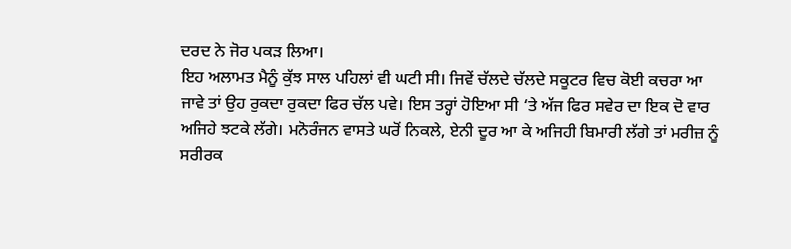ਦਰਦ ਨੇ ਜੋਰ ਪਕੜ ਲਿਆ।
ਇਹ ਅਲਾਮਤ ਮੈਨੂੰ ਕੁੱਝ ਸਾਲ ਪਹਿਲਾਂ ਵੀ ਘਟੀ ਸੀ। ਜਿਵੇਂ ਚੱਲਦੇ ਚੱਲਦੇ ਸਕੂਟਰ ਵਿਚ ਕੋਈ ਕਚਰਾ ਆ ਜਾਵੇ ਤਾਂ ਉਹ ਰੁਕਦਾ ਰੁਕਦਾ ਫਿਰ ਚੱਲ ਪਵੇ। ਇਸ ਤਰ੍ਹਾਂ ਹੋਇਆ ਸੀ ‘ਤੇ ਅੱਜ ਫਿਰ ਸਵੇਰ ਦਾ ਇਕ ਦੋ ਵਾਰ ਅਜਿਹੇ ਝਟਕੇ ਲੱਗੇ। ਮਨੋਰੰਜਨ ਵਾਸਤੇ ਘਰੋਂ ਨਿਕਲੇ, ਏਨੀ ਦੂਰ ਆ ਕੇ ਅਜਿਹੀ ਬਿਮਾਰੀ ਲੱਗੇ ਤਾਂ ਮਰੀਜ਼ ਨੂੰ ਸਰੀਰਕ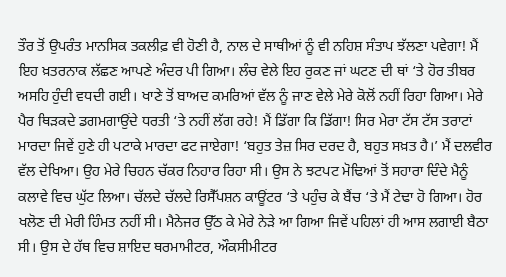ਤੌਰ ਤੋਂ ਉਪਰੰਤ ਮਾਨਸਿਕ ਤਕਲੀਫ਼ ਵੀ ਹੋਣੀ ਹੈ, ਨਾਲ ਦੇ ਸਾਥੀਆਂ ਨੂੰ ਵੀ ਨਹਿਸ਼ ਸੰਤਾਪ ਝੱਲਣਾ ਪਵੇਗਾ! ਮੈਂ ਇਹ ਖ਼ਤਰਨਾਕ ਲੱਛਣ ਆਪਣੇ ਅੰਦਰ ਪੀ ਗਿਆ। ਲੰਚ ਵੇਲੇ ਇਹ ਰੁਕਣ ਜਾਂ ਘਟਣ ਦੀ ਥਾਂ ‘ਤੇ ਹੋਰ ਤੀਬਰ ਅਸਹਿ ਹੁੰਦੀ ਵਧਦੀ ਗਈ। ਖਾਣੇ ਤੋਂ ਬਾਅਦ ਕਮਰਿਆਂ ਵੱਲ ਨੂੰ ਜਾਣ ਵੇਲੇ ਮੇਰੇ ਕੋਲੋਂ ਨਹੀਂ ਰਿਹਾ ਗਿਆ। ਮੇਰੇ ਪੈਰ ਥਿੜਕਦੇ ਡਗਮਗਾਉਂਦੇ ਧਰਤੀ ‘ਤੇ ਨਹੀਂ ਲੱਗ ਰਹੇ! ਮੈਂ ਡਿੱਗਾ ਕਿ ਡਿੱਗਾ! ਸਿਰ ਮੇਰਾ ਟੱਸ ਟੱਸ ਤਰਾਟਾਂ ਮਾਰਦਾ ਜਿਵੇਂ ਹੁਣੇ ਹੀ ਪਟਾਕੇ ਮਾਰਦਾ ਫਟ ਜਾਏਗਾ! ‘ਬਹੁਤ ਤੇਜ਼ ਸਿਰ ਦਰਦ ਹੈ, ਬਹੁਤ ਸਖ਼ਤ ਹੈ।’ ਮੈਂ ਦਲਵੀਰ ਵੱਲ ਦੇਖਿਆ। ਉਹ ਮੇਰੇ ਚਿਹਨ ਚੱਕਰ ਨਿਹਾਰ ਰਿਹਾ ਸੀ। ਉਸ ਨੇ ਝਟਪਟ ਮੋਢਿਆਂ ਤੋਂ ਸਹਾਰਾ ਦਿੰਦੇ ਮੈਨੂੰ ਕਲਾਵੇ ਵਿਚ ਘੁੱਟ ਲਿਆ। ਚੱਲਦੇ ਚੱਲਦੇ ਰਿਸੈੱਪਸ਼ਨ ਕਾਊਂਟਰ ‘ਤੇ ਪਹੁੰਚ ਕੇ ਬੈਂਚ ‘ਤੇ ਮੈਂ ਟੇਢਾ ਹੋ ਗਿਆ। ਹੋਰ ਖਲੋਣ ਦੀ ਮੇਰੀ ਹਿੰਮਤ ਨਹੀਂ ਸੀ। ਮੈਨੇਜਰ ਉੱਠ ਕੇ ਮੇਰੇ ਨੇੜੇ ਆ ਗਿਆ ਜਿਵੇਂ ਪਹਿਲਾਂ ਹੀ ਆਸ ਲਗਾਈ ਬੈਠਾ ਸੀ। ਉਸ ਦੇ ਹੱਥ ਵਿਚ ਸ਼ਾਇਦ ਥਰਮਾਮੀਟਰ, ਔਕਸੀਮੀਟਰ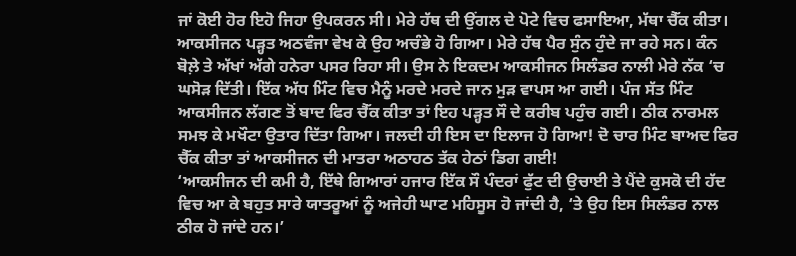ਜਾਂ ਕੋਈ ਹੋਰ ਇਹੋ ਜਿਹਾ ਉਪਕਰਨ ਸੀ। ਮੇਰੇ ਹੱਥ ਦੀ ਉਂਗਲ ਦੇ ਪੋਟੇ ਵਿਚ ਫਸਾਇਆ, ਮੱਥਾ ਚੈੱਕ ਕੀਤਾ। ਆਕਸੀਜਨ ਪੜ੍ਹਤ ਅਠਵੰਜਾ ਵੇਖ ਕੇ ਉਹ ਅਚੰਭੇ ਹੋ ਗਿਆ। ਮੇਰੇ ਹੱਥ ਪੈਰ ਸੁੰਨ ਹੁੰਦੇ ਜਾ ਰਹੇ ਸਨ। ਕੰਨ ਬੋਲ਼ੇ ਤੇ ਅੱਖਾਂ ਅੱਗੇ ਹਨੇਰਾ ਪਸਰ ਰਿਹਾ ਸੀ। ਉਸ ਨੇ ਇਕਦਮ ਆਕਸੀਜਨ ਸਿਲੰਡਰ ਨਾਲੀ ਮੇਰੇ ਨੱਕ ‘ਚ ਘਸੋੜ ਦਿੱਤੀ। ਇੱਕ ਅੱਧ ਮਿੰਟ ਵਿਚ ਮੈਨੂੰ ਮਰਦੇ ਮਰਦੇ ਜਾਨ ਮੁੜ ਵਾਪਸ ਆ ਗਈ। ਪੰਜ ਸੱਤ ਮਿੰਟ ਆਕਸੀਜਨ ਲੱਗਣ ਤੋਂ ਬਾਦ ਫਿਰ ਚੈੱਕ ਕੀਤਾ ਤਾਂ ਇਹ ਪੜ੍ਹਤ ਸੌ ਦੇ ਕਰੀਬ ਪਹੁੰਚ ਗਈ। ਠੀਕ ਨਾਰਮਲ ਸਮਝ ਕੇ ਮਖੌਟਾ ਉਤਾਰ ਦਿੱਤਾ ਗਿਆ। ਜਲਦੀ ਹੀ ਇਸ ਦਾ ਇਲਾਜ ਹੋ ਗਿਆ! ਦੋ ਚਾਰ ਮਿੰਟ ਬਾਅਦ ਫਿਰ ਚੈੱਕ ਕੀਤਾ ਤਾਂ ਆਕਸੀਜਨ ਦੀ ਮਾਤਰਾ ਅਠਾਹਠ ਤੱਕ ਹੇਠਾਂ ਡਿਗ ਗਈ!
‘ਆਕਸੀਜਨ ਦੀ ਕਮੀ ਹੈ, ਇੱਥੇ ਗਿਆਰਾਂ ਹਜਾਰ ਇੱਕ ਸੌ ਪੰਦਰਾਂ ਫੁੱਟ ਦੀ ਉਚਾਈ ਤੇ ਪੈਂਦੇ ਕੁਸਕੋ ਦੀ ਹੱਦ ਵਿਚ ਆ ਕੇ ਬਹੁਤ ਸਾਰੇ ਯਾਤਰੂਆਂ ਨੂੰ ਅਜੇਹੀ ਘਾਟ ਮਹਿਸੂਸ ਹੋ ਜਾਂਦੀ ਹੈ, ‘ਤੇ ਉਹ ਇਸ ਸਿਲੰਡਰ ਨਾਲ ਠੀਕ ਹੋ ਜਾਂਦੇ ਹਨ।’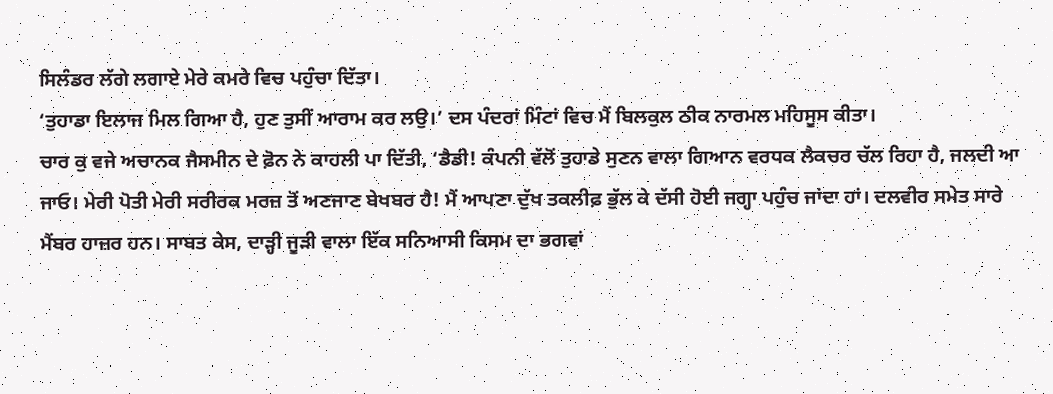ਸਿਲੰਡਰ ਲੱਗੇ ਲਗਾਏ ਮੇਰੇ ਕਮਰੇ ਵਿਚ ਪਹੁੰਚਾ ਦਿੱਤਾ।
‘ਤੁਹਾਡਾ ਇਲਾਜ ਮਿਲ ਗਿਆ ਹੈ, ਹੁਣ ਤੁਸੀਂ ਆਰਾਮ ਕਰ ਲਉ।’ ਦਸ ਪੰਦਰਾਂ ਮਿੰਟਾਂ ਵਿਚ ਮੈਂ ਬਿਲਕੁਲ ਠੀਕ ਨਾਰਮਲ ਮਹਿਸੂਸ ਕੀਤਾ।
ਚਾਰ ਕੁ ਵਜੇ ਅਚਾਨਕ ਜੈਸਮੀਨ ਦੇ ਫ਼ੋਨ ਨੇ ਕਾਹਲੀ ਪਾ ਦਿੱਤੀ, ‘ਡੈਡੀ! ਕੰਪਨੀ ਵੱਲੋਂ ਤੁਹਾਡੇ ਸੁਣਨ ਵਾਲਾ ਗਿਆਨ ਵਰਧਕ ਲੈਕਚਰ ਚੱਲ ਰਿਹਾ ਹੈ, ਜਲਦੀ ਆ ਜਾਓ। ਮੇਰੀ ਪੋਤੀ ਮੇਰੀ ਸਰੀਰਕ ਮਰਜ਼ ਤੋਂ ਅਣਜਾਣ ਬੇਖਬਰ ਹੈ! ਮੈਂ ਆਪਣਾ ਦੁੱਖ ਤਕਲੀਫ਼ ਭੁੱਲ ਕੇ ਦੱਸੀ ਹੋਈ ਜਗ੍ਹਾ ਪਹੁੰਚ ਜਾਂਦਾ ਹਾਂ। ਦਲਵੀਰ ਸਮੇਤ ਸਾਰੇ ਮੈਂਬਰ ਹਾਜ਼ਰ ਹਨ। ਸਾਬਤ ਕੇਸ, ਦਾੜ੍ਹੀ ਜੂੜੀ ਵਾਲਾ ਇੱਕ ਸਨਿਆਸੀ ਕਿਸਮ ਦਾ ਭਗਵਾਂ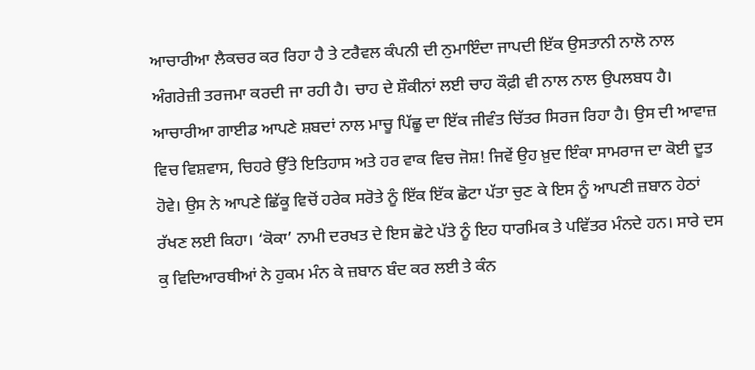ਆਚਾਰੀਆ ਲੈਕਚਰ ਕਰ ਰਿਹਾ ਹੈ ਤੇ ਟਰੈਵਲ ਕੰਪਨੀ ਦੀ ਨੁਮਾਇੰਦਾ ਜਾਪਦੀ ਇੱਕ ਉਸਤਾਨੀ ਨਾਲੋ ਨਾਲ ਅੰਗਰੇਜ਼ੀ ਤਰਜਮਾ ਕਰਦੀ ਜਾ ਰਹੀ ਹੈ। ਚਾਹ ਦੇ ਸ਼ੌਕੀਨਾਂ ਲਈ ਚਾਹ ਕੌਫ਼ੀ ਵੀ ਨਾਲ ਨਾਲ ਉਪਲਬਧ ਹੈ।
ਆਚਾਰੀਆ ਗਾਈਡ ਆਪਣੇ ਸ਼ਬਦਾਂ ਨਾਲ ਮਾਚੂ ਪਿੱਛੂ ਦਾ ਇੱਕ ਜੀਵੰਤ ਚਿੱਤਰ ਸਿਰਜ ਰਿਹਾ ਹੈ। ਉਸ ਦੀ ਆਵਾਜ਼ ਵਿਚ ਵਿਸ਼ਵਾਸ, ਚਿਹਰੇ ਉੱਤੇ ਇਤਿਹਾਸ ਅਤੇ ਹਰ ਵਾਕ ਵਿਚ ਜੋਸ਼! ਜਿਵੇਂ ਉਹ ਖ਼ੁਦ ਇੰਕਾ ਸਾਮਰਾਜ ਦਾ ਕੋਈ ਦੂਤ ਹੋਵੇ। ਉਸ ਨੇ ਆਪਣੇ ਛਿੱਕੂ ਵਿਚੋਂ ਹਰੇਕ ਸਰੋਤੇ ਨੂੰ ਇੱਕ ਇੱਕ ਛੋਟਾ ਪੱਤਾ ਚੁਣ ਕੇ ਇਸ ਨੂੰ ਆਪਣੀ ਜ਼ਬਾਨ ਹੇਠਾਂ ਰੱਖਣ ਲਈ ਕਿਹਾ। ‘ਕੋਕਾ’ ਨਾਮੀ ਦਰਖਤ ਦੇ ਇਸ ਛੋਟੇ ਪੱਤੇ ਨੂੰ ਇਹ ਧਾਰਮਿਕ ਤੇ ਪਵਿੱਤਰ ਮੰਨਦੇ ਹਨ। ਸਾਰੇ ਦਸ ਕੁ ਵਿਦਿਆਰਥੀਆਂ ਨੇ ਹੁਕਮ ਮੰਨ ਕੇ ਜ਼ਬਾਨ ਬੰਦ ਕਰ ਲਈ ਤੇ ਕੰਨ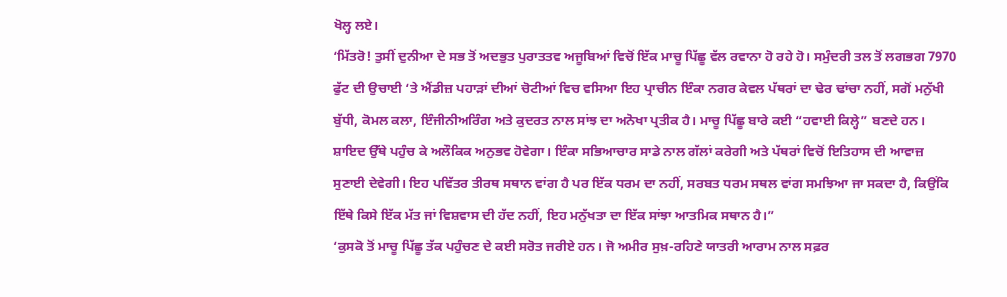ਖੋਲ੍ਹ ਲਏ।
‘ਮਿੱਤਰੋ! ਤੁਸੀਂ ਦੁਨੀਆ ਦੇ ਸਭ ਤੋਂ ਅਦਭੁਤ ਪੁਰਾਤਤਵ ਅਜੂਬਿਆਂ ਵਿਚੋਂ ਇੱਕ ਮਾਚੂ ਪਿੱਛੂ ਵੱਲ ਰਵਾਨਾ ਹੋ ਰਹੇ ਹੋ। ਸਮੁੰਦਰੀ ਤਲ ਤੋਂ ਲਗਭਗ 7970 ਫੁੱਟ ਦੀ ਉਚਾਈ ‘ਤੇ ਐਂਡੀਜ਼ ਪਹਾੜਾਂ ਦੀਆਂ ਚੋਟੀਆਂ ਵਿਚ ਵਸਿਆ ਇਹ ਪ੍ਰਾਚੀਨ ਇੰਕਾ ਨਗਰ ਕੇਵਲ ਪੱਥਰਾਂ ਦਾ ਢੇਰ ਢਾਂਚਾ ਨਹੀਂ, ਸਗੋਂ ਮਨੁੱਖੀ ਬੁੱਧੀ, ਕੋਮਲ ਕਲਾ, ਇੰਜੀਨੀਅਰਿੰਗ ਅਤੇ ਕੁਦਰਤ ਨਾਲ ਸਾਂਝ ਦਾ ਅਨੋਖਾ ਪ੍ਰਤੀਕ ਹੈ। ਮਾਚੂ ਪਿੱਛੂ ਬਾਰੇ ਕਈ “ਹਵਾਈ ਕਿਲ੍ਹੇ” ਬਣਦੇ ਹਨ। ਸ਼ਾਇਦ ਉੱਥੇ ਪਹੁੰਚ ਕੇ ਅਲੌਕਿਕ ਅਨੁਭਵ ਹੋਵੇਗਾ। ਇੰਕਾ ਸਭਿਆਚਾਰ ਸਾਡੇ ਨਾਲ ਗੱਲਾਂ ਕਰੇਗੀ ਅਤੇ ਪੱਥਰਾਂ ਵਿਚੋਂ ਇਤਿਹਾਸ ਦੀ ਆਵਾਜ਼ ਸੁਣਾਈ ਦੇਵੇਗੀ। ਇਹ ਪਵਿੱਤਰ ਤੀਰਥ ਸਥਾਨ ਵਾਂਗ ਹੈ ਪਰ ਇੱਕ ਧਰਮ ਦਾ ਨਹੀਂ, ਸਰਬਤ ਧਰਮ ਸਥਲ ਵਾਂਗ ਸਮਝਿਆ ਜਾ ਸਕਦਾ ਹੈ, ਕਿਉਂਕਿ ਇੱਥੇ ਕਿਸੇ ਇੱਕ ਮੱਤ ਜਾਂ ਵਿਸ਼ਵਾਸ ਦੀ ਹੱਦ ਨਹੀਂ, ਇਹ ਮਨੁੱਖਤਾ ਦਾ ਇੱਕ ਸਾਂਝਾ ਆਤਮਿਕ ਸਥਾਨ ਹੈ।”
‘ਕੁਸਕੋ ਤੋਂ ਮਾਚੂ ਪਿੱਛੂ ਤੱਕ ਪਹੁੰਚਣ ਦੇ ਕਈ ਸਰੋਤ ਜਰੀਏ ਹਨ। ਜੋ ਅਮੀਰ ਸੁਖ਼-ਰਹਿਣੇ ਯਾਤਰੀ ਆਰਾਮ ਨਾਲ ਸਫ਼ਰ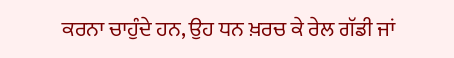ਕਰਨਾ ਚਾਹੁੰਦੇ ਹਨ, ਉਹ ਧਨ ਖ਼ਰਚ ਕੇ ਰੇਲ ਗੱਡੀ ਜਾਂ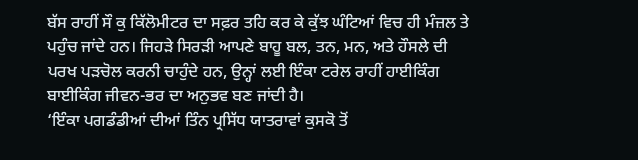ਬੱਸ ਰਾਹੀਂ ਸੌ ਕੁ ਕਿੱਲੋਮੀਟਰ ਦਾ ਸਫ਼ਰ ਤਹਿ ਕਰ ਕੇ ਕੁੱਝ ਘੰਟਿਆਂ ਵਿਚ ਹੀ ਮੰਜ਼ਲ ਤੇ ਪਹੁੰਚ ਜਾਂਦੇ ਹਨ। ਜਿਹੜੇ ਸਿਰੜੀ ਆਪਣੇ ਬਾਹੂ ਬਲ, ਤਨ, ਮਨ, ਅਤੇ ਹੌਸਲੇ ਦੀ ਪਰਖ ਪੜਚੋਲ ਕਰਨੀ ਚਾਹੁੰਦੇ ਹਨ, ਉਨ੍ਹਾਂ ਲਈ ਇੰਕਾ ਟਰੇਲ ਰਾਹੀਂ ਹਾਈਕਿੰਗ ਬਾਈਕਿੰਗ ਜੀਵਨ-ਭਰ ਦਾ ਅਨੁਭਵ ਬਣ ਜਾਂਦੀ ਹੈ।
‘ਇੰਕਾ ਪਗਡੰਡੀਆਂ ਦੀਆਂ ਤਿੰਨ ਪ੍ਰਸਿੱਧ ਯਾਤਰਾਵਾਂ ਕੁਸਕੋ ਤੋਂ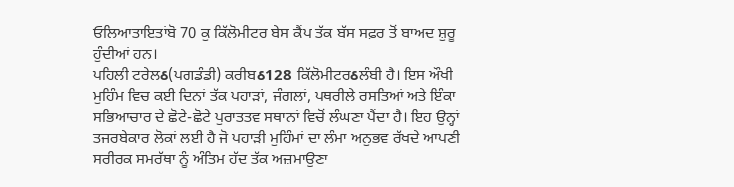ਓਲਿਆਤਾਇਤਾਂਬੋ 70 ਕੁ ਕਿੱਲੋਮੀਟਰ ਬੇਸ ਕੈਂਪ ਤੱਕ ਬੱਸ ਸਫ਼ਰ ਤੋਂ ਬਾਅਦ ਸ਼ੁਰੂ ਹੁੰਦੀਆਂ ਹਨ।
ਪਹਿਲੀ ਟਰੇਲઠ(ਪਗਡੰਡੀ) ਕਰੀਬઠ128 ਕਿੱਲੋਮੀਟਰઠਲੰਬੀ ਹੈ। ਇਸ ਔਖੀ ਮੁਹਿੰਮ ਵਿਚ ਕਈ ਦਿਨਾਂ ਤੱਕ ਪਹਾੜਾਂ, ਜੰਗਲਾਂ, ਪਥਰੀਲੇ ਰਸਤਿਆਂ ਅਤੇ ਇੰਕਾ ਸਭਿਆਚਾਰ ਦੇ ਛੋਟੇ-ਛੋਟੇ ਪੁਰਾਤਤਵ ਸਥਾਨਾਂ ਵਿਚੋਂ ਲੰਘਣਾ ਪੈਂਦਾ ਹੈ। ਇਹ ਉਨ੍ਹਾਂ ਤਜਰਬੇਕਾਰ ਲੋਕਾਂ ਲਈ ਹੈ ਜੋ ਪਹਾੜੀ ਮੁਹਿੰਮਾਂ ਦਾ ਲੰਮਾ ਅਨੁਭਵ ਰੱਖਦੇ ਆਪਣੀ ਸਰੀਰਕ ਸਮਰੱਥਾ ਨੂੰ ਅੰਤਿਮ ਹੱਦ ਤੱਕ ਅਜ਼ਮਾਉਣਾ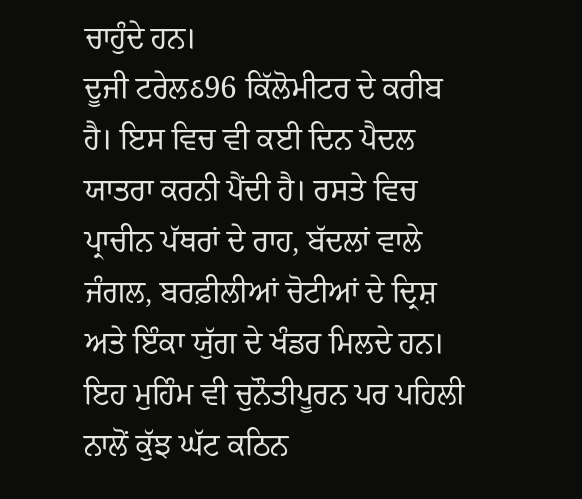ਚਾਹੁੰਦੇ ਹਨ।
ਦੂਜੀ ਟਰੇਲઠ96 ਕਿੱਲੋਮੀਟਰ ਦੇ ਕਰੀਬ ਹੈ। ਇਸ ਵਿਚ ਵੀ ਕਈ ਦਿਨ ਪੈਦਲ ਯਾਤਰਾ ਕਰਨੀ ਪੈਂਦੀ ਹੈ। ਰਸਤੇ ਵਿਚ ਪ੍ਰਾਚੀਨ ਪੱਥਰਾਂ ਦੇ ਰਾਹ, ਬੱਦਲਾਂ ਵਾਲੇ ਜੰਗਲ, ਬਰਫ਼ੀਲੀਆਂ ਚੋਟੀਆਂ ਦੇ ਦ੍ਰਿਸ਼ ਅਤੇ ਇੰਕਾ ਯੁੱਗ ਦੇ ਖੰਡਰ ਮਿਲਦੇ ਹਨ। ਇਹ ਮੁਹਿੰਮ ਵੀ ਚੁਨੌਤੀਪੂਰਨ ਪਰ ਪਹਿਲੀ ਨਾਲੋਂ ਕੁੱਝ ਘੱਟ ਕਠਿਨ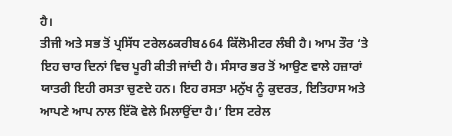ਹੈ।
ਤੀਜੀ ਅਤੇ ਸਭ ਤੋਂ ਪ੍ਰਸਿੱਧ ਟਰੇਲઠਕਰੀਬઠ64 ਕਿੱਲੋਮੀਟਰ ਲੰਬੀ ਹੈ। ਆਮ ਤੌਰ ‘ਤੇ ਇਹ ਚਾਰ ਦਿਨਾਂ ਵਿਚ ਪੂਰੀ ਕੀਤੀ ਜਾਂਦੀ ਹੈ। ਸੰਸਾਰ ਭਰ ਤੋਂ ਆਉਣ ਵਾਲੇ ਹਜ਼ਾਰਾਂ ਯਾਤਰੀ ਇਹੀ ਰਸਤਾ ਚੁਣਦੇ ਹਨ। ਇਹ ਰਸਤਾ ਮਨੁੱਖ ਨੂੰ ਕੁਦਰਤ, ਇਤਿਹਾਸ ਅਤੇ ਆਪਣੇ ਆਪ ਨਾਲ ਇੱਕੋ ਵੇਲੇ ਮਿਲਾਉਂਦਾ ਹੈ।’ ਇਸ ਟਰੇਲ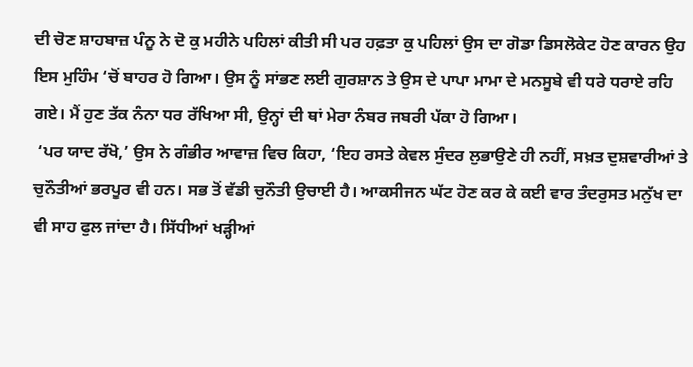ਦੀ ਚੋਣ ਸ਼ਾਹਬਾਜ਼ ਪੰਨੂ ਨੇ ਦੋ ਕੁ ਮਹੀਨੇ ਪਹਿਲਾਂ ਕੀਤੀ ਸੀ ਪਰ ਹਫ਼ਤਾ ਕੁ ਪਹਿਲਾਂ ਉਸ ਦਾ ਗੋਡਾ ਡਿਸਲੋਕੇਟ ਹੋਣ ਕਾਰਨ ਉਹ ਇਸ ਮੁਹਿੰਮ ‘ਚੋਂ ਬਾਹਰ ਹੋ ਗਿਆ। ਉਸ ਨੂੰ ਸਾਂਭਣ ਲਈ ਗੁਰਸ਼ਾਨ ਤੇ ਉਸ ਦੇ ਪਾਪਾ ਮਾਮਾ ਦੇ ਮਨਸੂਬੇ ਵੀ ਧਰੇ ਧਰਾਏ ਰਹਿ ਗਏ। ਮੈਂ ਹੁਣ ਤੱਕ ਨੰਨਾ ਧਰ ਰੱਖਿਆ ਸੀ, ਉਨ੍ਹਾਂ ਦੀ ਥਾਂ ਮੇਰਾ ਨੰਬਰ ਜਬਰੀ ਪੱਕਾ ਹੋ ਗਿਆ।
 ‘ਪਰ ਯਾਦ ਰੱਖੋ,’ ਉਸ ਨੇ ਗੰਭੀਰ ਆਵਾਜ਼ ਵਿਚ ਕਿਹਾ, ‘ਇਹ ਰਸਤੇ ਕੇਵਲ ਸੁੰਦਰ ਲੁਭਾਉਣੇ ਹੀ ਨਹੀਂ, ਸਖ਼ਤ ਦੁਸ਼ਵਾਰੀਆਂ ਤੇ ਚੁਨੌਤੀਆਂ ਭਰਪੂਰ ਵੀ ਹਨ। ਸਭ ਤੋਂ ਵੱਡੀ ਚੁਨੌਤੀ ਉਚਾਈ ਹੈ। ਆਕਸੀਜਨ ਘੱਟ ਹੋਣ ਕਰ ਕੇ ਕਈ ਵਾਰ ਤੰਦਰੁਸਤ ਮਨੁੱਖ ਦਾ ਵੀ ਸਾਹ ਫੁਲ ਜਾਂਦਾ ਹੈ। ਸਿੱਧੀਆਂ ਖੜ੍ਹੀਆਂ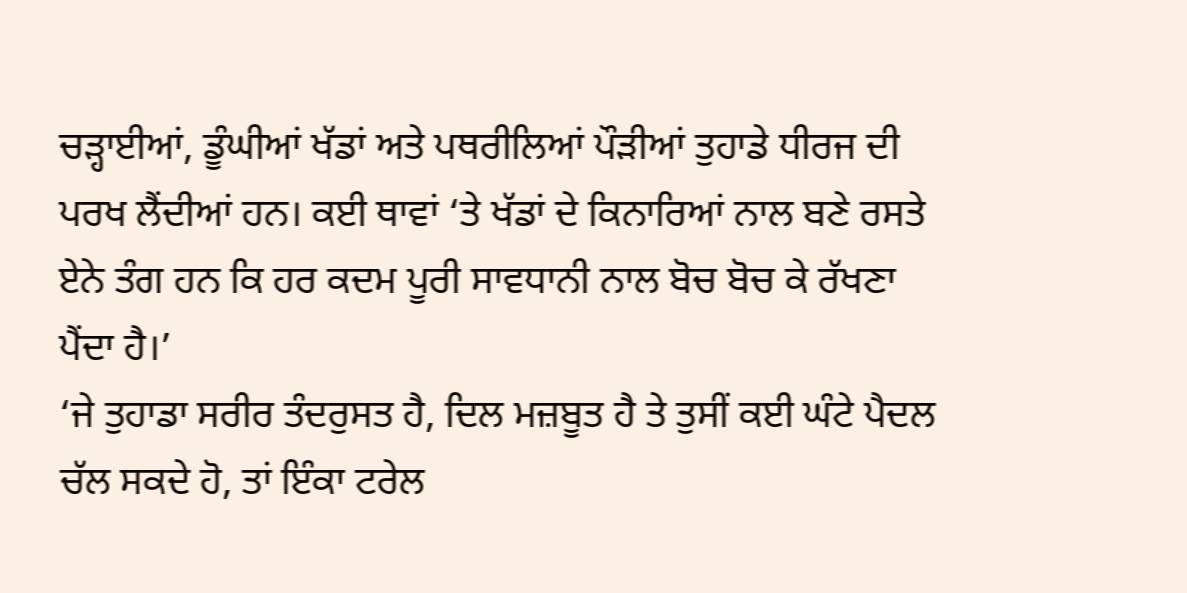ਚੜ੍ਹਾਈਆਂ, ਡੂੰਘੀਆਂ ਖੱਡਾਂ ਅਤੇ ਪਥਰੀਲਿਆਂ ਪੌੜੀਆਂ ਤੁਹਾਡੇ ਧੀਰਜ ਦੀ ਪਰਖ ਲੈਂਦੀਆਂ ਹਨ। ਕਈ ਥਾਵਾਂ ‘ਤੇ ਖੱਡਾਂ ਦੇ ਕਿਨਾਰਿਆਂ ਨਾਲ ਬਣੇ ਰਸਤੇ ਏਨੇ ਤੰਗ ਹਨ ਕਿ ਹਰ ਕਦਮ ਪੂਰੀ ਸਾਵਧਾਨੀ ਨਾਲ ਬੋਚ ਬੋਚ ਕੇ ਰੱਖਣਾ ਪੈਂਦਾ ਹੈ।’
‘ਜੇ ਤੁਹਾਡਾ ਸਰੀਰ ਤੰਦਰੁਸਤ ਹੈ, ਦਿਲ ਮਜ਼ਬੂਤ ਹੈ ਤੇ ਤੁਸੀਂ ਕਈ ਘੰਟੇ ਪੈਦਲ ਚੱਲ ਸਕਦੇ ਹੋ, ਤਾਂ ਇੰਕਾ ਟਰੇਲ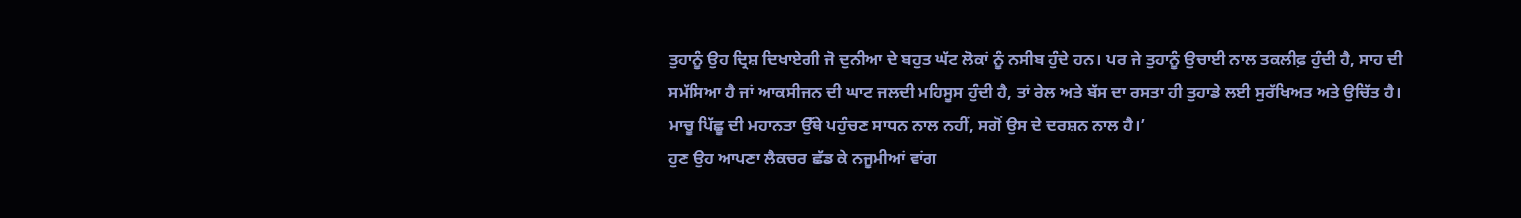ਤੁਹਾਨੂੰ ਉਹ ਦ੍ਰਿਸ਼ ਦਿਖਾਏਗੀ ਜੋ ਦੁਨੀਆ ਦੇ ਬਹੁਤ ਘੱਟ ਲੋਕਾਂ ਨੂੰ ਨਸੀਬ ਹੁੰਦੇ ਹਨ। ਪਰ ਜੇ ਤੁਹਾਨੂੰ ਉਚਾਈ ਨਾਲ ਤਕਲੀਫ਼ ਹੁੰਦੀ ਹੈ, ਸਾਹ ਦੀ ਸਮੱਸਿਆ ਹੈ ਜਾਂ ਆਕਸੀਜਨ ਦੀ ਘਾਟ ਜਲਦੀ ਮਹਿਸੂਸ ਹੁੰਦੀ ਹੈ, ਤਾਂ ਰੇਲ ਅਤੇ ਬੱਸ ਦਾ ਰਸਤਾ ਹੀ ਤੁਹਾਡੇ ਲਈ ਸੁਰੱਖਿਅਤ ਅਤੇ ਉਚਿੱਤ ਹੈ। ਮਾਚੂ ਪਿੱਛੂ ਦੀ ਮਹਾਨਤਾ ਉੱਥੇ ਪਹੁੰਚਣ ਸਾਧਨ ਨਾਲ ਨਹੀਂ, ਸਗੋਂ ਉਸ ਦੇ ਦਰਸ਼ਨ ਨਾਲ ਹੈ।’
ਹੁਣ ਉਹ ਆਪਣਾ ਲੈਕਚਰ ਛੱਡ ਕੇ ਨਜੂਮੀਆਂ ਵਾਂਗ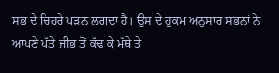ਸਭ ਦੇ ਚਿਹਰੇ ਪੜਨ ਲਗਦਾ ਹੈ। ਉਸ ਦੇ ਹੁਕਮ ਅਨੁਸਾਰ ਸਭਨਾਂ ਨੇ ਆਪਣੇ ਪੱਤੇ ਜੀਭ ਤੋਂ ਕੱਢ ਕੇ ਮੱਥੇ ਤੇ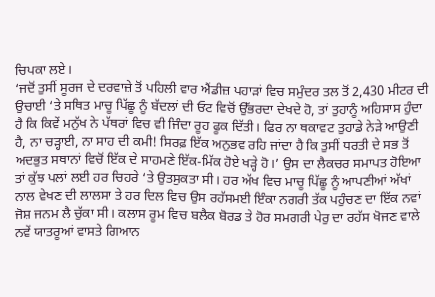ਚਿਪਕਾ ਲਏ।
‘ਜਦੋਂ ਤੁਸੀਂ ਸੂਰਜ ਦੇ ਦਰਵਾਜ਼ੇ ਤੋਂ ਪਹਿਲੀ ਵਾਰ ਐਂਡੀਜ਼ ਪਹਾੜਾਂ ਵਿਚ ਸਮੁੰਦਰ ਤਲ ਤੋਂ 2,430 ਮੀਟਰ ਦੀ ਉਚਾਈ ‘ਤੇ ਸਥਿਤ ਮਾਚੂ ਪਿੱਛੂ ਨੂੰ ਬੱਦਲਾਂ ਦੀ ਓਟ ਵਿਚੋਂ ਉੱਭਰਦਾ ਦੇਖਦੇ ਹੋ, ਤਾਂ ਤੁਹਾਨੂੰ ਅਹਿਸਾਸ ਹੁੰਦਾ ਹੈ ਕਿ ਕਿਵੇਂ ਮਨੁੱਖ ਨੇ ਪੱਥਰਾਂ ਵਿਚ ਵੀ ਜਿੰਦਾ ਰੂਹ ਫੂਕ ਦਿੱਤੀ। ਫਿਰ ਨਾ ਥਕਾਵਟ ਤੁਹਾਡੇ ਨੇੜੇ ਆਉਣੀ ਹੈ, ਨਾ ਚੜ੍ਹਾਈ, ਨਾ ਸਾਹ ਦੀ ਕਮੀ! ਸਿਰਫ਼ ਇੱਕ ਅਨੁਭਵ ਰਹਿ ਜਾਂਦਾ ਹੈ ਕਿ ਤੁਸੀਂ ਧਰਤੀ ਦੇ ਸਭ ਤੋਂ ਅਦਭੁਤ ਸਥਾਨਾਂ ਵਿਚੋਂ ਇੱਕ ਦੇ ਸਾਹਮਣੇ ਇੱਕ-ਮਿੱਕ ਹੋਏ ਖੜ੍ਹੇ ਹੋ।’ ਉਸ ਦਾ ਲੈਕਚਰ ਸਮਾਪਤ ਹੋਇਆ ਤਾਂ ਕੁੱਝ ਪਲਾਂ ਲਈ ਹਰ ਚਿਹਰੇ ‘ਤੇ ਉਤਸੁਕਤਾ ਸੀ। ਹਰ ਅੱਖ ਵਿਚ ਮਾਚੂ ਪਿੱਛੂ ਨੂੰ ਆਪਣੀਆਂ ਅੱਖਾਂ ਨਾਲ ਵੇਖਣ ਦੀ ਲਾਲਸਾ ਤੇ ਹਰ ਦਿਲ ਵਿਚ ਉਸ ਰਹੱਸਮਈ ਇੰਕਾ ਨਗਰੀ ਤੱਕ ਪਹੁੰਚਣ ਦਾ ਇੱਕ ਨਵਾਂ ਜੋਸ਼ ਜਨਮ ਲੈ ਚੁੱਕਾ ਸੀ। ਕਲਾਸ ਰੂਮ ਵਿਚ ਬਲੈਕ ਬੋਰਡ ਤੇ ਹੋਰ ਸਮਗਰੀ ਪੇਰੁ ਦਾ ਰਹੱਸ ਖੋਜਣ ਵਾਲੇ ਨਵੇਂ ਯਾਤਰੂਆਂ ਵਾਸਤੇ ਗਿਆਨ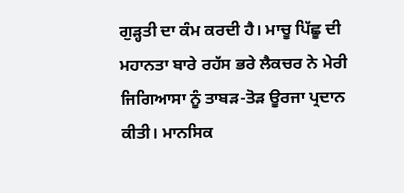ਗੁੜ੍ਹਤੀ ਦਾ ਕੰਮ ਕਰਦੀ ਹੈ। ਮਾਚੂ ਪਿੱਛੂ ਦੀ ਮਹਾਨਤਾ ਬਾਰੇ ਰਹੱਸ ਭਰੇ ਲੈਕਚਰ ਨੇ ਮੇਰੀ ਜਿਗਿਆਸਾ ਨੂੰ ਤਾਬੜ-ਤੋੜ ਊਰਜਾ ਪ੍ਰਦਾਨ ਕੀਤੀ। ਮਾਨਸਿਕ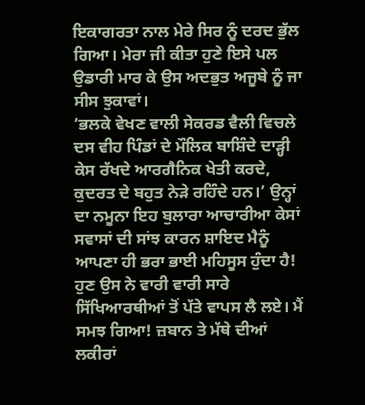ਇਕਾਗਰਤਾ ਨਾਲ ਮੇਰੇ ਸਿਰ ਨੂੰ ਦਰਦ ਭੁੱਲ ਗਿਆ। ਮੇਰਾ ਜੀ ਕੀਤਾ ਹੁਣੇ ਇਸੇ ਪਲ ਉਡਾਰੀ ਮਾਰ ਕੇ ਉਸ ਅਦਭੁਤ ਅਜੂਬੇ ਨੂੰ ਜਾ ਸੀਸ ਝੁਕਾਵਾਂ।
‘ਭਲਕੇ ਵੇਖਣ ਵਾਲੀ ਸੇਕਰਡ ਵੈਲੀ ਵਿਚਲੇ ਦਸ ਵੀਹ ਪਿੰਡਾਂ ਦੇ ਮੌਲਿਕ ਬਾਸ਼ਿੰਦੇ ਦਾੜ੍ਹੀ ਕੇਸ ਰੱਖਦੇ ਆਰਗੈਨਿਕ ਖੇਤੀ ਕਰਦੇ, ਕੁਦਰਤ ਦੇ ਬਹੁਤ ਨੇੜੇ ਰਹਿੰਦੇ ਹਨ।’ ਉਨ੍ਹਾਂ ਦਾ ਨਮੂਨਾ ਇਹ ਬੁਲਾਰਾ ਆਚਾਰੀਆ ਕੇਸਾਂ ਸਵਾਸਾਂ ਦੀ ਸਾਂਝ ਕਾਰਨ ਸ਼ਾਇਦ ਮੈਨੂੰ ਆਪਣਾ ਹੀ ਭਰਾ ਭਾਈ ਮਹਿਸੂਸ ਹੁੰਦਾ ਹੈ!
ਹੁਣ ਉਸ ਨੇ ਵਾਰੀ ਵਾਰੀ ਸਾਰੇ ਸਿੱਖਿਆਰਥੀਆਂ ਤੋਂ ਪੱਤੇ ਵਾਪਸ ਲੈ ਲਏ। ਮੈਂ ਸਮਝ ਗਿਆ! ਜ਼ਬਾਨ ਤੇ ਮੱਥੇ ਦੀਆਂ ਲਕੀਰਾਂ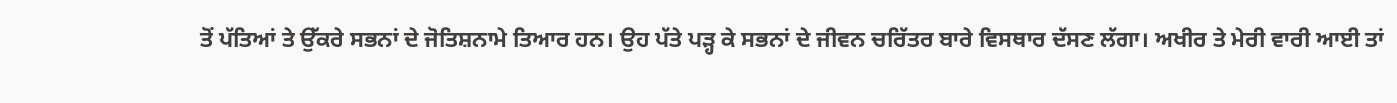ਤੋਂ ਪੱਤਿਆਂ ਤੇ ਉੱਕਰੇ ਸਭਨਾਂ ਦੇ ਜੋਤਿਸ਼ਨਾਮੇ ਤਿਆਰ ਹਨ। ਉਹ ਪੱਤੇ ਪੜ੍ਹ ਕੇ ਸਭਨਾਂ ਦੇ ਜੀਵਨ ਚਰਿੱਤਰ ਬਾਰੇ ਵਿਸਥਾਰ ਦੱਸਣ ਲੱਗਾ। ਅਖੀਰ ਤੇ ਮੇਰੀ ਵਾਰੀ ਆਈ ਤਾਂ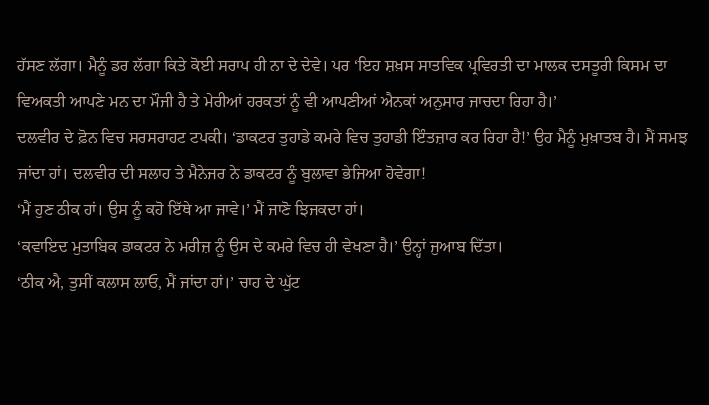ਹੱਸਣ ਲੱਗਾ। ਮੈਨੂੰ ਡਰ ਲੱਗਾ ਕਿਤੇ ਕੋਈ ਸਰਾਪ ਹੀ ਨਾ ਦੇ ਦੇਵੇ। ਪਰ ‘ਇਹ ਸ਼ਖ਼ਸ ਸਾਤਵਿਕ ਪ੍ਰਵਿਰਤੀ ਦਾ ਮਾਲਕ ਦਸਤੂਰੀ ਕਿਸਮ ਦਾ ਵਿਅਕਤੀ ਆਪਣੇ ਮਨ ਦਾ ਮੌਜੀ ਹੈ ਤੇ ਮੇਰੀਆਂ ਹਰਕਤਾਂ ਨੂੰ ਵੀ ਆਪਣੀਆਂ ਐਨਕਾਂ ਅਨੁਸਾਰ ਜਾਚਦਾ ਰਿਹਾ ਹੈ।’
ਦਲਵੀਰ ਦੇ ਫ਼ੋਨ ਵਿਚ ਸਰਸਰਾਹਟ ਟਪਕੀ। ‘ਡਾਕਟਰ ਤੁਹਾਡੇ ਕਮਰੇ ਵਿਚ ਤੁਹਾਡੀ ਇੰਤਜ਼ਾਰ ਕਰ ਰਿਹਾ ਹੈ!’ ਉਹ ਮੈਨੂੰ ਮੁਖ਼ਾਤਬ ਹੈ। ਮੈਂ ਸਮਝ ਜਾਂਦਾ ਹਾਂ। ਦਲਵੀਰ ਦੀ ਸਲਾਹ ਤੇ ਮੈਨੇਜਰ ਨੇ ਡਾਕਟਰ ਨੂੰ ਬੁਲਾਵਾ ਭੇਜਿਆ ਹੋਵੇਗਾ!
‘ਮੈਂ ਹੁਣ ਠੀਕ ਹਾਂ। ਉਸ ਨੂੰ ਕਹੋ ਇੱਥੇ ਆ ਜਾਵੇ।’ ਮੈਂ ਜਾਣੋ ਝਿਜਕਦਾ ਹਾਂ।
‘ਕਵਾਇਦ ਮੁਤਾਬਿਕ ਡਾਕਟਰ ਨੇ ਮਰੀਜ਼ ਨੂੰ ਉਸ ਦੇ ਕਮਰੇ ਵਿਚ ਹੀ ਵੇਖਣਾ ਹੈ।’ ਉਨ੍ਹਾਂ ਜੁਆਬ ਦਿੱਤਾ।
‘ਠੀਕ ਐ, ਤੁਸੀਂ ਕਲਾਸ ਲਾਓ, ਮੈਂ ਜਾਂਦਾ ਹਾਂ।’ ਚਾਹ ਦੇ ਘੁੱਟ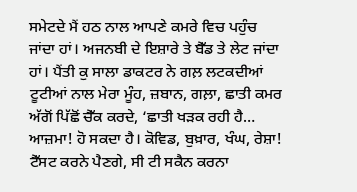ਸਮੇਟਦੇ ਮੈਂ ਹਠ ਨਾਲ ਆਪਣੇ ਕਮਰੇ ਵਿਚ ਪਹੁੰਚ ਜਾਂਦਾ ਹਾਂ। ਅਜਨਬੀ ਦੇ ਇਸ਼ਾਰੇ ਤੇ ਬੈੱਡ ਤੇ ਲੇਟ ਜਾਂਦਾ ਹਾਂ। ਪੈਂਤੀ ਕੁ ਸਾਲਾ ਡਾਕਟਰ ਨੇ ਗਲ਼ ਲਟਕਦੀਆਂ ਟੂਟੀਆਂ ਨਾਲ ਮੇਰਾ ਮੂੰਹ, ਜ਼ਬਾਨ, ਗਲ਼ਾ, ਛਾਤੀ ਕਮਰ ਅੱਗੋਂ ਪਿੱਛੋਂ ਚੈੱਕ ਕਰਦੇ, ‘ਛਾਤੀ ਖੜਕ ਰਹੀ ਹੈ… ਆਜ਼ਮਾ! ਹੋ ਸਕਦਾ ਹੈ। ਕੋਵਿਡ, ਬੁਖ਼ਾਰ, ਖੰਘ, ਰੇਸ਼ਾ! ਟੈੱਸਟ ਕਰਨੇ ਪੈਣਗੇ, ਸੀ ਟੀ ਸਕੈਨ ਕਰਨਾ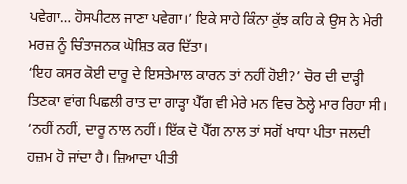ਪਵੇਗਾ… ਹੋਸਪੀਟਲ ਜਾਣਾ ਪਵੇਗਾ।’ ਇਕੇ ਸਾਹੇ ਕਿੰਨਾ ਕੁੱਝ ਕਹਿ ਕੇ ਉਸ ਨੇ ਮੇਰੀ ਮਰਜ਼ ਨੂੰ ਚਿੰਤਾਜਨਕ ਘੋਸ਼ਿਤ ਕਰ ਦਿੱਤਾ।
‘ਇਹ ਕਸਰ ਕੋਈ ਦਾਰੂ ਦੇ ਇਸਤੇਮਾਲ ਕਾਰਨ ਤਾਂ ਨਹੀਂ ਹੋਈ?’ ਚੋਰ ਦੀ ਦਾੜ੍ਹੀ ਤਿਣਕਾ ਵਾਂਗ ਪਿਛਲੀ ਰਾਤ ਦਾ ਗਾੜ੍ਹਾ ਪੈੱਗ ਵੀ ਮੇਰੇ ਮਨ ਵਿਚ ਠੋਲ੍ਹੇ ਮਾਰ ਰਿਹਾ ਸੀ।
‘ਨਹੀਂ ਨਹੀਂ, ਦਾਰੂ ਨਾਲ ਨਹੀਂ। ਇੱਕ ਦੋ ਪੈੱਗ ਨਾਲ ਤਾਂ ਸਗੋਂ ਖਾਧਾ ਪੀਤਾ ਜਲਦੀ ਹਜ਼ਮ ਹੋ ਜਾਂਦਾ ਹੈ। ਜ਼ਿਆਦਾ ਪੀਤੀ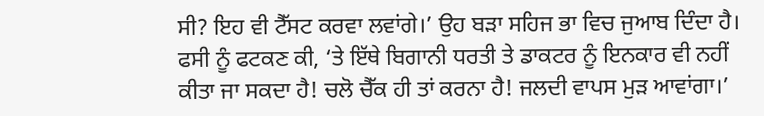ਸੀ? ਇਹ ਵੀ ਟੈੱਸਟ ਕਰਵਾ ਲਵਾਂਗੇ।’ ਉਹ ਬੜਾ ਸਹਿਜ ਭਾ ਵਿਚ ਜੁਆਬ ਦਿੰਦਾ ਹੈ।
ਫਸੀ ਨੂੰ ਫਟਕਣ ਕੀ, ‘ਤੇ ਇੱਥੇ ਬਿਗਾਨੀ ਧਰਤੀ ਤੇ ਡਾਕਟਰ ਨੂੰ ਇਨਕਾਰ ਵੀ ਨਹੀਂ ਕੀਤਾ ਜਾ ਸਕਦਾ ਹੈ! ਚਲੋ ਚੈੱਕ ਹੀ ਤਾਂ ਕਰਨਾ ਹੈ! ਜਲਦੀ ਵਾਪਸ ਮੁੜ ਆਵਾਂਗਾ।’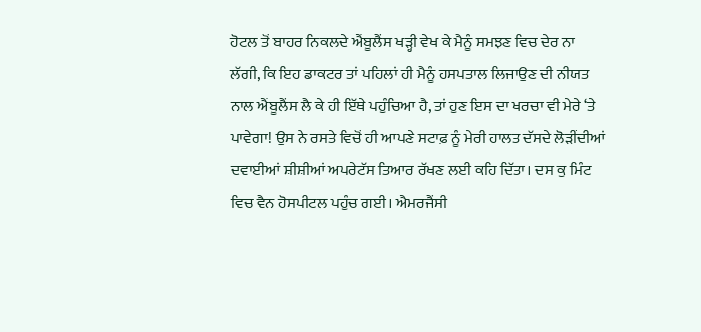ਹੋਟਲ ਤੋਂ ਬਾਹਰ ਨਿਕਲਦੇ ਐਂਬੂਲੈਂਸ ਖੜ੍ਹੀ ਵੇਖ ਕੇ ਮੈਨੂੰ ਸਮਝਣ ਵਿਚ ਦੇਰ ਨਾ ਲੱਗੀ, ਕਿ ਇਹ ਡਾਕਟਰ ਤਾਂ ਪਹਿਲਾਂ ਹੀ ਮੈਨੂੰ ਹਸਪਤਾਲ ਲਿਜਾਉਣ ਦੀ ਨੀਯਤ ਨਾਲ ਐਂਬੂਲੈਂਸ ਲੈ ਕੇ ਹੀ ਇੱਥੇ ਪਹੁੰਚਿਆ ਹੈ, ਤਾਂ ਹੁਣ ਇਸ ਦਾ ਖਰਚਾ ਵੀ ਮੇਰੇ ‘ਤੇ ਪਾਵੇਗਾ! ਉਸ ਨੇ ਰਸਤੇ ਵਿਚੋਂ ਹੀ ਆਪਣੇ ਸਟਾਫ਼ ਨੂੰ ਮੇਰੀ ਹਾਲਤ ਦੱਸਦੇ ਲੋੜੀਂਦੀਆਂ ਦਵਾਈਆਂ ਸ਼ੀਸ਼ੀਆਂ ਅਪਰੇਟੱਸ ਤਿਆਰ ਰੱਖਣ ਲਈ ਕਹਿ ਦਿੱਤਾ। ਦਸ ਕੁ ਮਿੰਟ ਵਿਚ ਵੈਨ ਹੋਸਪੀਟਲ ਪਹੁੰਚ ਗਈ। ਐਮਰਜੈਂਸੀ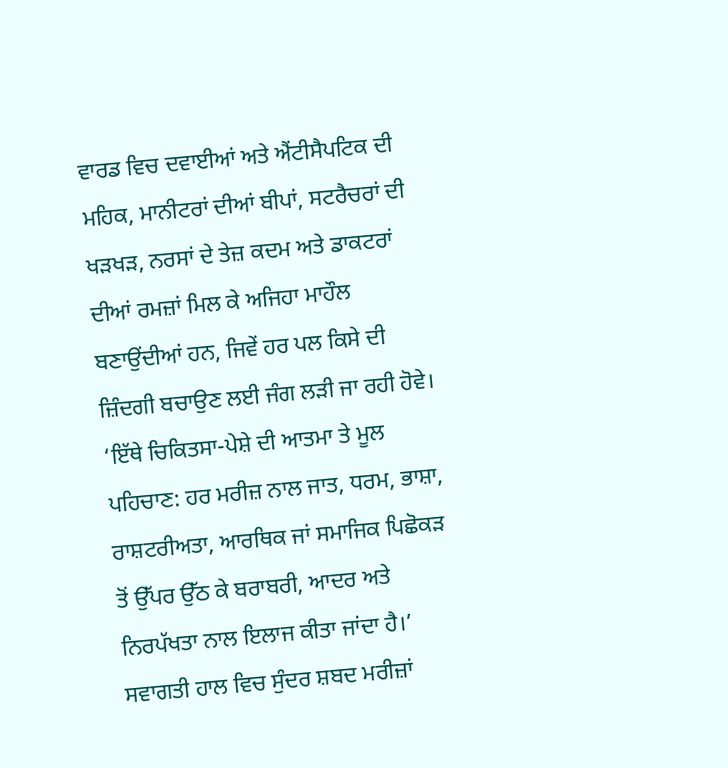ਵਾਰਡ ਵਿਚ ਦਵਾਈਆਂ ਅਤੇ ਐਂਟੀਸੈਪਟਿਕ ਦੀ ਮਹਿਕ, ਮਾਨੀਟਰਾਂ ਦੀਆਂ ਬੀਪਾਂ, ਸਟਰੈਚਰਾਂ ਦੀ ਖੜਖੜ, ਨਰਸਾਂ ਦੇ ਤੇਜ਼ ਕਦਮ ਅਤੇ ਡਾਕਟਰਾਂ ਦੀਆਂ ਰਮਜ਼ਾਂ ਮਿਲ ਕੇ ਅਜਿਹਾ ਮਾਹੌਲ ਬਣਾਉਂਦੀਆਂ ਹਨ, ਜਿਵੇਂ ਹਰ ਪਲ ਕਿਸੇ ਦੀ ਜ਼ਿੰਦਗੀ ਬਚਾਉਣ ਲਈ ਜੰਗ ਲੜੀ ਜਾ ਰਹੀ ਹੋਵੇ।
‘ਇੱਥੇ ਚਿਕਿਤਸਾ-ਪੇਸ਼ੇ ਦੀ ਆਤਮਾ ਤੇ ਮੂਲ ਪਹਿਚਾਣ: ਹਰ ਮਰੀਜ਼ ਨਾਲ ਜਾਤ, ਧਰਮ, ਭਾਸ਼ਾ, ਰਾਸ਼ਟਰੀਅਤਾ, ਆਰਥਿਕ ਜਾਂ ਸਮਾਜਿਕ ਪਿਛੋਕੜ ਤੋਂ ਉੱਪਰ ਉੱਠ ਕੇ ਬਰਾਬਰੀ, ਆਦਰ ਅਤੇ ਨਿਰਪੱਖਤਾ ਨਾਲ ਇਲਾਜ ਕੀਤਾ ਜਾਂਦਾ ਹੈ।’ ਸਵਾਗਤੀ ਹਾਲ ਵਿਚ ਸੁੰਦਰ ਸ਼ਬਦ ਮਰੀਜ਼ਾਂ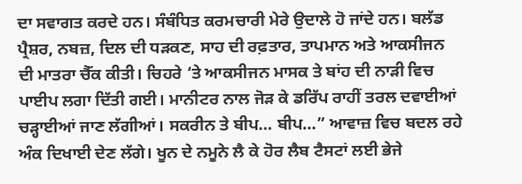ਦਾ ਸਵਾਗਤ ਕਰਦੇ ਹਨ। ਸੰਬੰਧਿਤ ਕਰਮਚਾਰੀ ਮੇਰੇ ਉਦਾਲੇ ਹੋ ਜਾਂਦੇ ਹਨ। ਬਲੱਡ ਪ੍ਰੈਸ਼ਰ, ਨਬਜ਼, ਦਿਲ ਦੀ ਧੜਕਣ, ਸਾਹ ਦੀ ਰਫ਼ਤਾਰ, ਤਾਪਮਾਨ ਅਤੇ ਆਕਸੀਜਨ ਦੀ ਮਾਤਰਾ ਚੈੱਕ ਕੀਤੀ। ਚਿਹਰੇ ‘ਤੇ ਆਕਸੀਜਨ ਮਾਸਕ ਤੇ ਬਾਂਹ ਦੀ ਨਾੜੀ ਵਿਚ ਪਾਈਪ ਲਗਾ ਦਿੱਤੀ ਗਈ। ਮਾਨੀਟਰ ਨਾਲ ਜੋੜ ਕੇ ਡਰਿੱਪ ਰਾਹੀਂ ਤਰਲ ਦਵਾਈਆਂ ਚੜ੍ਹਾਈਆਂ ਜਾਣ ਲੱਗੀਆਂ। ਸਕਰੀਨ ਤੇ ਬੀਪ… ਬੀਪ…” ਆਵਾਜ਼ ਵਿਚ ਬਦਲ ਰਹੇ ਅੰਕ ਦਿਖਾਈ ਦੇਣ ਲੱਗੇ। ਖੂਨ ਦੇ ਨਮੂਨੇ ਲੈ ਕੇ ਹੋਰ ਲੈਬ ਟੈਸਟਾਂ ਲਈ ਭੇਜੇ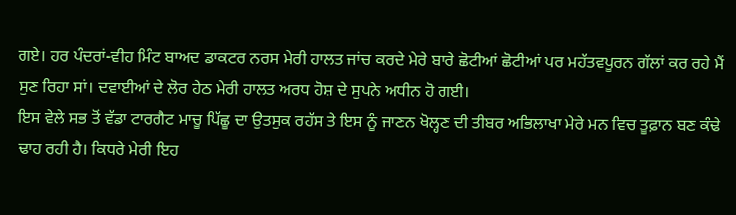ਗਏ। ਹਰ ਪੰਦਰਾਂ-ਵੀਹ ਮਿੰਟ ਬਾਅਦ ਡਾਕਟਰ ਨਰਸ ਮੇਰੀ ਹਾਲਤ ਜਾਂਚ ਕਰਦੇ ਮੇਰੇ ਬਾਰੇ ਛੋਟੀਆਂ ਛੋਟੀਆਂ ਪਰ ਮਹੱਤਵਪੂਰਨ ਗੱਲਾਂ ਕਰ ਰਹੇ ਮੈਂ ਸੁਣ ਰਿਹਾ ਸਾਂ। ਦਵਾਈਆਂ ਦੇ ਲੋਰ ਹੇਠ ਮੇਰੀ ਹਾਲਤ ਅਰਧ ਹੋਸ਼ ਦੇ ਸੁਪਨੇ ਅਧੀਨ ਹੋ ਗਈ।
ਇਸ ਵੇਲੇ ਸਭ ਤੋਂ ਵੱਡਾ ਟਾਰਗੈਟ ਮਾਚੂ ਪਿੱਛੂ ਦਾ ਉਤਸੁਕ ਰਹੱਸ ਤੇ ਇਸ ਨੂੰ ਜਾਣਨ ਖੋਲ੍ਹਣ ਦੀ ਤੀਬਰ ਅਭਿਲਾਖਾ ਮੇਰੇ ਮਨ ਵਿਚ ਤੂਫ਼ਾਨ ਬਣ ਕੰਢੇ ਢਾਹ ਰਹੀ ਹੈ। ਕਿਧਰੇ ਮੇਰੀ ਇਹ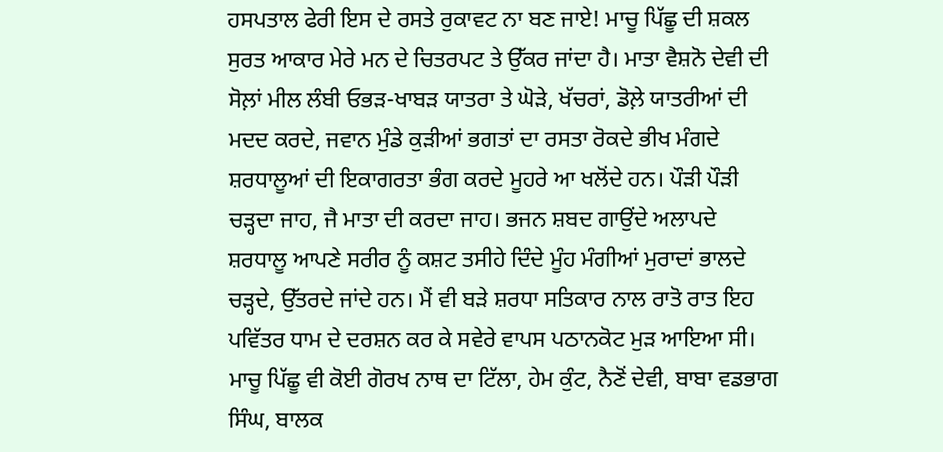ਹਸਪਤਾਲ ਫੇਰੀ ਇਸ ਦੇ ਰਸਤੇ ਰੁਕਾਵਟ ਨਾ ਬਣ ਜਾਏ! ਮਾਚੂ ਪਿੱਛੂ ਦੀ ਸ਼ਕਲ ਸੁਰਤ ਆਕਾਰ ਮੇਰੇ ਮਨ ਦੇ ਚਿਤਰਪਟ ਤੇ ਉੱਕਰ ਜਾਂਦਾ ਹੈ। ਮਾਤਾ ਵੈਸ਼ਨੋ ਦੇਵੀ ਦੀ ਸੋਲ਼ਾਂ ਮੀਲ ਲੰਬੀ ਓਭੜ-ਖਾਬੜ ਯਾਤਰਾ ਤੇ ਘੋੜੇ, ਖੱਚਰਾਂ, ਡੋਲ਼ੇ ਯਾਤਰੀਆਂ ਦੀ ਮਦਦ ਕਰਦੇ, ਜਵਾਨ ਮੁੰਡੇ ਕੁੜੀਆਂ ਭਗਤਾਂ ਦਾ ਰਸਤਾ ਰੋਕਦੇ ਭੀਖ ਮੰਗਦੇ ਸ਼ਰਧਾਲੂਆਂ ਦੀ ਇਕਾਗਰਤਾ ਭੰਗ ਕਰਦੇ ਮੂਹਰੇ ਆ ਖਲੋਂਦੇ ਹਨ। ਪੌੜੀ ਪੌੜੀ ਚੜ੍ਹਦਾ ਜਾਹ, ਜੈ ਮਾਤਾ ਦੀ ਕਰਦਾ ਜਾਹ। ਭਜਨ ਸ਼ਬਦ ਗਾਉਂਦੇ ਅਲਾਪਦੇ ਸ਼ਰਧਾਲੂ ਆਪਣੇ ਸਰੀਰ ਨੂੰ ਕਸ਼ਟ ਤਸੀਹੇ ਦਿੰਦੇ ਮੂੰਹ ਮੰਗੀਆਂ ਮੁਰਾਦਾਂ ਭਾਲਦੇ ਚੜ੍ਹਦੇ, ਉੱਤਰਦੇ ਜਾਂਦੇ ਹਨ। ਮੈਂ ਵੀ ਬੜੇ ਸ਼ਰਧਾ ਸਤਿਕਾਰ ਨਾਲ ਰਾਤੋ ਰਾਤ ਇਹ ਪਵਿੱਤਰ ਧਾਮ ਦੇ ਦਰਸ਼ਨ ਕਰ ਕੇ ਸਵੇਰੇ ਵਾਪਸ ਪਠਾਨਕੋਟ ਮੁੜ ਆਇਆ ਸੀ। ਮਾਚੂ ਪਿੱਛੂ ਵੀ ਕੋਈ ਗੋਰਖ ਨਾਥ ਦਾ ਟਿੱਲਾ, ਹੇਮ ਕੁੰਟ, ਨੈਣੋਂ ਦੇਵੀ, ਬਾਬਾ ਵਡਭਾਗ ਸਿੰਘ, ਬਾਲਕ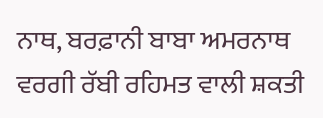ਨਾਥ, ਬਰਫ਼ਾਨੀ ਬਾਬਾ ਅਮਰਨਾਥ ਵਰਗੀ ਰੱਬੀ ਰਹਿਮਤ ਵਾਲੀ ਸ਼ਕਤੀ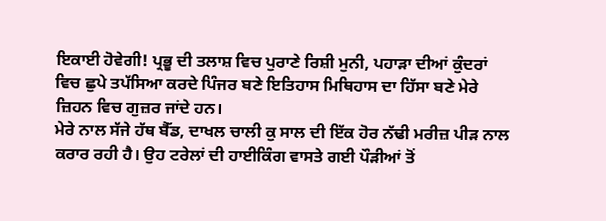ਇਕਾਈ ਹੋਵੇਗੀ! ਪ੍ਰਭੂ ਦੀ ਤਲਾਸ਼ ਵਿਚ ਪੁਰਾਣੇ ਰਿਸ਼ੀ ਮੁਨੀ, ਪਹਾੜਾ ਦੀਆਂ ਕੁੰਦਰਾਂ ਵਿਚ ਛੁਪੇ ਤਪੱਸਿਆ ਕਰਦੇ ਪਿੰਜਰ ਬਣੇ ਇਤਿਹਾਸ ਮਿਥਿਹਾਸ ਦਾ ਹਿੱਸਾ ਬਣੇ ਮੇਰੇ ਜ਼ਿਹਨ ਵਿਚ ਗੁਜ਼ਰ ਜਾਂਦੇ ਹਨ।
ਮੇਰੇ ਨਾਲ ਸੱਜੇ ਹੱਥ ਬੈੱਡ, ਦਾਖਲ ਚਾਲੀ ਕੁ ਸਾਲ ਦੀ ਇੱਕ ਹੋਰ ਨੱਢੀ ਮਰੀਜ਼ ਪੀੜ ਨਾਲ ਕਰਾਰ ਰਹੀ ਹੈ। ਉਹ ਟਰੇਲਾਂ ਦੀ ਹਾਈਕਿੰਗ ਵਾਸਤੇ ਗਈ ਪੌੜੀਆਂ ਤੋਂ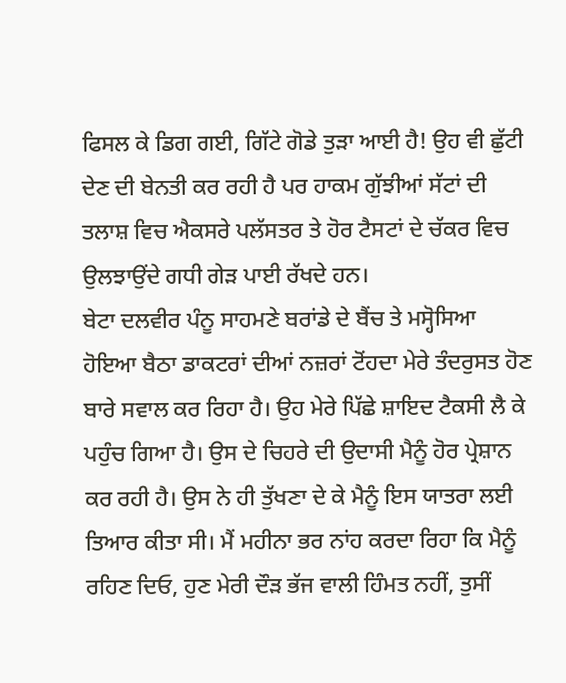ਫਿਸਲ ਕੇ ਡਿਗ ਗਈ, ਗਿੱਟੇ ਗੋਡੇ ਤੁੜਾ ਆਈ ਹੈ! ਉਹ ਵੀ ਛੁੱਟੀ ਦੇਣ ਦੀ ਬੇਨਤੀ ਕਰ ਰਹੀ ਹੈ ਪਰ ਹਾਕਮ ਗੁੱਝੀਆਂ ਸੱਟਾਂ ਦੀ ਤਲਾਸ਼ ਵਿਚ ਐਕਸਰੇ ਪਲੱਸਤਰ ਤੇ ਹੋਰ ਟੈਸਟਾਂ ਦੇ ਚੱਕਰ ਵਿਚ ਉਲਝਾਉਂਦੇ ਗਧੀ ਗੇੜ ਪਾਈ ਰੱਖਦੇ ਹਨ।
ਬੇਟਾ ਦਲਵੀਰ ਪੰਨੂ ਸਾਹਮਣੇ ਬਰਾਂਡੇ ਦੇ ਬੈਂਚ ਤੇ ਮਸ੍ਹੋਸਿਆ ਹੋਇਆ ਬੈਠਾ ਡਾਕਟਰਾਂ ਦੀਆਂ ਨਜ਼ਰਾਂ ਟੋਂਹਦਾ ਮੇਰੇ ਤੰਦਰੁਸਤ ਹੋਣ ਬਾਰੇ ਸਵਾਲ ਕਰ ਰਿਹਾ ਹੈ। ਉਹ ਮੇਰੇ ਪਿੱਛੇ ਸ਼ਾਇਦ ਟੈਕਸੀ ਲੈ ਕੇ ਪਹੁੰਚ ਗਿਆ ਹੈ। ਉਸ ਦੇ ਚਿਹਰੇ ਦੀ ਉਦਾਸੀ ਮੈਨੂੰ ਹੋਰ ਪ੍ਰੇਸ਼ਾਨ ਕਰ ਰਹੀ ਹੈ। ਉਸ ਨੇ ਹੀ ਤੁੱਖਣਾ ਦੇ ਕੇ ਮੈਨੂੰ ਇਸ ਯਾਤਰਾ ਲਈ ਤਿਆਰ ਕੀਤਾ ਸੀ। ਮੈਂ ਮਹੀਨਾ ਭਰ ਨਾਂਹ ਕਰਦਾ ਰਿਹਾ ਕਿ ਮੈਨੂੰ ਰਹਿਣ ਦਿਓ, ਹੁਣ ਮੇਰੀ ਦੌੜ ਭੱਜ ਵਾਲੀ ਹਿੰਮਤ ਨਹੀਂ, ਤੁਸੀਂ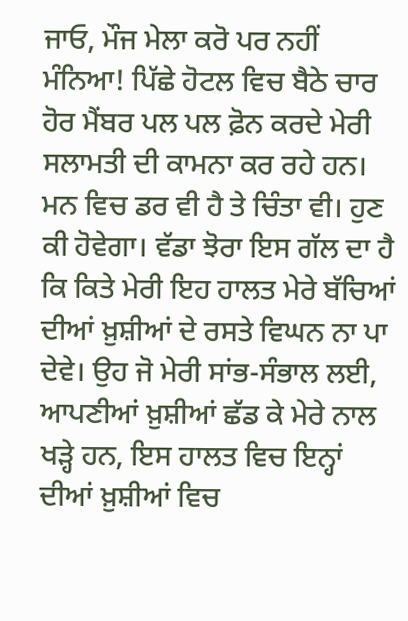ਜਾਓ, ਮੌਜ ਮੇਲਾ ਕਰੋ ਪਰ ਨਹੀਂ ਮੰਨਿਆ! ਪਿੱਛੇ ਹੋਟਲ ਵਿਚ ਬੈਠੇ ਚਾਰ ਹੋਰ ਮੈਂਬਰ ਪਲ ਪਲ ਫ਼ੋਨ ਕਰਦੇ ਮੇਰੀ ਸਲਾਮਤੀ ਦੀ ਕਾਮਨਾ ਕਰ ਰਹੇ ਹਨ। ਮਨ ਵਿਚ ਡਰ ਵੀ ਹੈ ਤੇ ਚਿੰਤਾ ਵੀ। ਹੁਣ ਕੀ ਹੋਵੇਗਾ। ਵੱਡਾ ਝੋਰਾ ਇਸ ਗੱਲ ਦਾ ਹੈ ਕਿ ਕਿਤੇ ਮੇਰੀ ਇਹ ਹਾਲਤ ਮੇਰੇ ਬੱਚਿਆਂ ਦੀਆਂ ਖ਼ੁਸ਼ੀਆਂ ਦੇ ਰਸਤੇ ਵਿਘਨ ਨਾ ਪਾ ਦੇਵੇ। ਉਹ ਜੋ ਮੇਰੀ ਸਾਂਭ-ਸੰਭਾਲ ਲਈ, ਆਪਣੀਆਂ ਖ਼ੁਸ਼ੀਆਂ ਛੱਡ ਕੇ ਮੇਰੇ ਨਾਲ ਖੜ੍ਹੇ ਹਨ, ਇਸ ਹਾਲਤ ਵਿਚ ਇਨ੍ਹਾਂ ਦੀਆਂ ਖ਼ੁਸ਼ੀਆਂ ਵਿਚ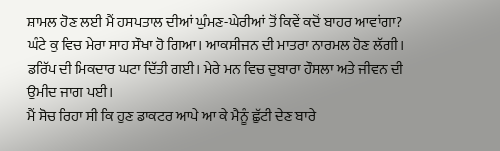ਸ਼ਾਮਲ ਹੋਣ ਲਈ ਮੈਂ ਹਸਪਤਾਲ ਦੀਆਂ ਘੁੰਮਣ-ਘੇਰੀਆਂ ਤੋਂ ਕਿਵੇਂ ਕਦੋਂ ਬਾਹਰ ਆਵਾਂਗਾ?
ਘੰਟੇ ਕੁ ਵਿਚ ਮੇਰਾ ਸਾਹ ਸੌਖਾ ਹੋ ਗਿਆ। ਆਕਸੀਜਨ ਦੀ ਮਾਤਰਾ ਨਾਰਮਲ ਹੋਣ ਲੱਗੀ। ਡਰਿੱਪ ਦੀ ਮਿਕਦਾਰ ਘਟਾ ਦਿੱਤੀ ਗਈ। ਮੇਰੇ ਮਨ ਵਿਚ ਦੁਬਾਰਾ ਹੌਸਲਾ ਅਤੇ ਜੀਵਨ ਦੀ ਉਮੀਦ ਜਾਗ ਪਈ।
ਮੈਂ ਸੋਚ ਰਿਹਾ ਸੀ ਕਿ ਹੁਣ ਡਾਕਟਰ ਆਪੇ ਆ ਕੇ ਮੈਨੂੰ ਛੁੱਟੀ ਦੇਣ ਬਾਰੇ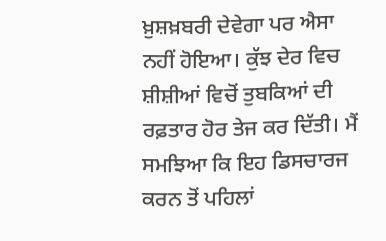ਖ਼ੁਸ਼ਖ਼ਬਰੀ ਦੇਵੇਗਾ ਪਰ ਐਸਾ ਨਹੀਂ ਹੋਇਆ। ਕੁੱਝ ਦੇਰ ਵਿਚ ਸ਼ੀਸ਼ੀਆਂ ਵਿਚੋਂ ਤੁਬਕਿਆਂ ਦੀ ਰਫ਼ਤਾਰ ਹੋਰ ਤੇਜ ਕਰ ਦਿੱਤੀ। ਮੈਂ ਸਮਝਿਆ ਕਿ ਇਹ ਡਿਸਚਾਰਜ ਕਰਨ ਤੋਂ ਪਹਿਲਾਂ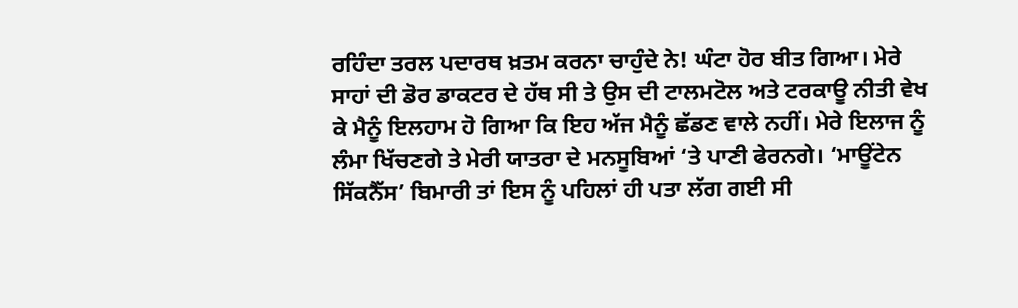ਰਹਿੰਦਾ ਤਰਲ ਪਦਾਰਥ ਖ਼ਤਮ ਕਰਨਾ ਚਾਹੁੰਦੇ ਨੇ! ਘੰਟਾ ਹੋਰ ਬੀਤ ਗਿਆ। ਮੇਰੇ ਸਾਹਾਂ ਦੀ ਡੋਰ ਡਾਕਟਰ ਦੇ ਹੱਥ ਸੀ ਤੇ ਉਸ ਦੀ ਟਾਲਮਟੋਲ ਅਤੇ ਟਰਕਾਊ ਨੀਤੀ ਵੇਖ ਕੇ ਮੈਨੂੰ ਇਲਹਾਮ ਹੋ ਗਿਆ ਕਿ ਇਹ ਅੱਜ ਮੈਨੂੰ ਛੱਡਣ ਵਾਲੇ ਨਹੀਂ। ਮੇਰੇ ਇਲਾਜ ਨੂੰ ਲੰਮਾ ਖਿੱਚਣਗੇ ਤੇ ਮੇਰੀ ਯਾਤਰਾ ਦੇ ਮਨਸੂਬਿਆਂ ‘ਤੇ ਪਾਣੀ ਫੇਰਨਗੇ। ‘ਮਾਊਂਟੇਨ ਸਿੱਕਨੈੱਸ’ ਬਿਮਾਰੀ ਤਾਂ ਇਸ ਨੂੰ ਪਹਿਲਾਂ ਹੀ ਪਤਾ ਲੱਗ ਗਈ ਸੀ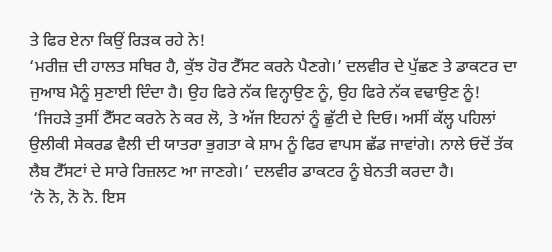ਤੇ ਫਿਰ ਏਨਾ ਕਿਉਂ ਰਿੜਕ ਰਹੇ ਨੇ!
‘ਮਰੀਜ਼ ਦੀ ਹਾਲਤ ਸਥਿਰ ਹੈ, ਕੁੱਝ ਹੋਰ ਟੈੱਸਟ ਕਰਨੇ ਪੈਣਗੇ।’ ਦਲਵੀਰ ਦੇ ਪੁੱਛਣ ਤੇ ਡਾਕਟਰ ਦਾ ਜੁਆਬ ਮੈਨੂੰ ਸੁਣਾਈ ਦਿੰਦਾ ਹੈ। ਉਹ ਫਿਰੇ ਨੱਕ ਵਿਨ੍ਹਾਉਣ ਨੂੰ, ਉਹ ਫਿਰੇ ਨੱਕ ਵਢਾਉਣ ਨੂੰ!
 ‘ਜਿਹੜੇ ਤੁਸੀਂ ਟੈੱਸਟ ਕਰਨੇ ਨੇ ਕਰ ਲੋ, ਤੇ ਅੱਜ ਇਹਨਾਂ ਨੂੰ ਛੁੱਟੀ ਦੇ ਦਿਓ। ਅਸੀਂ ਕੱਲ੍ਹ ਪਹਿਲਾਂ ਉਲੀਕੀ ਸੇਕਰਡ ਵੈਲੀ ਦੀ ਯਾਤਰਾ ਭੁਗਤਾ ਕੇ ਸ਼ਾਮ ਨੂੰ ਫਿਰ ਵਾਪਸ ਛੱਡ ਜਾਵਾਂਗੇ। ਨਾਲੇ ਓਦੋਂ ਤੱਕ ਲੈਬ ਟੈੱਸਟਾਂ ਦੇ ਸਾਰੇ ਰਿਜ਼ਲਟ ਆ ਜਾਣਗੇ।’ ਦਲਵੀਰ ਡਾਕਟਰ ਨੂੰ ਬੇਨਤੀ ਕਰਦਾ ਹੈ।
‘ਨੋ ਨੋ, ਨੋ ਨੋ. ਇਸ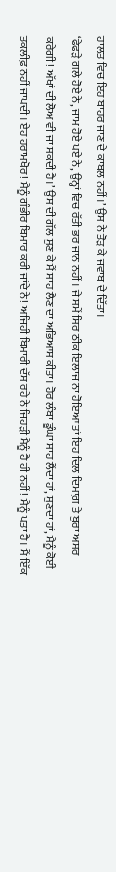ਹਾਲਤ ਵਿਚ ਇਹ ਬਾਹਰ ਜਾਣ ਦੇ ਕਾਬਲ ਨਹੀਂ।’ ਉਸ ਨੇ ਤੋੜ ਕੇ ਜਵਾਬ ਦੇ ਦਿੱਤਾ।
‘ਫੇਫੜੇ ਗਲੇ ਹੋਏ ਨੇ, ਜਾਮ ਹੋਏ ਪਏ ਨੇ, ਉਨ੍ਹਾਂ ਵਿਚ ਰੱਤੀ ਭਰ ਜਾਨ ਨਹੀਂ। ਜੇ ਸਮੇਂ ਸਿਰ ਠੀਕ ਇਲਾਜ ਨਾ ਹੋਇਆ ਤਾਂ ਇਹ ਦਿਲ ਦਿਮਾਗ਼ ਤੇ ਬੁਰਾ ਅਸਰ ਕਰੇਗੀ! ਅੱਖਾਂ ਦੀ ਲੋਅ ਵੀ ਜਾ ਸਕਦੀ ਹੈ।’ ਉਸ ਦੀ ਗੱਲ ਸੁਣ ਕੇ ਮੈਂ ਸਾਹ ਲੈਣ ਦਾ ਅਭਿਆਸ ਕੀਤਾ। ਹੋਰ ਲੰਬਾ ਡੂੰਘਾ ਸਾਹ ਲੈਂਦਾ ਹਾਂ, ਸੁਣਦਾ ਹਾਂ, ਮੈਨੂੰ ਕੋਈ ਤਕਲੀਫ਼ ਨਹੀਂ ਜਾਪਦੀ। ਏਹ ਹਰਾਮਖੋਰ! ਮੈਨੂੰ ਗੰਭੀਰ ਬਿਮਾਰ ਕਰੀ ਜਾਂਦੇ ਨੇ! ਅਜਿਹੀ ਬਿਮਾਰੀ ਦੱਸ ਰਹੇ ਨੇ ਜਿਹੜੀ ਮੈਨੂੰ ਹੈ ਹੀ ਨਹੀਂ! ਮੈਨੂੰ ਪਤਾ ਹੈ। ਮੈਂ ਇੱਕ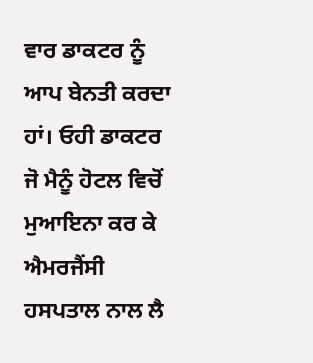ਵਾਰ ਡਾਕਟਰ ਨੂੰ ਆਪ ਬੇਨਤੀ ਕਰਦਾ ਹਾਂ। ਓਹੀ ਡਾਕਟਰ ਜੋ ਮੈਨੂੰ ਹੋਟਲ ਵਿਚੋਂ ਮੁਆਇਨਾ ਕਰ ਕੇ ਐਮਰਜੈਂਸੀ ਹਸਪਤਾਲ ਨਾਲ ਲੈ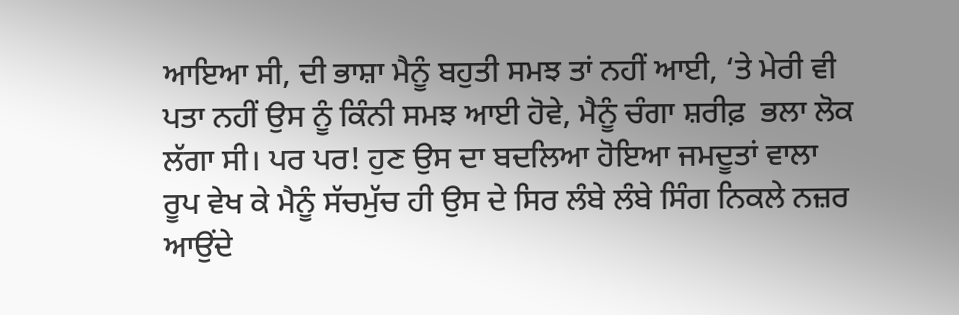ਆਇਆ ਸੀ, ਦੀ ਭਾਸ਼ਾ ਮੈਨੂੰ ਬਹੁਤੀ ਸਮਝ ਤਾਂ ਨਹੀਂ ਆਈ, ‘ਤੇ ਮੇਰੀ ਵੀ ਪਤਾ ਨਹੀਂ ਉਸ ਨੂੰ ਕਿੰਨੀ ਸਮਝ ਆਈ ਹੋਵੇ, ਮੈਨੂੰ ਚੰਗਾ ਸ਼ਰੀਫ਼  ਭਲਾ ਲੋਕ ਲੱਗਾ ਸੀ। ਪਰ ਪਰ! ਹੁਣ ਉਸ ਦਾ ਬਦਲਿਆ ਹੋਇਆ ਜਮਦੂਤਾਂ ਵਾਲਾ ਰੂਪ ਵੇਖ ਕੇ ਮੈਨੂੰ ਸੱਚਮੁੱਚ ਹੀ ਉਸ ਦੇ ਸਿਰ ਲੰਬੇ ਲੰਬੇ ਸਿੰਗ ਨਿਕਲੇ ਨਜ਼ਰ ਆਉਂਦੇ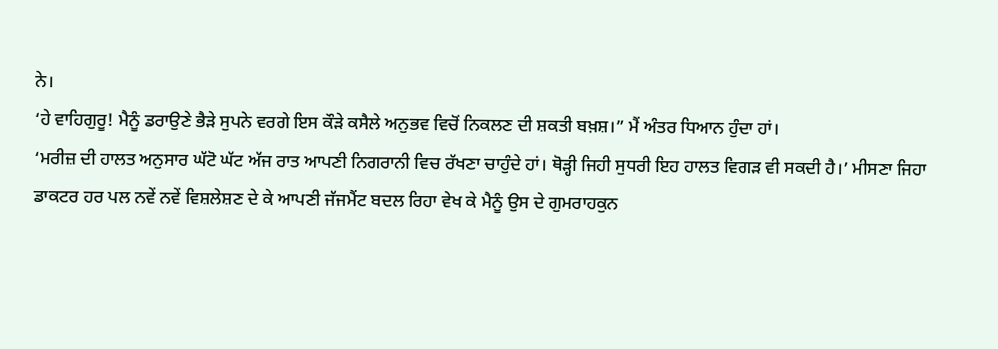ਨੇ।
‘ਹੇ ਵਾਹਿਗੁਰੂ! ਮੈਨੂੰ ਡਰਾਉਣੇ ਭੈੜੇ ਸੁਪਨੇ ਵਰਗੇ ਇਸ ਕੌੜੇ ਕਸੈਲੇ ਅਨੁਭਵ ਵਿਚੋਂ ਨਿਕਲਣ ਦੀ ਸ਼ਕਤੀ ਬਖ਼ਸ਼।” ਮੈਂ ਅੰਤਰ ਧਿਆਨ ਹੁੰਦਾ ਹਾਂ।
‘ਮਰੀਜ਼ ਦੀ ਹਾਲਤ ਅਨੁਸਾਰ ਘੱਟੋ ਘੱਟ ਅੱਜ ਰਾਤ ਆਪਣੀ ਨਿਗਰਾਨੀ ਵਿਚ ਰੱਖਣਾ ਚਾਹੁੰਦੇ ਹਾਂ। ਥੋੜ੍ਹੀ ਜਿਹੀ ਸੁਧਰੀ ਇਹ ਹਾਲਤ ਵਿਗੜ ਵੀ ਸਕਦੀ ਹੈ।’ ਮੀਸਣਾ ਜਿਹਾ ਡਾਕਟਰ ਹਰ ਪਲ ਨਵੇਂ ਨਵੇਂ ਵਿਸ਼ਲੇਸ਼ਣ ਦੇ ਕੇ ਆਪਣੀ ਜੱਜਮੈਂਟ ਬਦਲ ਰਿਹਾ ਵੇਖ ਕੇ ਮੈਨੂੰ ਉਸ ਦੇ ਗੁਮਰਾਹਕੁਨ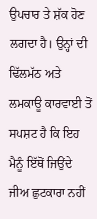ਉਪਚਾਰ ਤੇ ਸ਼ੱਕ ਹੋਣ ਲਗਦਾ ਹੈ। ਉਨ੍ਹਾਂ ਦੀ ਢਿੱਲਮੱਠ ਅਤੇ ਲਮਕਾਊ ਕਾਰਵਾਈ ਤੋਂ ਸਪਸ਼ਟ ਹੈ ਕਿ ਇਹ ਮੈਨੂੰ ਇੱਥੋਂ ਜਿਉਂਦੇ ਜੀਅ ਛੁਟਕਾਰਾ ਨਹੀਂ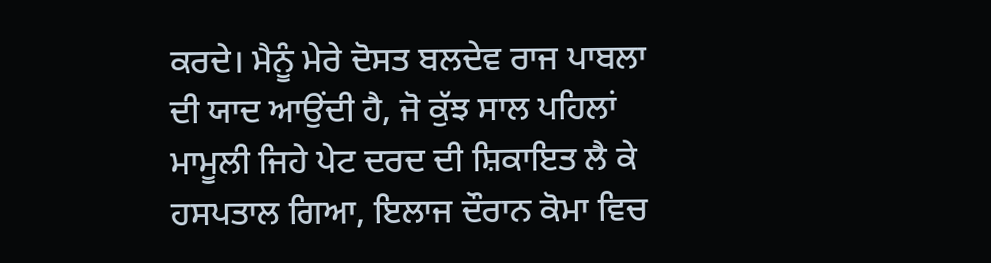ਕਰਦੇ। ਮੈਨੂੰ ਮੇਰੇ ਦੋਸਤ ਬਲਦੇਵ ਰਾਜ ਪਾਬਲਾ ਦੀ ਯਾਦ ਆਉਂਦੀ ਹੈ, ਜੋ ਕੁੱਝ ਸਾਲ ਪਹਿਲਾਂ ਮਾਮੂਲੀ ਜਿਹੇ ਪੇਟ ਦਰਦ ਦੀ ਸ਼ਿਕਾਇਤ ਲੈ ਕੇ ਹਸਪਤਾਲ ਗਿਆ, ਇਲਾਜ ਦੌਰਾਨ ਕੋਮਾ ਵਿਚ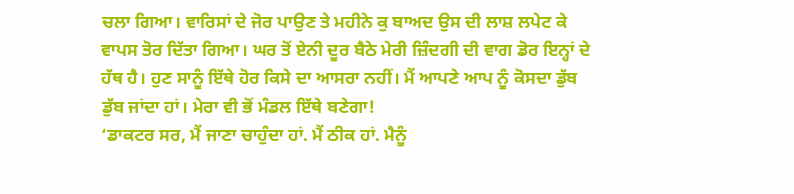ਚਲਾ ਗਿਆ। ਵਾਰਿਸਾਂ ਦੇ ਜੋਰ ਪਾਉਣ ਤੇ ਮਹੀਨੇ ਕੁ ਬਾਅਦ ਉਸ ਦੀ ਲਾਸ਼ ਲਪੇਟ ਕੇ ਵਾਪਸ ਤੋਰ ਦਿੱਤਾ ਗਿਆ। ਘਰ ਤੋਂ ਏਨੀ ਦੂਰ ਬੈਠੇ ਮੇਰੀ ਜ਼ਿੰਦਗੀ ਦੀ ਵਾਗ ਡੋਰ ਇਨ੍ਹਾਂ ਦੇ ਹੱਥ ਹੈ। ਹੁਣ ਸਾਨੂੰ ਇੱਥੇ ਹੋਰ ਕਿਸੇ ਦਾ ਆਸਰਾ ਨਹੀਂ। ਮੈਂ ਆਪਣੇ ਆਪ ਨੂੰ ਕੋਸਦਾ ਡੁੱਬ ਡੁੱਬ ਜਾਂਦਾ ਹਾਂ। ਮੇਰਾ ਵੀ ਭੋਂ ਮੰਡਲ ਇੱਥੇ ਬਣੇਗਾ!
‘ਡਾਕਟਰ ਸਰ, ਮੈਂ ਜਾਣਾ ਚਾਹੁੰਦਾ ਹਾਂ. ਮੈਂ ਠੀਕ ਹਾਂ. ਮੈਨੂੰ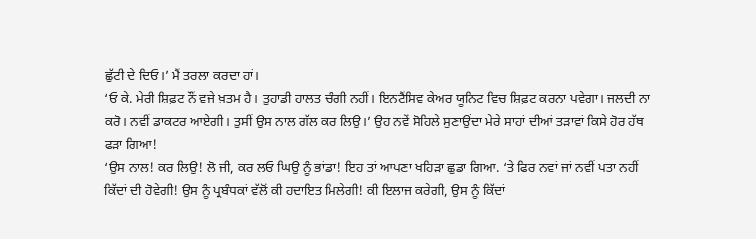ਛੁੱਟੀ ਦੇ ਦਿਓ।’ ਮੈਂ ਤਰਲਾ ਕਰਦਾ ਹਾਂ।
‘ਓ ਕੇ. ਮੇਰੀ ਸ਼ਿਫ਼ਟ ਨੌਂ ਵਜੇ ਖ਼ਤਮ ਹੈ। ਤੁਹਾਡੀ ਹਾਲਤ ਚੰਗੀ ਨਹੀਂ। ਇਨਟੈਂਸਿਵ ਕੇਅਰ ਯੂਨਿਟ ਵਿਚ ਸ਼ਿਫ਼ਟ ਕਰਨਾ ਪਵੇਗਾ। ਜਲਦੀ ਨਾ ਕਰੋ। ਨਵੀਂ ਡਾਕਟਰ ਆਏਗੀ। ਤੁਸੀਂ ਉਸ ਨਾਲ ਗੱਲ ਕਰ ਲਿਉ।’ ਉਹ ਨਵੇਂ ਸੋਹਿਲੇ ਸੁਣਾਉਂਦਾ ਮੇਰੇ ਸਾਹਾਂ ਦੀਆਂ ਤੜਾਵਾਂ ਕਿਸੇ ਹੋਰ ਹੱਥ ਫੜਾ ਗਿਆ!
‘ਉਸ ਨਾਲ! ਕਰ ਲਿਉ! ਲੋ ਜੀ, ਕਰ ਲਓ ਘਿਉ ਨੂੰ ਭਾਂਡਾ! ਇਹ ਤਾਂ ਆਪਣਾ ਖਹਿੜਾ ਛੁਡਾ ਗਿਆ. ‘ਤੇ ਫਿਰ ਨਵਾਂ ਜਾਂ ਨਵੀਂ ਪਤਾ ਨਹੀਂ ਕਿੱਦਾਂ ਦੀ ਹੋਵੇਗੀ! ਉਸ ਨੂੰ ਪ੍ਰਬੰਧਕਾਂ ਵੱਲੋਂ ਕੀ ਹਦਾਇਤ ਮਿਲੇਗੀ! ਕੀ ਇਲਾਜ ਕਰੇਗੀ, ਉਸ ਨੂੰ ਕਿੱਦਾਂ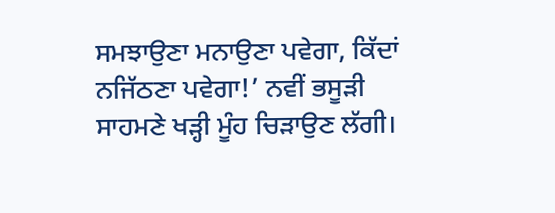ਸਮਝਾਉਣਾ ਮਨਾਉਣਾ ਪਵੇਗਾ, ਕਿੱਦਾਂ ਨਜਿੱਠਣਾ ਪਵੇਗਾ!’ ਨਵੀਂ ਭਸੂੜੀ ਸਾਹਮਣੇ ਖੜ੍ਹੀ ਮੂੰਹ ਚਿੜਾਉਣ ਲੱਗੀ।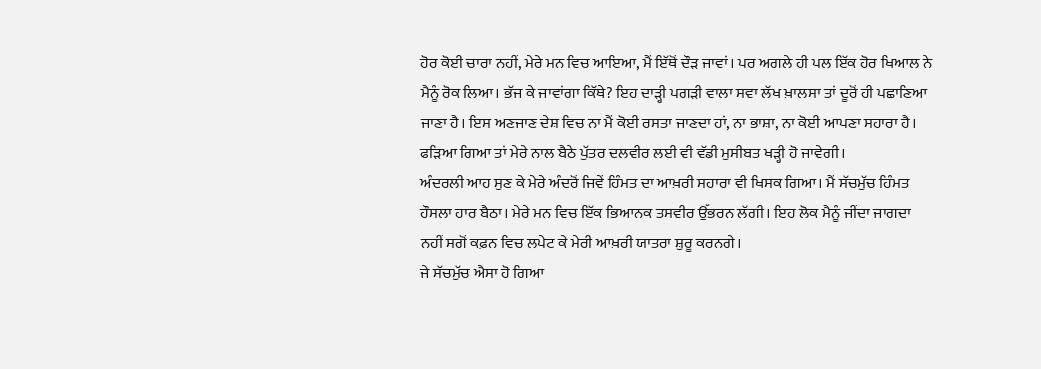ਹੋਰ ਕੋਈ ਚਾਰਾ ਨਹੀਂ, ਮੇਰੇ ਮਨ ਵਿਚ ਆਇਆ, ਮੈਂ ਇੱਥੋਂ ਦੌੜ ਜਾਵਾਂ। ਪਰ ਅਗਲੇ ਹੀ ਪਲ ਇੱਕ ਹੋਰ ਖਿਆਲ ਨੇ ਮੈਨੂੰ ਰੋਕ ਲਿਆ। ਭੱਜ ਕੇ ਜਾਵਾਂਗਾ ਕਿੱਥੇ? ਇਹ ਦਾੜ੍ਹੀ ਪਗੜੀ ਵਾਲਾ ਸਵਾ ਲੱਖ ਖ਼ਾਲਸਾ ਤਾਂ ਦੂਰੋਂ ਹੀ ਪਛਾਣਿਆ ਜਾਣਾ ਹੈ। ਇਸ ਅਣਜਾਣ ਦੇਸ਼ ਵਿਚ ਨਾ ਮੈਂ ਕੋਈ ਰਸਤਾ ਜਾਣਦਾ ਹਾਂ, ਨਾ ਭਾਸ਼ਾ, ਨਾ ਕੋਈ ਆਪਣਾ ਸਹਾਰਾ ਹੈ। ਫੜਿਆ ਗਿਆ ਤਾਂ ਮੇਰੇ ਨਾਲ ਬੈਠੇ ਪੁੱਤਰ ਦਲਵੀਰ ਲਈ ਵੀ ਵੱਡੀ ਮੁਸੀਬਤ ਖੜ੍ਹੀ ਹੋ ਜਾਵੇਗੀ।
ਅੰਦਰਲੀ ਆਹ ਸੁਣ ਕੇ ਮੇਰੇ ਅੰਦਰੋਂ ਜਿਵੇਂ ਹਿੰਮਤ ਦਾ ਆਖ਼ਰੀ ਸਹਾਰਾ ਵੀ ਖਿਸਕ ਗਿਆ। ਮੈਂ ਸੱਚਮੁੱਚ ਹਿੰਮਤ ਹੌਸਲਾ ਹਾਰ ਬੈਠਾ। ਮੇਰੇ ਮਨ ਵਿਚ ਇੱਕ ਭਿਆਨਕ ਤਸਵੀਰ ਉੱਭਰਨ ਲੱਗੀ। ਇਹ ਲੋਕ ਮੈਨੂੰ ਜੀਂਦਾ ਜਾਗਦਾ ਨਹੀਂ ਸਗੋਂ ਕਫ਼ਨ ਵਿਚ ਲਪੇਟ ਕੇ ਮੇਰੀ ਆਖ਼ਰੀ ਯਾਤਰਾ ਸ਼ੁਰੂ ਕਰਨਗੇ।
ਜੇ ਸੱਚਮੁੱਚ ਐਸਾ ਹੋ ਗਿਆ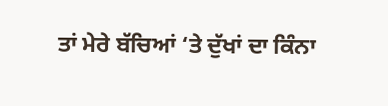ਤਾਂ ਮੇਰੇ ਬੱਚਿਆਂ ‘ਤੇ ਦੁੱਖਾਂ ਦਾ ਕਿੰਨਾ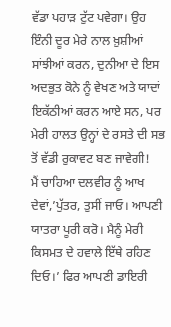ਵੱਡਾ ਪਹਾੜ ਟੁੱਟ ਪਵੇਗਾ। ਉਹ ਇੰਨੀ ਦੂਰ ਮੇਰੇ ਨਾਲ ਖ਼ੁਸ਼ੀਆਂ ਸਾਂਝੀਆਂ ਕਰਨ, ਦੁਨੀਆ ਦੇ ਇਸ ਅਦਭੁਤ ਕੋਨੇ ਨੂੰ ਵੇਖਣ ਅਤੇ ਯਾਦਾਂ ਇਕੱਠੀਆਂ ਕਰਨ ਆਏ ਸਨ, ਪਰ ਮੇਰੀ ਹਾਲਤ ਉਨ੍ਹਾਂ ਦੇ ਰਸਤੇ ਦੀ ਸਭ ਤੋਂ ਵੱਡੀ ਰੁਕਾਵਟ ਬਣ ਜਾਵੇਗੀ!
ਮੈਂ ਚਾਹਿਆ ਦਲਵੀਰ ਨੂੰ ਆਖ ਦੇਵਾਂ,’ਪੁੱਤਰ, ਤੁਸੀਂ ਜਾਓ। ਆਪਣੀ ਯਾਤਰਾ ਪੂਰੀ ਕਰੋ। ਮੈਨੂੰ ਮੇਰੀ ਕਿਸਮਤ ਦੇ ਹਵਾਲੇ ਇੱਥੇ ਰਹਿਣ ਦਿਓ।’ ਫਿਰ ਆਪਣੀ ਡਾਇਰੀ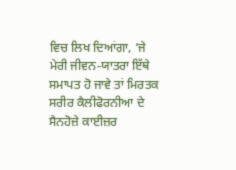ਵਿਚ ਲਿਖ ਦਿਆਂਗਾ, ‘ਜੇ ਮੇਰੀ ਜੀਵਨ-ਯਾਤਰਾ ਇੱਥੇ ਸਮਾਪਤ ਹੋ ਜਾਵੇ ਤਾਂ ਮਿਰਤਕ ਸਰੀਰ ਕੈਲੀਫੋਰਨੀਆ ਦੇ ਸੈਨਹੋਜ਼ੇ ਕਾਈਜ਼ਰ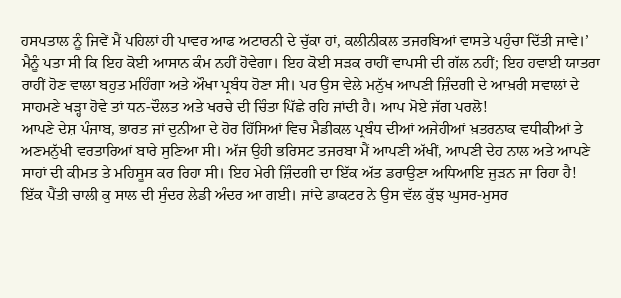ਹਸਪਤਾਲ ਨੂੰ ਜਿਵੇਂ ਮੈਂ ਪਹਿਲਾਂ ਹੀ ਪਾਵਰ ਆਫ ਅਟਾਰਨੀ ਦੇ ਚੁੱਕਾ ਹਾਂ, ਕਲੀਨੀਕਲ ਤਜਰਬਿਆਂ ਵਾਸਤੇ ਪਹੁੰਚਾ ਦਿੱਤੀ ਜਾਵੇ।’
ਮੈਨੂੰ ਪਤਾ ਸੀ ਕਿ ਇਹ ਕੋਈ ਆਸਾਨ ਕੰਮ ਨਹੀਂ ਹੋਵੇਗਾ। ਇਹ ਕੋਈ ਸੜਕ ਰਾਹੀਂ ਵਾਪਸੀ ਦੀ ਗੱਲ ਨਹੀਂ; ਇਹ ਹਵਾਈ ਯਾਤਰਾ ਰਾਹੀਂ ਹੋਣ ਵਾਲਾ ਬਹੁਤ ਮਹਿੰਗਾ ਅਤੇ ਔਖਾ ਪ੍ਰਬੰਧ ਹੋਣਾ ਸੀ। ਪਰ ਉਸ ਵੇਲੇ ਮਨੁੱਖ ਆਪਣੀ ਜ਼ਿੰਦਗੀ ਦੇ ਆਖ਼ਰੀ ਸਵਾਲਾਂ ਦੇ ਸਾਹਮਣੇ ਖੜ੍ਹਾ ਹੋਵੇ ਤਾਂ ਧਨ-ਦੌਲਤ ਅਤੇ ਖਰਚੇ ਦੀ ਚਿੰਤਾ ਪਿੱਛੇ ਰਹਿ ਜਾਂਦੀ ਹੈ। ਆਪ ਮੋਏ ਜੱਗ ਪਰਲੋ!
ਆਪਣੇ ਦੇਸ਼ ਪੰਜਾਬ, ਭਾਰਤ ਜਾਂ ਦੁਨੀਆ ਦੇ ਹੋਰ ਹਿੱਸਿਆਂ ਵਿਚ ਮੈਡੀਕਲ ਪ੍ਰਬੰਧ ਦੀਆਂ ਅਜੇਹੀਆਂ ਖ਼ਤਰਨਾਕ ਵਧੀਕੀਆਂ ਤੇ ਅਣਮਨੁੱਖੀ ਵਰਤਾਰਿਆਂ ਬਾਰੇ ਸੁਣਿਆ ਸੀ। ਅੱਜ ਉਹੀ ਭਰਿਸਟ ਤਜਰਬਾ ਮੈਂ ਆਪਣੀ ਅੱਖੀਂ, ਆਪਣੀ ਦੇਹ ਨਾਲ ਅਤੇ ਆਪਣੇ ਸਾਹਾਂ ਦੀ ਕੀਮਤ ਤੇ ਮਹਿਸੂਸ ਕਰ ਰਿਹਾ ਸੀ। ਇਹ ਮੇਰੀ ਜ਼ਿੰਦਗੀ ਦਾ ਇੱਕ ਅੱਤ ਡਰਾਉਣਾ ਅਧਿਆਇ ਜੁੜਨ ਜਾ ਰਿਹਾ ਹੈ!
ਇੱਕ ਪੈਂਤੀ ਚਾਲੀ ਕੁ ਸਾਲ ਦੀ ਸੁੰਦਰ ਲੇਡੀ ਅੰਦਰ ਆ ਗਈ। ਜਾਂਦੇ ਡਾਕਟਰ ਨੇ ਉਸ ਵੱਲ ਕੁੱਝ ਘੁਸਰ-ਮੁਸਰ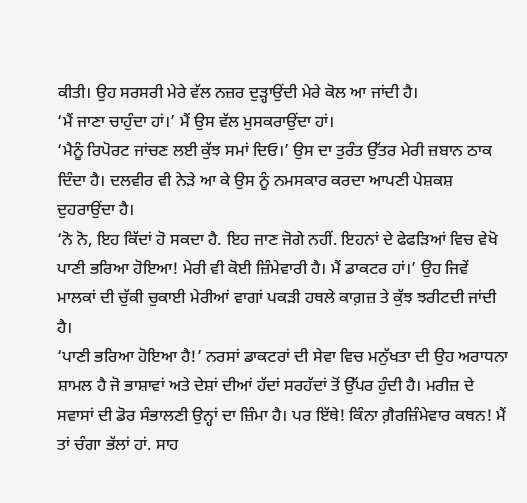ਕੀਤੀ। ਉਹ ਸਰਸਰੀ ਮੇਰੇ ਵੱਲ ਨਜ਼ਰ ਦੁੜ੍ਹਾਉਂਦੀ ਮੇਰੇ ਕੋਲ ਆ ਜਾਂਦੀ ਹੈ।
‘ਮੈਂ ਜਾਣਾ ਚਾਹੁੰਦਾ ਹਾਂ।’ ਮੈਂ ਉਸ ਵੱਲ ਮੁਸਕਰਾਉਂਦਾ ਹਾਂ।
‘ਮੈਨੂੰ ਰਿਪੋਰਟ ਜਾਂਚਣ ਲਈ ਕੁੱਝ ਸਮਾਂ ਦਿਓ।’ ਉਸ ਦਾ ਤੁਰੰਤ ਉੱਤਰ ਮੇਰੀ ਜ਼ਬਾਨ ਠਾਕ ਦਿੰਦਾ ਹੈ। ਦਲਵੀਰ ਵੀ ਨੇੜੇ ਆ ਕੇ ਉਸ ਨੂੰ ਨਮਸਕਾਰ ਕਰਦਾ ਆਪਣੀ ਪੇਸ਼ਕਸ਼ ਦੁਹਰਾਉਂਦਾ ਹੈ।
‘ਨੋ ਨੋ, ਇਹ ਕਿੱਦਾਂ ਹੋ ਸਕਦਾ ਹੈ. ਇਹ ਜਾਣ ਜੋਗੇ ਨਹੀਂ. ਇਹਨਾਂ ਦੇ ਫੇਫੜਿਆਂ ਵਿਚ ਵੇਖੋ ਪਾਣੀ ਭਰਿਆ ਹੋਇਆ! ਮੇਰੀ ਵੀ ਕੋਈ ਜ਼ਿੰਮੇਵਾਰੀ ਹੈ। ਮੈਂ ਡਾਕਟਰ ਹਾਂ।’ ਉਹ ਜਿਵੇਂ ਮਾਲਕਾਂ ਦੀ ਚੁੱਕੀ ਚੁਕਾਈ ਮੇਰੀਆਂ ਵਾਗਾਂ ਪਕੜੀ ਹਥਲੇ ਕਾਗ਼ਜ਼ ਤੇ ਕੁੱਝ ਝਰੀਟਦੀ ਜਾਂਦੀ ਹੈ।
‘ਪਾਣੀ ਭਰਿਆ ਹੋਇਆ ਹੈ!’ ਨਰਸਾਂ ਡਾਕਟਰਾਂ ਦੀ ਸੇਵਾ ਵਿਚ ਮਨੁੱਖਤਾ ਦੀ ਉਹ ਅਰਾਧਨਾ ਸ਼ਾਮਲ ਹੈ ਜੋ ਭਾਸ਼ਾਵਾਂ ਅਤੇ ਦੇਸ਼ਾਂ ਦੀਆਂ ਹੱਦਾਂ ਸਰਹੱਦਾਂ ਤੋਂ ਉੱਪਰ ਹੁੰਦੀ ਹੈ। ਮਰੀਜ਼ ਦੇ ਸਵਾਸਾਂ ਦੀ ਡੋਰ ਸੰਭਾਲਣੀ ਉਨ੍ਹਾਂ ਦਾ ਜ਼ਿੰਮਾ ਹੈ। ਪਰ ਇੱਥੇ! ਕਿੰਨਾ ਗ਼ੈਰਜ਼ਿੰਮੇਵਾਰ ਕਥਨ! ਮੈਂ ਤਾਂ ਚੰਗਾ ਭੱਲਾਂ ਹਾਂ. ਸਾਹ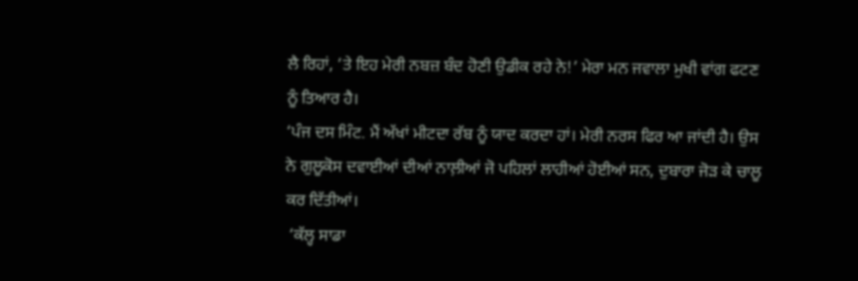ਲੈ ਰਿਹਾਂ, ‘ਤੇ ਇਹ ਮੇਰੀ ਨਬਜ਼ ਬੰਦ ਹੋਣੀ ਉਡੀਕ ਰਹੇ ਨੇ!’ ਮੇਰਾ ਮਨ ਜਵਾਲਾ ਮੁਖੀ ਵਾਂਗ ਫਟਣ ਨੂੰ ਤਿਆਰ ਹੈ।
‘ਪੰਜ ਦਸ ਮਿੰਟ. ਮੈਂ ਅੱਖਾਂ ਮੀਟਦਾ ਰੱਬ ਨੂੰ ਯਾਦ ਕਰਦਾ ਹਾਂ। ਮੇਰੀ ਨਰਸ ਫਿਰ ਆ ਜਾਂਦੀ ਹੈ। ਉਸ ਨੇ ਗੁਲੂਕੋਸ ਦਵਾਈਆਂ ਦੀਆਂ ਨਾਲ਼ੀਆਂ ਜੋ ਪਹਿਲਾਂ ਲਾਹੀਆਂ ਹੋਈਆਂ ਸਨ, ਦੁਬਾਰਾ ਜੋੜ ਕੇ ਚਾਲੂ ਕਰ ਦਿੱਤੀਆਂ।
 ‘ਕੱਲ੍ਹ ਸਾਡਾ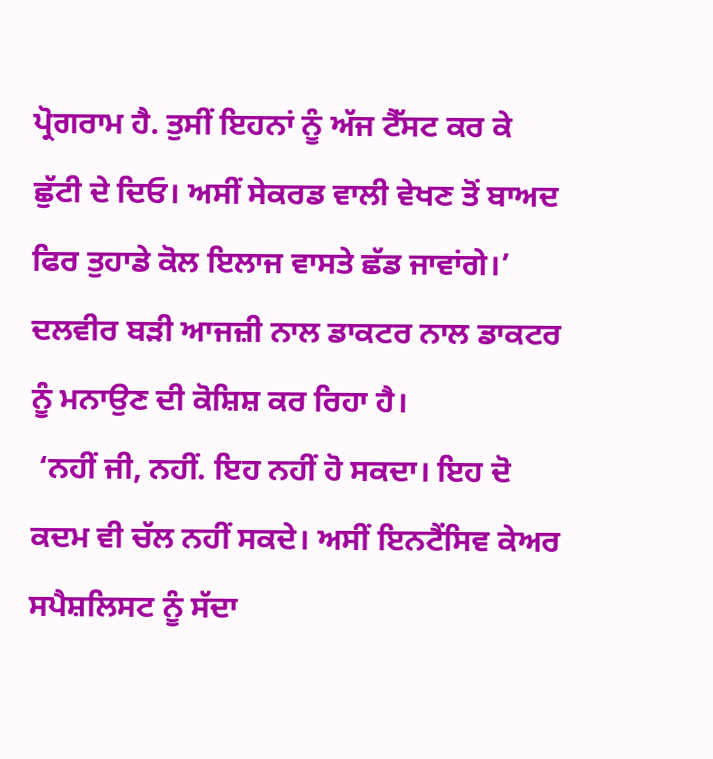ਪ੍ਰੋਗਰਾਮ ਹੈ. ਤੁਸੀਂ ਇਹਨਾਂ ਨੂੰ ਅੱਜ ਟੈੱਸਟ ਕਰ ਕੇ ਛੁੱਟੀ ਦੇ ਦਿਓ। ਅਸੀਂ ਸੇਕਰਡ ਵਾਲੀ ਵੇਖਣ ਤੋਂ ਬਾਅਦ ਫਿਰ ਤੁਹਾਡੇ ਕੋਲ ਇਲਾਜ ਵਾਸਤੇ ਛੱਡ ਜਾਵਾਂਗੇ।’ ਦਲਵੀਰ ਬੜੀ ਆਜਜ਼ੀ ਨਾਲ ਡਾਕਟਰ ਨਾਲ ਡਾਕਟਰ ਨੂੰ ਮਨਾਉਣ ਦੀ ਕੋਸ਼ਿਸ਼ ਕਰ ਰਿਹਾ ਹੈ।
 ‘ਨਹੀਂ ਜੀ, ਨਹੀਂ. ਇਹ ਨਹੀਂ ਹੋ ਸਕਦਾ। ਇਹ ਦੋ ਕਦਮ ਵੀ ਚੱਲ ਨਹੀਂ ਸਕਦੇ। ਅਸੀਂ ਇਨਟੈਂਸਿਵ ਕੇਅਰ ਸਪੈਸ਼ਲਿਸਟ ਨੂੰ ਸੱਦਾ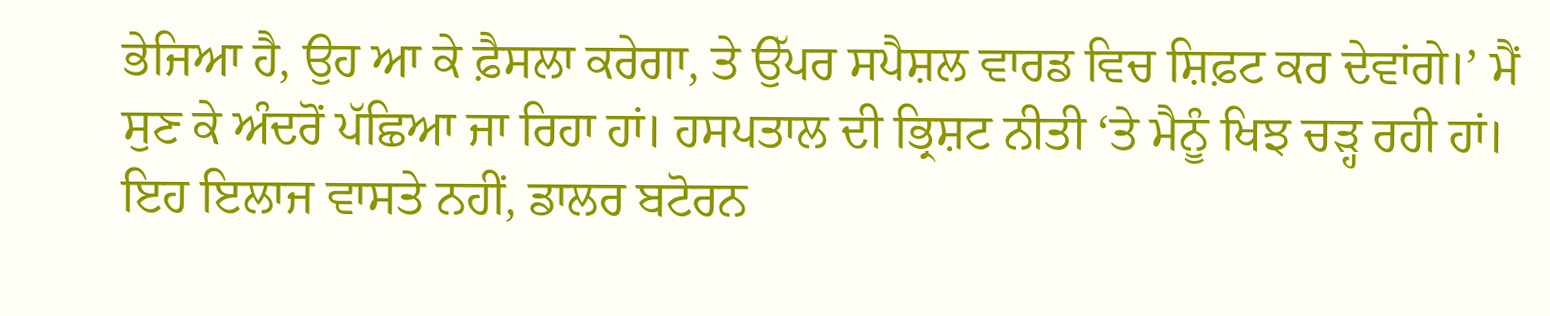ਭੇਜਿਆ ਹੈ, ਉਹ ਆ ਕੇ ਫ਼ੈਸਲਾ ਕਰੇਗਾ, ਤੇ ਉੱਪਰ ਸਪੈਸ਼ਲ ਵਾਰਡ ਵਿਚ ਸ਼ਿਫ਼ਟ ਕਰ ਦੇਵਾਂਗੇ।’ ਮੈਂ ਸੁਣ ਕੇ ਅੰਦਰੋਂ ਪੱਛਿਆ ਜਾ ਰਿਹਾ ਹਾਂ। ਹਸਪਤਾਲ ਦੀ ਭ੍ਰਿਸ਼ਟ ਨੀਤੀ ‘ਤੇ ਮੈਨੂੰ ਖਿਝ ਚੜ੍ਹ ਰਹੀ ਹਾਂ। ਇਹ ਇਲਾਜ ਵਾਸਤੇ ਨਹੀਂ, ਡਾਲਰ ਬਟੋਰਨ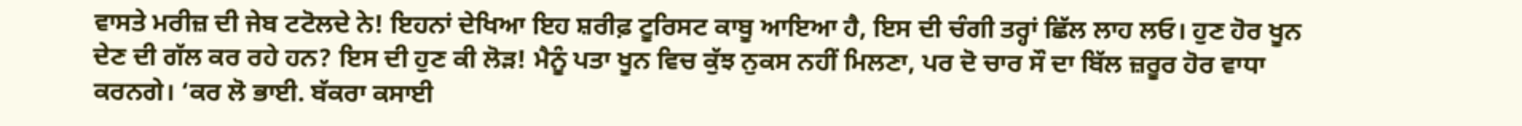ਵਾਸਤੇ ਮਰੀਜ਼ ਦੀ ਜੇਬ ਟਟੋਲਦੇ ਨੇ! ਇਹਨਾਂ ਦੇਖਿਆ ਇਹ ਸ਼ਰੀਫ਼ ਟੂਰਿਸਟ ਕਾਬੂ ਆਇਆ ਹੈ, ਇਸ ਦੀ ਚੰਗੀ ਤਰ੍ਹਾਂ ਛਿੱਲ ਲਾਹ ਲਓ। ਹੁਣ ਹੋਰ ਖੂਨ ਦੇਣ ਦੀ ਗੱਲ ਕਰ ਰਹੇ ਹਨ? ਇਸ ਦੀ ਹੁਣ ਕੀ ਲੋੜ! ਮੈਨੂੰ ਪਤਾ ਖੂਨ ਵਿਚ ਕੁੱਝ ਨੁਕਸ ਨਹੀਂ ਮਿਲਣਾ, ਪਰ ਦੋ ਚਾਰ ਸੌ ਦਾ ਬਿੱਲ ਜ਼ਰੂਰ ਹੋਰ ਵਾਧਾ ਕਰਨਗੇ। ‘ਕਰ ਲੋ ਭਾਈ. ਬੱਕਰਾ ਕਸਾਈ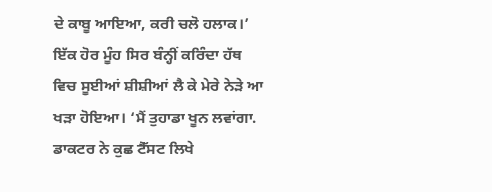ਦੇ ਕਾਬੂ ਆਇਆ, ਕਰੀ ਚਲੋ ਹਲਾਕ।’
ਇੱਕ ਹੋਰ ਮੂੰਹ ਸਿਰ ਬੰਨ੍ਹੀਂ ਕਰਿੰਦਾ ਹੱਥ ਵਿਚ ਸੂਈਆਂ ਸ਼ੀਸ਼ੀਆਂ ਲੈ ਕੇ ਮੇਰੇ ਨੇੜੇ ਆ ਖੜਾ ਹੋਇਆ। ‘ਮੈਂ ਤੁਹਾਡਾ ਖੂਨ ਲਵਾਂਗਾ. ਡਾਕਟਰ ਨੇ ਕੁਛ ਟੈੱਸਟ ਲਿਖੇ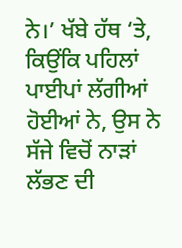ਨੇ।’ ਖੱਬੇ ਹੱਥ ‘ਤੇ, ਕਿਉਂਕਿ ਪਹਿਲਾਂ ਪਾਈਪਾਂ ਲੱਗੀਆਂ ਹੋਈਆਂ ਨੇ, ਉਸ ਨੇ ਸੱਜੇ ਵਿਚੋਂ ਨਾੜਾਂ ਲੱਭਣ ਦੀ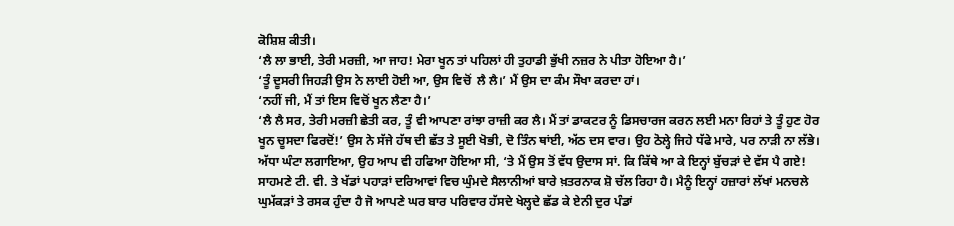ਕੋਸ਼ਿਸ਼ ਕੀਤੀ।
‘ਲੈ ਲਾ ਭਾਈ, ਤੇਰੀ ਮਰਜ਼ੀ, ਆ ਜਾਹ! ਮੇਰਾ ਖੂਨ ਤਾਂ ਪਹਿਲਾਂ ਹੀ ਤੁਹਾਡੀ ਭੁੱਖੀ ਨਜ਼ਰ ਨੇ ਪੀਤਾ ਹੋਇਆ ਹੈ।’
‘ਤੂੰ ਦੂਸਰੀ ਜਿਹੜੀ ਉਸ ਨੇ ਲਾਈ ਹੋਈ ਆ, ਉਸ ਵਿਚੋਂ  ਲੈ ਲੈ।’ ਮੈਂ ਉਸ ਦਾ ਕੰਮ ਸੌਖਾ ਕਰਦਾ ਹਾਂ।
‘ਨਹੀਂ ਜੀ, ਮੈਂ ਤਾਂ ਇਸ ਵਿਚੋਂ ਖੂਨ ਲੈਣਾ ਹੈ।’
‘ਲੈ ਲੈ ਸਰ, ਤੇਰੀ ਮਰਜ਼ੀ ਛੇਤੀ ਕਰ, ਤੂੰ ਵੀ ਆਪਣਾ ਰਾਂਝਾ ਰਾਜ਼ੀ ਕਰ ਲੈ। ਮੈਂ ਤਾਂ ਡਾਕਟਰ ਨੂੰ ਡਿਸਚਾਰਜ ਕਰਨ ਲਈ ਮਨਾ ਰਿਹਾਂ ਤੇ ਤੂੰ ਹੁਣ ਹੋਰ ਖੂਨ ਚੂਸਦਾ ਫਿਰਦੋਂ!’ ਉਸ ਨੇ ਸੱਜੇ ਹੱਥ ਦੀ ਛੱਤ ਤੇ ਸੂਈ ਖੋਭੀ, ਦੋ ਤਿੰਨ ਥਾਂਈ, ਅੱਠ ਦਸ ਵਾਰ। ਉਹ ਠੋਲ੍ਹੇ ਜਿਹੇ ਧੱਫੇ ਮਾਰੇ, ਪਰ ਨਾੜੀ ਨਾ ਲੱਭੇ। ਅੱਧਾ ਘੰਟਾ ਲਗਾਇਆ, ਉਹ ਆਪ ਵੀ ਹਫਿਆ ਹੋਇਆ ਸੀ, ‘ਤੇ ਮੈਂ ਉਸ ਤੋਂ ਵੱਧ ਉਦਾਸ ਸਾਂ. ਕਿ ਕਿੱਥੇ ਆ ਕੇ ਇਨ੍ਹਾਂ ਬੁੱਚੜਾਂ ਦੇ ਵੱਸ ਪੈ ਗਏ!
ਸਾਹਮਣੇ ਟੀ. ਵੀ. ਤੇ ਖੱਡਾਂ ਪਹਾੜਾਂ ਦਰਿਆਵਾਂ ਵਿਚ ਘੁੰਮਦੇ ਸੈਲਾਨੀਆਂ ਬਾਰੇ ਖ਼ਤਰਨਾਕ ਸ਼ੋ ਚੱਲ ਰਿਹਾ ਹੈ। ਮੈਨੂੰ ਇਨ੍ਹਾਂ ਹਜ਼ਾਰਾਂ ਲੱਖਾਂ ਮਨਚਲੇ ਘੁਮੱਕੜਾਂ ਤੇ ਰਸਕ ਹੁੰਦਾ ਹੈ ਜੋ ਆਪਣੇ ਘਰ ਬਾਰ ਪਰਿਵਾਰ ਹੱਸਦੇ ਖੇਲ੍ਹਦੇ ਛੱਡ ਕੇ ਏਨੀ ਦੁਰ ਪੰਡਾਂ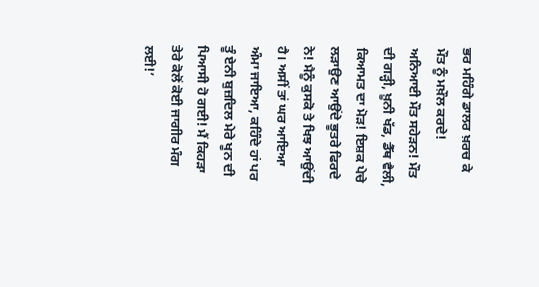ਭਰ ਮਹਿੰਗੇ ਡਾਲਰ ਖ਼ਰਚ ਕੇ ਮੌਤ ਨੂੰ ਮਖ਼ੌਲ ਕਰਦੇ! ਅਨਿਆਈ ਮੌਤ ਸਹੇੜਨ! ਮੌਤ ਦੀ ਗੜ੍ਹੀ, ਖ਼ੂਨੀ ਖੱਡ, ਡੈੱਥ ਵੈਲੀ, ਕਿਆਮਤ ਦਾ ਮੋੜ! ਇਸ਼ਕ ਪੇਚੇ ਲੜਾਉਣ ਆਉਂਦੇ ਭੂਤਰੇ ਫਿਰਦੇ ਨੇ! ਮੈਨੂੰ ਕੁਸਕੋ ਤੇ ਖਿਝ ਆਉਂਦੀ ਹੈ। ਅਸੀਂ ਤਾਂ ਘਰ ਆਇਆ ਅੰਮਾ ਜਾਇਆ, ਕਹਿੰਦੇ ਹਾਂ ਪਰ ਤੂੰ ਏਨੀ ਬੁਜ਼ਦਿਲ ਮੇਰੇ ਖੂਨ ਦੀ ਪਿਆਸੀ ਹੋ ਗਈ! ਮੈਂ ਕਿਹੜਾ ਤੇਰੇ ਕੋਲੋਂ ਕੋਈ ਜਾਗੀਰ ਮੰਗ ਲਈ!’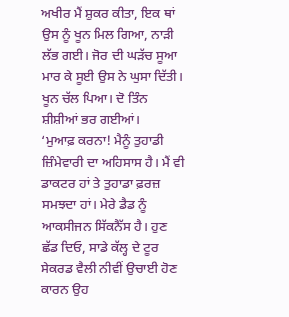ਅਖੀਰ ਮੈਂ ਸ਼ੁਕਰ ਕੀਤਾ, ਇਕ ਥਾਂ ਉਸ ਨੂੰ ਖੂਨ ਮਿਲ ਗਿਆ, ਨਾੜੀ ਲੱਭ ਗਈ। ਜੋਰ ਦੀ ਘੜੱਚ ਸੂਆ ਮਾਰ ਕੇ ਸੂਈ ਉਸ ਨੇ ਘੁਸਾ ਦਿੱਤੀ। ਖੂਨ ਚੱਲ ਪਿਆ। ਦੋ ਤਿੰਨ ਸ਼ੀਸ਼ੀਆਂ ਭਰ ਗਈਆਂ।
‘ਮੁਆਫ਼ ਕਰਨਾ! ਮੈਨੂੰ ਤੁਹਾਡੀ ਜ਼ਿੰਮੇਵਾਰੀ ਦਾ ਅਹਿਸਾਸ ਹੈ। ਮੈਂ ਵੀ ਡਾਕਟਰ ਹਾਂ ਤੇ ਤੁਹਾਡਾ ਫ਼ਰਜ਼ ਸਮਝਦਾ ਹਾਂ। ਮੇਰੇ ਡੈਡ ਨੂੰ ਆਕਸੀਜਨ ਸਿੱਕਨੈੱਸ ਹੈ। ਹੁਣ ਛੱਡ ਦਿਓ, ਸਾਡੇ ਕੱਲ੍ਹ ਦੇ ਟੂਰ ਸੇਕਰਡ ਵੈਲੀ ਨੀਵੀਂ ਉਚਾਈ ਹੋਣ ਕਾਰਨ ਉਹ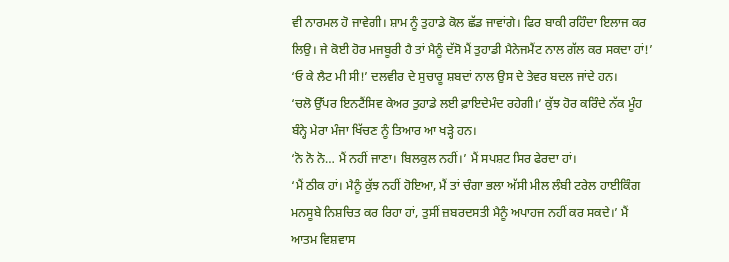ਵੀ ਨਾਰਮਲ ਹੋ ਜਾਵੇਗੀ। ਸ਼ਾਮ ਨੂੰ ਤੁਹਾਡੇ ਕੋਲ ਛੱਡ ਜਾਵਾਂਗੇ। ਫਿਰ ਬਾਕੀ ਰਹਿੰਦਾ ਇਲਾਜ ਕਰ ਲਿਉ। ਜੇ ਕੋਈ ਹੋਰ ਮਜਬੂਰੀ ਹੈ ਤਾਂ ਮੈਨੂੰ ਦੱਸੋ ਮੈਂ ਤੁਹਾਡੀ ਮੈਨੇਜਮੈਂਟ ਨਾਲ ਗੱਲ ਕਰ ਸਕਦਾ ਹਾਂ!’
‘ਓ ਕੇ ਲੈਟ ਮੀ ਸੀ!’ ਦਲਵੀਰ ਦੇ ਸੁਚਾਰੂ ਸ਼ਬਦਾਂ ਨਾਲ ਉਸ ਦੇ ਤੇਵਰ ਬਦਲ ਜਾਂਦੇ ਹਨ।
‘ਚਲੋ ਉੱਪਰ ਇਨਟੈਂਸਿਵ ਕੇਅਰ ਤੁਹਾਡੇ ਲਈ ਫ਼ਾਇਦੇਮੰਦ ਰਹੇਗੀ।’ ਕੁੱਝ ਹੋਰ ਕਰਿੰਦੇ ਨੱਕ ਮੂੰਹ ਬੰਨ੍ਹੇ ਮੇਰਾ ਮੰਜਾ ਖਿੱਚਣ ਨੂੰ ਤਿਆਰ ਆ ਖੜ੍ਹੇ ਹਨ।
‘ਨੋ ਨੋ ਨੋ… ਮੈਂ ਨਹੀਂ ਜਾਣਾ। ਬਿਲਕੁਲ ਨਹੀਂ।’ ਮੈਂ ਸਪਸ਼ਟ ਸਿਰ ਫੇਰਦਾ ਹਾਂ।
‘ਮੈਂ ਠੀਕ ਹਾਂ। ਮੈਨੂੰ ਕੁੱਝ ਨਹੀਂ ਹੋਇਆ, ਮੈਂ ਤਾਂ ਚੰਗਾ ਭਲਾ ਅੱਸੀ ਮੀਲ ਲੰਬੀ ਟਰੇਲ ਹਾਈਕਿੰਗ ਮਨਸੂਬੇ ਨਿਸ਼ਚਿਤ ਕਰ ਰਿਹਾ ਹਾਂ, ਤੁਸੀਂ ਜ਼ਬਰਦਸਤੀ ਮੈਨੂੰ ਅਪਾਹਜ ਨਹੀਂ ਕਰ ਸਕਦੇ।’ ਮੈਂ ਆਤਮ ਵਿਸ਼ਵਾਸ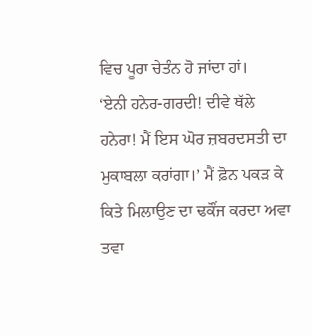ਵਿਚ ਪੂਰਾ ਚੇਤੰਨ ਹੋ ਜਾਂਦਾ ਹਾਂ।
‘ਏਨੀ ਹਨੇਰ-ਗਰਦੀ! ਦੀਵੇ ਥੱਲੇ ਹਨੇਰਾ! ਮੈਂ ਇਸ ਘੋਰ ਜ਼ਬਰਦਸਤੀ ਦਾ ਮੁਕਾਬਲਾ ਕਰਾਂਗਾ।’ ਮੈਂ ਫ਼ੋਨ ਪਕੜ ਕੇ ਕਿਤੇ ਮਿਲਾਉਣ ਦਾ ਢਕੌਂਜ ਕਰਦਾ ਅਵਾ ਤਵਾ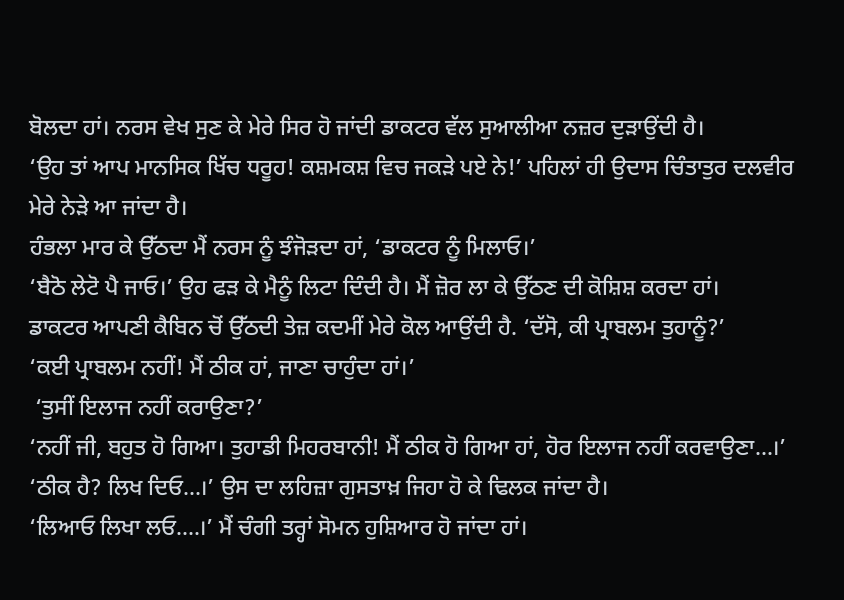ਬੋਲਦਾ ਹਾਂ। ਨਰਸ ਵੇਖ ਸੁਣ ਕੇ ਮੇਰੇ ਸਿਰ ਹੋ ਜਾਂਦੀ ਡਾਕਟਰ ਵੱਲ ਸੁਆਲੀਆ ਨਜ਼ਰ ਦੁੜਾਉਂਦੀ ਹੈ।
‘ਉਹ ਤਾਂ ਆਪ ਮਾਨਸਿਕ ਖਿੱਚ ਧਰੂਹ! ਕਸ਼ਮਕਸ਼ ਵਿਚ ਜਕੜੇ ਪਏ ਨੇ!’ ਪਹਿਲਾਂ ਹੀ ਉਦਾਸ ਚਿੰਤਾਤੁਰ ਦਲਵੀਰ ਮੇਰੇ ਨੇੜੇ ਆ ਜਾਂਦਾ ਹੈ।
ਹੰਭਲਾ ਮਾਰ ਕੇ ਉੱਠਦਾ ਮੈਂ ਨਰਸ ਨੂੰ ਝੰਜੋੜਦਾ ਹਾਂ, ‘ਡਾਕਟਰ ਨੂੰ ਮਿਲਾਓ।’
‘ਬੈਠੋ ਲੇਟੋ ਪੈ ਜਾਓ।’ ਉਹ ਫੜ ਕੇ ਮੈਨੂੰ ਲਿਟਾ ਦਿੰਦੀ ਹੈ। ਮੈਂ ਜ਼ੋਰ ਲਾ ਕੇ ਉੱਠਣ ਦੀ ਕੋਸ਼ਿਸ਼ ਕਰਦਾ ਹਾਂ।
ਡਾਕਟਰ ਆਪਣੀ ਕੈਬਿਨ ਚੋਂ ਉੱਠਦੀ ਤੇਜ਼ ਕਦਮੀਂ ਮੇਰੇ ਕੋਲ ਆਉਂਦੀ ਹੈ. ‘ਦੱਸੋ, ਕੀ ਪ੍ਰਾਬਲਮ ਤੁਹਾਨੂੰ?’
‘ਕਈ ਪ੍ਰਾਬਲਮ ਨਹੀਂ! ਮੈਂ ਠੀਕ ਹਾਂ, ਜਾਣਾ ਚਾਹੁੰਦਾ ਹਾਂ।’
 ‘ਤੁਸੀਂ ਇਲਾਜ ਨਹੀਂ ਕਰਾਉਣਾ?’
‘ਨਹੀਂ ਜੀ, ਬਹੁਤ ਹੋ ਗਿਆ। ਤੁਹਾਡੀ ਮਿਹਰਬਾਨੀ! ਮੈਂ ਠੀਕ ਹੋ ਗਿਆ ਹਾਂ, ਹੋਰ ਇਲਾਜ ਨਹੀਂ ਕਰਵਾਉਣਾ…।’
‘ਠੀਕ ਹੈ? ਲਿਖ ਦਿਓ…।’ ਉਸ ਦਾ ਲਹਿਜ਼ਾ ਗੁਸਤਾਖ਼ ਜਿਹਾ ਹੋ ਕੇ ਢਿਲਕ ਜਾਂਦਾ ਹੈ।
‘ਲਿਆਓ ਲਿਖਾ ਲਓ….।’ ਮੈਂ ਚੰਗੀ ਤਰ੍ਹਾਂ ਸੋਮਨ ਹੁਸ਼ਿਆਰ ਹੋ ਜਾਂਦਾ ਹਾਂ।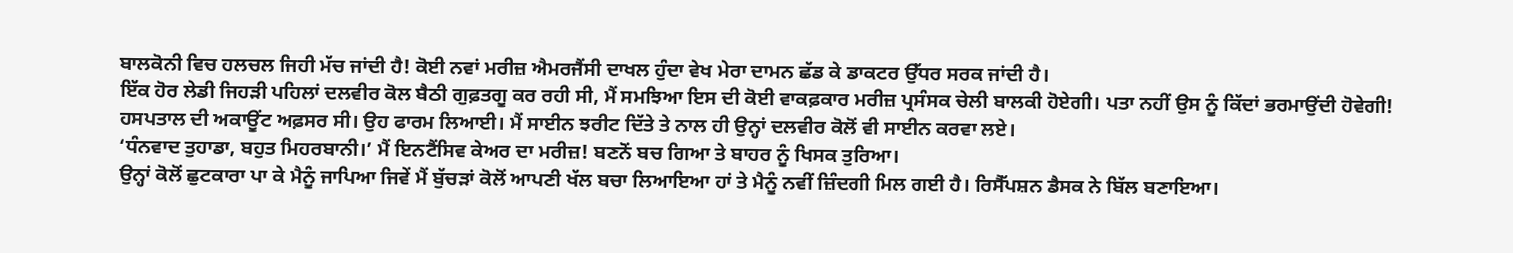ਬਾਲਕੋਨੀ ਵਿਚ ਹਲਚਲ ਜਿਹੀ ਮੱਚ ਜਾਂਦੀ ਹੈ! ਕੋਈ ਨਵਾਂ ਮਰੀਜ਼ ਐਮਰਜੈਂਸੀ ਦਾਖਲ ਹੁੰਦਾ ਵੇਖ ਮੇਰਾ ਦਾਮਨ ਛੱਡ ਕੇ ਡਾਕਟਰ ਉੱਧਰ ਸਰਕ ਜਾਂਦੀ ਹੈ।
ਇੱਕ ਹੋਰ ਲੇਡੀ ਜਿਹੜੀ ਪਹਿਲਾਂ ਦਲਵੀਰ ਕੋਲ ਬੈਠੀ ਗੁਫ਼ਤਗੂ ਕਰ ਰਹੀ ਸੀ, ਮੈਂ ਸਮਝਿਆ ਇਸ ਦੀ ਕੋਈ ਵਾਕਫ਼ਕਾਰ ਮਰੀਜ਼ ਪ੍ਰਸੰਸਕ ਚੇਲੀ ਬਾਲਕੀ ਹੋਏਗੀ। ਪਤਾ ਨਹੀਂ ਉਸ ਨੂੰ ਕਿੱਦਾਂ ਭਰਮਾਉਂਦੀ ਹੋਵੇਗੀ! ਹਸਪਤਾਲ ਦੀ ਅਕਾਊਂਟ ਅਫ਼ਸਰ ਸੀ। ਉਹ ਫਾਰਮ ਲਿਆਈ। ਮੈਂ ਸਾਈਨ ਝਰੀਟ ਦਿੱਤੇ ਤੇ ਨਾਲ ਹੀ ਉਨ੍ਹਾਂ ਦਲਵੀਰ ਕੋਲੋਂ ਵੀ ਸਾਈਨ ਕਰਵਾ ਲਏ।
‘ਧੰਨਵਾਦ ਤੁਹਾਡਾ, ਬਹੁਤ ਮਿਹਰਬਾਨੀ।’ ਮੈਂ ਇਨਟੈਂਸਿਵ ਕੇਅਰ ਦਾ ਮਰੀਜ਼! ਬਣਨੋਂ ਬਚ ਗਿਆ ਤੇ ਬਾਹਰ ਨੂੰ ਖਿਸਕ ਤੁਰਿਆ।
ਉਨ੍ਹਾਂ ਕੋਲੋਂ ਛੁਟਕਾਰਾ ਪਾ ਕੇ ਮੈਨੂੰ ਜਾਪਿਆ ਜਿਵੇਂ ਮੈਂ ਬੁੱਚੜਾਂ ਕੋਲੋਂ ਆਪਣੀ ਖੱਲ ਬਚਾ ਲਿਆਇਆ ਹਾਂ ਤੇ ਮੈਨੂੰ ਨਵੀਂ ਜ਼ਿੰਦਗੀ ਮਿਲ ਗਈ ਹੈ। ਰਿਸੈੱਪਸ਼ਨ ਡੈਸਕ ਨੇ ਬਿੱਲ ਬਣਾਇਆ।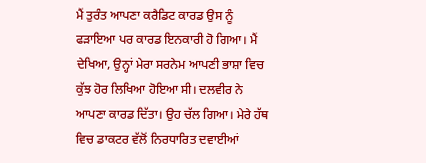ਮੈਂ ਤੁਰੰਤ ਆਪਣਾ ਕਰੈਡਿਟ ਕਾਰਡ ਉਸ ਨੂੰ ਫੜਾਇਆ ਪਰ ਕਾਰਡ ਇਨਕਾਰੀ ਹੋ ਗਿਆ। ਮੈਂ ਦੇਖਿਆ, ਉਨ੍ਹਾਂ ਮੇਰਾ ਸਰਨੇਮ ਆਪਣੀ ਭਾਸ਼ਾ ਵਿਚ ਕੁੱਝ ਹੋਰ ਲਿਖਿਆ ਹੋਇਆ ਸੀ। ਦਲਵੀਰ ਨੇ ਆਪਣਾ ਕਾਰਡ ਦਿੱਤਾ। ਉਹ ਚੱਲ ਗਿਆ। ਮੇਰੇ ਹੱਥ ਵਿਚ ਡਾਕਟਰ ਵੱਲੋਂ ਨਿਰਧਾਰਿਤ ਦਵਾਈਆਂ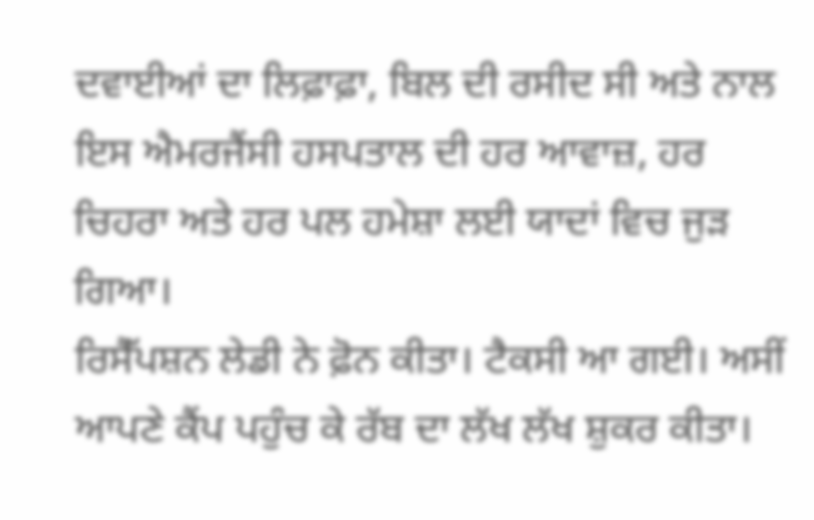ਦਵਾਈਆਂ ਦਾ ਲਿਫ਼ਾਫ਼ਾ, ਬਿਲ ਦੀ ਰਸੀਦ ਸੀ ਅਤੇ ਨਾਲ ਇਸ ਐਮਰਜੈਂਸੀ ਹਸਪਤਾਲ ਦੀ ਹਰ ਆਵਾਜ਼, ਹਰ ਚਿਹਰਾ ਅਤੇ ਹਰ ਪਲ ਹਮੇਸ਼ਾ ਲਈ ਯਾਦਾਂ ਵਿਚ ਜੁੜ ਗਿਆ।
ਰਿਸੈੱਪਸ਼ਨ ਲੇਡੀ ਨੇ ਫ਼ੋਨ ਕੀਤਾ। ਟੈਕਸੀ ਆ ਗਈ। ਅਸੀਂ ਆਪਣੇ ਕੈਂਪ ਪਹੁੰਚ ਕੇ ਰੱਬ ਦਾ ਲੱਖ ਲੱਖ ਸ਼ੁਕਰ ਕੀਤਾ।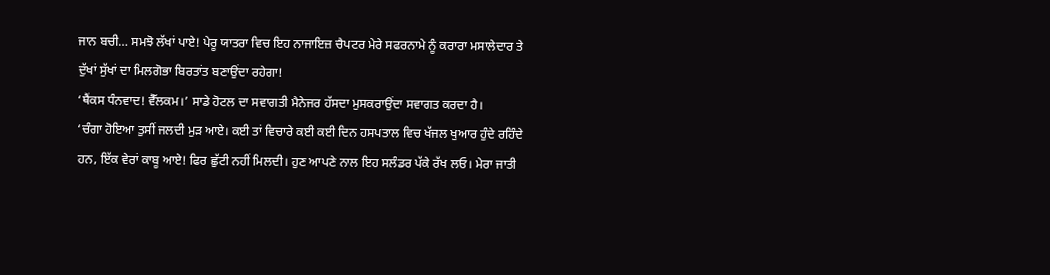ਜਾਨ ਬਚੀ… ਸਮਝੋ ਲੱਖਾਂ ਪਾਏ! ਪੇਰੂ ਯਾਤਰਾ ਵਿਚ ਇਹ ਨਾਜਾਇਜ਼ ਚੈਪਟਰ ਮੇਰੇ ਸਫਰਨਾਮੇ ਨੂੰ ਕਰਾਰਾ ਮਸਾਲੇਦਾਰ ਤੇ ਦੁੱਖਾਂ ਸੁੱਖਾਂ ਦਾ ਮਿਲਗੋਭਾ ਬਿਰਤਾਂਤ ਬਣਾਉਂਦਾ ਰਹੇਗਾ!
‘ਥੈਂਕਸ ਧੰਨਵਾਦ! ਵੈੱਲਕਮ।’ ਸਾਡੇ ਹੋਟਲ ਦਾ ਸਵਾਗਤੀ ਮੈਨੇਜਰ ਹੱਸਦਾ ਮੁਸਕਰਾਉਂਦਾ ਸਵਾਗਤ ਕਰਦਾ ਹੈ।
‘ਚੰਗਾ ਹੋਇਆ ਤੁਸੀਂ ਜਲਦੀ ਮੁੜ ਆਏ। ਕਈ ਤਾਂ ਵਿਚਾਰੇ ਕਈ ਕਈ ਦਿਨ ਹਸਪਤਾਲ ਵਿਚ ਖੱਜਲ ਖੁਆਰ ਹੁੰਦੇ ਰਹਿੰਦੇ ਹਨ, ਇੱਕ ਵੇਰਾਂ ਕਾਬੂ ਆਏ! ਫਿਰ ਛੁੱਟੀ ਨਹੀਂ ਮਿਲਦੀ। ਹੁਣ ਆਪਣੇ ਨਾਲ ਇਹ ਸਲੰਡਰ ਪੱਕੇ ਰੱਖ ਲਓ। ਮੇਰਾ ਜਾਤੀ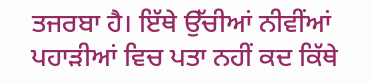ਤਜਰਬਾ ਹੈ। ਇੱਥੇ ਉੱਚੀਆਂ ਨੀਵੀਂਆਂ ਪਹਾੜੀਆਂ ਵਿਚ ਪਤਾ ਨਹੀਂ ਕਦ ਕਿੱਥੇ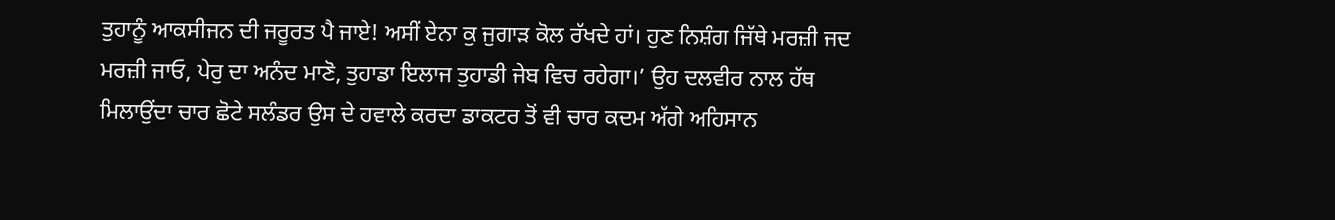ਤੁਹਾਨੂੰ ਆਕਸੀਜਨ ਦੀ ਜਰੂਰਤ ਪੈ ਜਾਏ! ਅਸੀਂ ਏਨਾ ਕੁ ਜੁਗਾੜ ਕੋਲ ਰੱਖਦੇ ਹਾਂ। ਹੁਣ ਨਿਸ਼ੰਗ ਜਿੱਥੇ ਮਰਜ਼ੀ ਜਦ ਮਰਜ਼ੀ ਜਾਓ, ਪੇਰੁ ਦਾ ਅਨੰਦ ਮਾਣੋ, ਤੁਹਾਡਾ ਇਲਾਜ ਤੁਹਾਡੀ ਜੇਬ ਵਿਚ ਰਹੇਗਾ।’ ਉਹ ਦਲਵੀਰ ਨਾਲ ਹੱਥ ਮਿਲਾਉਂਦਾ ਚਾਰ ਛੋਟੇ ਸਲੰਡਰ ਉਸ ਦੇ ਹਵਾਲੇ ਕਰਦਾ ਡਾਕਟਰ ਤੋਂ ਵੀ ਚਾਰ ਕਦਮ ਅੱਗੇ ਅਹਿਸਾਨ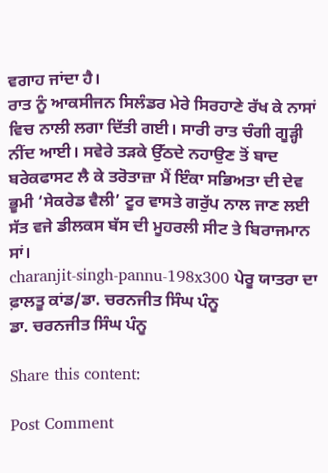ਵਗਾਹ ਜਾਂਦਾ ਹੈ।
ਰਾਤ ਨੂੰ ਆਕਸੀਜਨ ਸਿਲੰਡਰ ਮੇਰੇ ਸਿਰਹਾਣੇ ਰੱਖ ਕੇ ਨਾਸਾਂ ਵਿਚ ਨਾਲੀ ਲਗਾ ਦਿੱਤੀ ਗਈ। ਸਾਰੀ ਰਾਤ ਚੰਗੀ ਗੂੜ੍ਹੀ ਨੀਂਦ ਆਈ। ਸਵੇਰੇ ਤੜਕੇ ਉੱਠਦੇ ਨਹਾਉਣ ਤੋਂ ਬਾਦ ਬਰੇਕਫਾਸਟ ਲੈ ਕੇ ਤਰੋਤਾਜ਼ਾ ਮੈਂ ਇੰਕਾ ਸਭਿਅਤਾ ਦੀ ਦੇਵ ਭੂਮੀ ‘ਸੇਕਰੇਡ ਵੈਲੀ’ ਟੂਰ ਵਾਸਤੇ ਗਰੁੱਪ ਨਾਲ ਜਾਣ ਲਈ ਸੱਤ ਵਜੇ ਡੀਲਕਸ ਬੱਸ ਦੀ ਮੂਹਰਲੀ ਸੀਟ ਤੇ ਬਿਰਾਜਮਾਨ ਸਾਂ।
charanjit-singh-pannu-198x300 ਪੇਰੂ ਯਾਤਰਾ ਦਾ ਫ਼ਾਲਤੂ ਕਾਂਡ/ਡਾ. ਚਰਨਜੀਤ ਸਿੰਘ ਪੰਨੂ
ਡਾ. ਚਰਨਜੀਤ ਸਿੰਘ ਪੰਨੂ

Share this content:

Post Comment